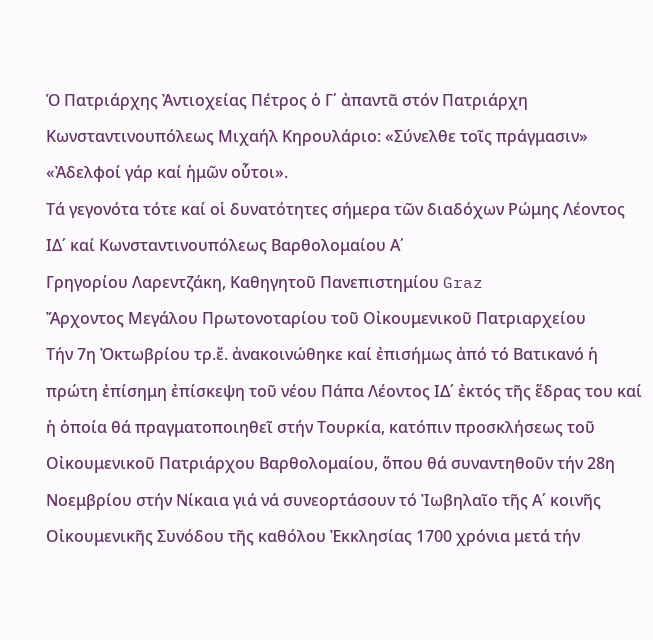Ὁ Πατριάρχης Ἀντιοχείας Πέτρος ὁ Γ΄ ἀπαντᾶ στόν Πατριάρχη Κωνσταντινουπόλεως Μιχαήλ Κηρουλάριο: «Σύνελθε τοῖς πράγμασιν» «Ἀδελφοί γάρ καί ἡμῶν οὗτοι».
Τά γεγονότα τότε καί οἱ δυνατότητες σήμερα τῶν διαδόχων Ρώμης Λέοντος ΙΔ΄ καί Κωνσταντινουπόλεως Βαρθολομαίου Α΄
Γρηγορίου Λαρεντζάκη, Καθηγητοῦ Πανεπιστημίου Graz
Ἄρχοντος Μεγάλου Πρωτονοταρίου τοῦ Οἰκουμενικοῦ Πατριαρχείου
Τήν 7η Ὀκτωβρίου τρ.ἔ. ἀνακοινώθηκε καί ἐπισήμως ἀπό τό Βατικανό ἡ πρώτη ἐπίσημη ἐπίσκεψη τοῦ νέου Πάπα Λέοντος ΙΔ΄ ἐκτός τῆς ἕδρας του καί ἡ ὁποία θά πραγματοποιηθεῖ στήν Τουρκία, κατόπιν προσκλήσεως τοῦ Οἰκουμενικοῦ Πατριάρχου Βαρθολομαίου, ὅπου θά συναντηθοῦν τήν 28η Νοεμβρίου στήν Νίκαια γιά νά συνεορτάσουν τό Ἰωβηλαῖο τῆς Α΄ κοινῆς Οἰκουμενικῆς Συνόδου τῆς καθόλου Ἐκκλησίας 1700 χρόνια μετά τήν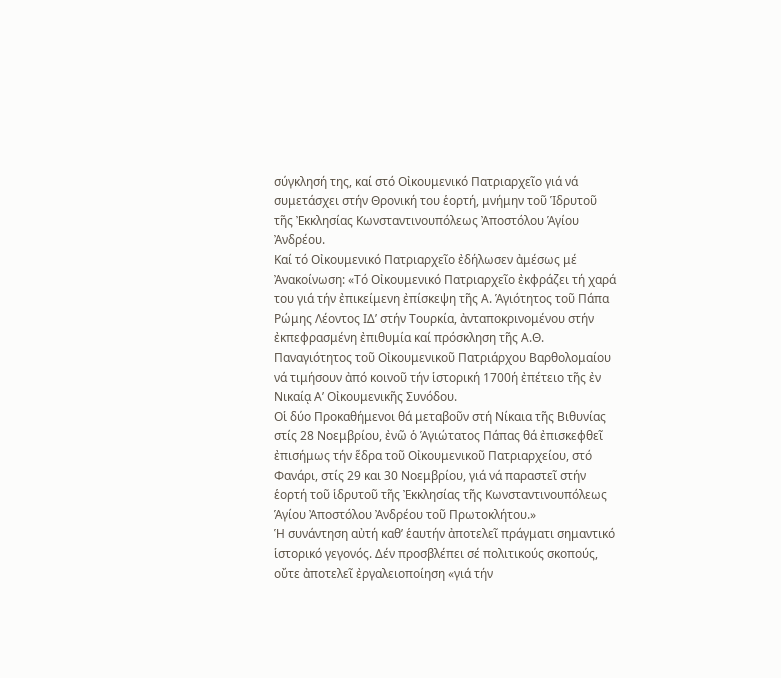σύγκλησή της, καί στό Οἰκουμενικό Πατριαρχεῖο γιά νά συμετάσχει στήν Θρονική του ἑορτή, μνήμην τοῦ Ἱδρυτοῦ τῆς Ἐκκλησίας Κωνσταντινουπόλεως Ἀποστόλου Ἁγίου Ἀνδρέου.
Καί τό Οἰκουμενικό Πατριαρχεῖο ἐδήλωσεν ἀμέσως μέ Ἀνακοίνωση: «Τό Οἰκουμενικό Πατριαρχεῖο ἐκφράζει τή χαρά του γιά τήν ἐπικείμενη ἐπίσκεψη τῆς Α. Ἁγιότητος τοῦ Πάπα Ρώμης Λέοντος ΙΔ’ στήν Τουρκία, ἀνταποκρινομένου στήν ἐκπεφρασμένη ἐπιθυμία καί πρόσκληση τῆς Α.Θ. Παναγιότητος τοῦ Οἰκουμενικοῦ Πατριάρχου Βαρθολομαίου νά τιμήσουν ἀπό κοινοῦ τήν ἱστορική 1700ή ἐπέτειο τῆς ἐν Νικαίᾳ Α’ Οἰκουμενικῆς Συνόδου.
Οἱ δύο Προκαθήμενοι θά μεταβοῦν στή Νίκαια τῆς Βιθυνίας στίς 28 Νοεμβρίου, ἐνῶ ὁ Ἁγιώτατος Πάπας θά ἐπισκεφθεῖ ἐπισήμως τήν ἕδρα τοῦ Οἰκουμενικοῦ Πατριαρχείου, στό Φανάρι, στίς 29 και 30 Νοεμβρίου, γιά νά παραστεῖ στήν ἑορτή τοῦ ἱδρυτοῦ τῆς Ἐκκλησίας τῆς Κωνσταντινουπόλεως Ἁγίου Ἀποστόλου Ἀνδρέου τοῦ Πρωτoκλήτου.»
Ἡ συνάντηση αὐτή καθ’ ἑαυτήν ἀποτελεῖ πράγματι σημαντικό ἱστορικό γεγονός. Δέν προσβλέπει σέ πολιτικούς σκοπούς, οὔτε ἀποτελεῖ ἐργαλειοποίηση «γιά τήν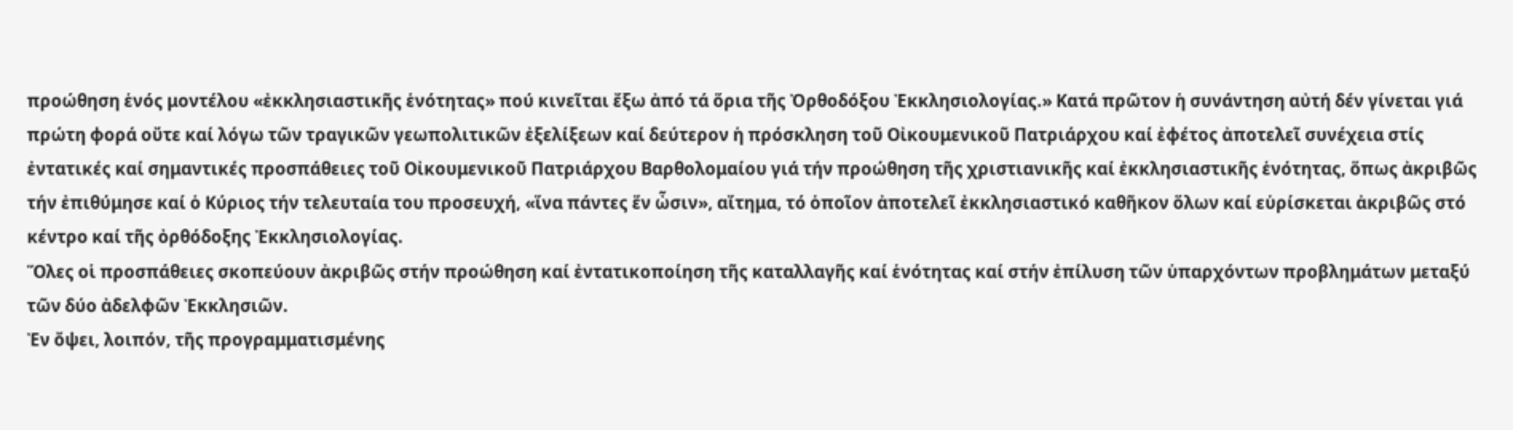προώθηση ἑνός μοντέλου «ἐκκλησιαστικῆς ἑνότητας» πού κινεῖται ἔξω ἀπό τά ὅρια τῆς Ὀρθοδόξου Ἐκκλησιολογίας.» Κατά πρῶτον ἡ συνάντηση αὐτή δέν γίνεται γιά πρώτη φορά οὔτε καί λόγω τῶν τραγικῶν γεωπολιτικῶν ἐξελίξεων καί δεύτερον ἡ πρόσκληση τοῦ Οἰκουμενικοῦ Πατριάρχου καί ἐφέτος ἀποτελεῖ συνέχεια στίς ἐντατικές καί σημαντικές προσπάθειες τοῦ Οἰκουμενικοῦ Πατριάρχου Βαρθολομαίου γιά τήν προώθηση τῆς χριστιανικῆς καί ἐκκλησιαστικῆς ἑνότητας, ὅπως ἀκριβῶς τήν ἐπιθύμησε καί ὁ Κύριος τήν τελευταία του προσευχή, «ἵνα πάντες ἕν ὦσιν», αἴτημα, τό ὁποῖον ἀποτελεῖ ἐκκλησιαστικό καθῆκον ὅλων καί εὑρίσκεται ἀκριβῶς στό κέντρο καί τῆς ὀρθόδοξης Ἐκκλησιολογίας.
Ὅλες οἱ προσπάθειες σκοπεύουν ἀκριβῶς στήν προώθηση καί ἐντατικοποίηση τῆς καταλλαγῆς καί ἑνότητας καί στήν ἐπίλυση τῶν ὑπαρχόντων προβλημάτων μεταξύ τῶν δύο ἀδελφῶν Ἐκκλησιῶν.
Ἐν ὄψει, λοιπόν, τῆς προγραμματισμένης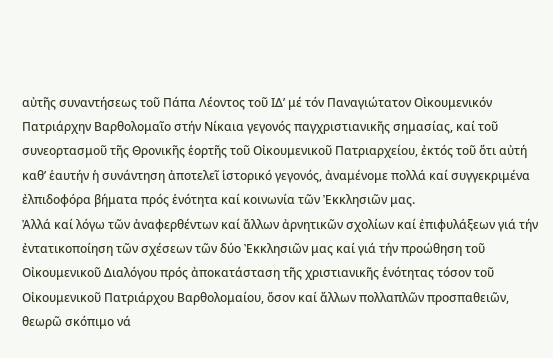αὐτῆς συναντήσεως τοῦ Πάπα Λέοντος τοῦ ΙΔ’ μέ τόν Παναγιώτατον Οἰκουμενικόν Πατριάρχην Βαρθολομαῖο στήν Νίκαια γεγονός παγχριστιανικῆς σημασίας, καί τοῦ συνεορτασμοῦ τῆς Θρονικῆς ἑορτῆς τοῦ Οἰκουμενικοῦ Πατριαρχείου, ἐκτός τοῦ ὅτι αὐτή καθ’ ἑαυτήν ἡ συνάντηση ἀποτελεῖ ἱστορικό γεγονός, ἀναμένομε πολλά καί συγγεκριμένα ἐλπιδοφόρα βήματα πρός ἑνότητα καί κοινωνία τῶν Ἐκκλησιῶν μας.
Ἀλλά καί λόγω τῶν ἀναφερθέντων καί ἄλλων ἀρνητικῶν σχολίων καί ἐπιφυλάξεων γιά τήν ἐντατικοποίηση τῶν σχέσεων τῶν δύο Ἐκκλησιῶν μας καί γιά τήν προώθηση τοῦ Οἰκουμενικοῦ Διαλόγου πρός ἀποκατάσταση τῆς χριστιανικῆς ἑνότητας τόσον τοῦ Οἰκουμενικοῦ Πατριάρχου Βαρθολομαίου, ὅσον καί ἄλλων πολλαπλῶν προσπαθειῶν, θεωρῶ σκόπιμο νά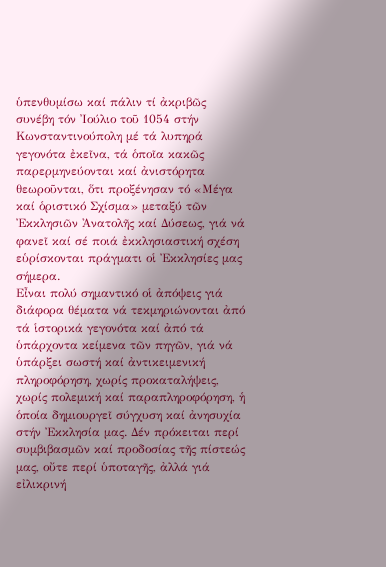ὑπενθυμίσω καί πάλιν τί ἀκριβῶς συνέβη τόν Ἰούλιο τοῦ 1054 στήν Κωνσταντινούπολη μέ τά λυπηρά γεγονότα ἐκεῖνα, τά ὁποῖα κακῶς παρερμηνεύονται καί ἀνιστόρητα θεωροῦνται, ὅτι προξένησαν τό «Μέγα καί ὁριστικό Σχίσμα» μεταξύ τῶν Ἐκκλησιῶν Ἀνατολῆς καί Δύσεως, γιά νά φανεῖ καί σέ ποιά ἐκκλησιαστική σχέση εὑρίσκονται πράγματι οἱ Ἐκκλησίες μας σήμερα.
Εἶναι πολύ σημαντικό οἱ ἀπόψεις γιά διάφορα θέματα νά τεκμηριώνονται ἀπό τά ἱστορικά γεγονότα καί ἀπό τά ὑπάρχοντα κείμενα τῶν πηγῶν, γιά νά ὑπάρξει σωστή καί ἀντικειμενική πληροφόρηση, χωρίς προκαταλήψεις, χωρίς πολεμική καί παραπληροφόρηση, ἡ ὁποία δημιουργεῖ σύγχυση καί ἀνησυχία στήν Ἐκκλησία μας. Δέν πρόκειται περί συμβιβασμῶν καί προδοσίας τῆς πίστεώς μας, οὔτε περί ὑποταγῆς, ἀλλά γιά εἰλικρινή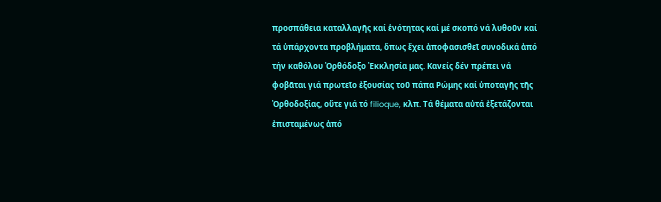προσπάθεια καταλλαγῆς καί ἑνότητας καί μέ σκοπό νά λυθοῦν καί τά ὑπάρχοντα προβλήματα, ὅπως ἔχει ἀποφασισθεῖ συνοδικά ἀπό τήν καθόλου Ὀρθόδοξο Ἐκκλησία μας. Κανείς δέν πρέπει νά φοβᾶται γιά πρωτεῖο ἐξουσίας τοῦ πάπα Ρώμης καί ὑποταγῆς τῆς Ὀρθοδοξίας, οὔτε γιά τό filioque, κλπ. Τά θέματα αὐτά ἐξετάζονται ἐπισταμένως ἀπό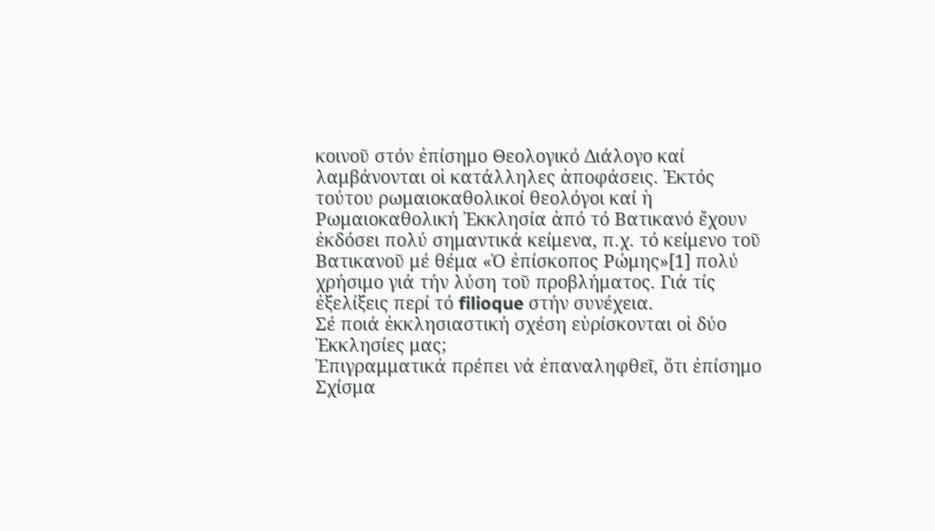κοινοῦ στόν ἐπίσημο Θεολογικό Διάλογο καί λαμβάνονται οἱ κατάλληλες ἀποφάσεις. Ἐκτός τούτου ρωμαιοκαθολικοί θεολόγοι καί ἡ Ρωμαιοκαθολική Ἐκκλησία ἀπό τό Βατικανό ἔχουν ἐκδόσει πολύ σημαντικά κείμενα, π.χ. τό κείμενο τοῦ Βατικανοῦ μέ θέμα «Ὁ ἐπίσκοπος Ρώμης»[1] πολύ χρήσιμο γιά τήν λύση τοῦ προβλήματος. Γιά τίς ἐξελίξεις περί τό filioque στήν συνέχεια.
Σέ ποιά ἐκκλησιαστική σχέση εὑρίσκονται οἱ δύο Ἐκκλησίες μας;
Ἐπιγραμματικά πρέπει νά ἐπαναληφθεῖ, ὅτι ἐπίσημο Σχίσμα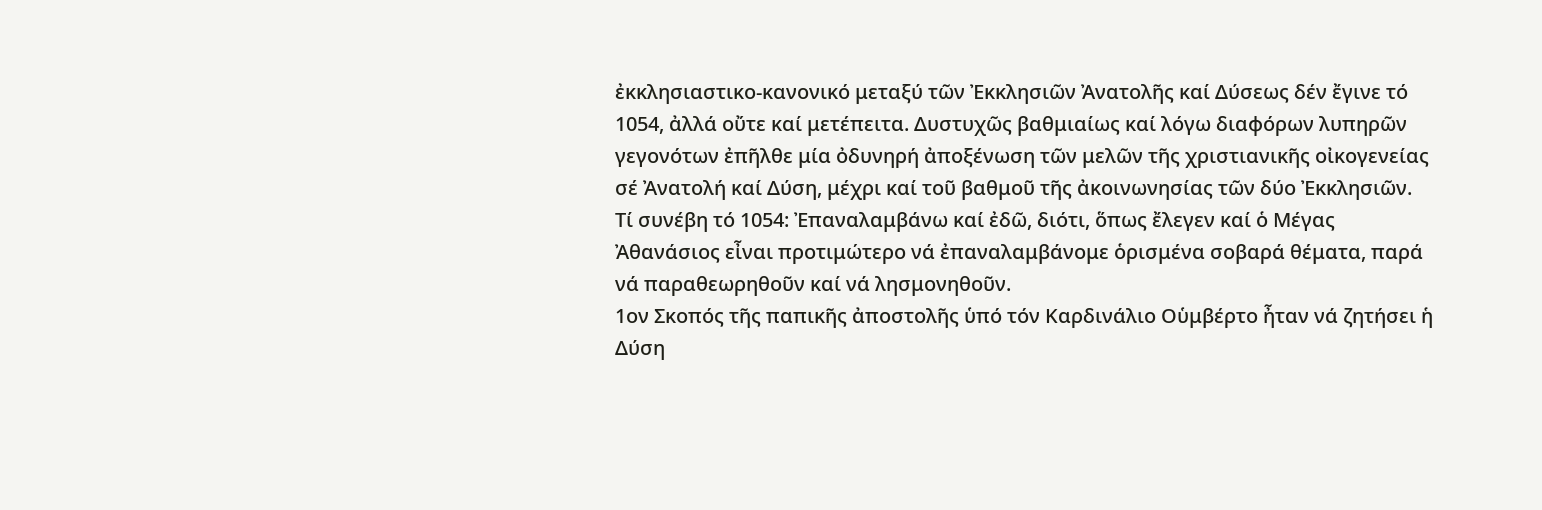ἐκκλησιαστικο-κανονικό μεταξύ τῶν Ἐκκλησιῶν Ἀνατολῆς καί Δύσεως δέν ἔγινε τό 1054, ἀλλά οὔτε καί μετέπειτα. Δυστυχῶς βαθμιαίως καί λόγω διαφόρων λυπηρῶν γεγονότων ἐπῆλθε μία ὀδυνηρή ἀποξένωση τῶν μελῶν τῆς χριστιανικῆς οἰκογενείας σέ Ἀνατολή καί Δύση, μέχρι καί τοῦ βαθμοῦ τῆς ἀκοινωνησίας τῶν δύο Ἐκκλησιῶν.
Τί συνέβη τό 1054: Ἐπαναλαμβάνω καί ἐδῶ, διότι, ὅπως ἔλεγεν καί ὁ Μέγας Ἀθανάσιος εἶναι προτιμώτερο νά ἐπαναλαμβάνομε ὁρισμένα σοβαρά θέματα, παρά νά παραθεωρηθοῦν καί νά λησμονηθοῦν.
1ον Σκοπός τῆς παπικῆς ἀποστολῆς ὑπό τόν Καρδινάλιο Οὑμβέρτο ἦταν νά ζητήσει ἡ Δύση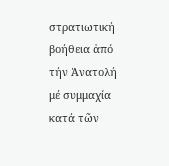στρατιωτική βοήθεια ἀπό τήν Ἀνατολή μέ συμμαχία κατά τῶν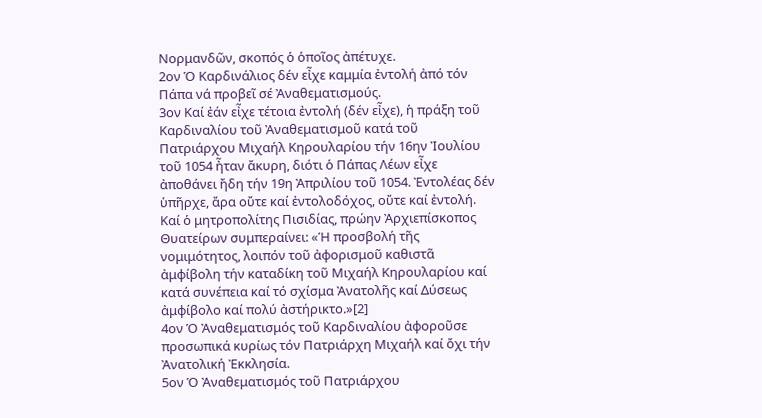Νορμανδῶν, σκοπός ὁ ὁποῖος ἀπέτυχε.
2ον Ὁ Καρδινάλιος δέν εἶχε καμμία ἐντολή ἀπό τόν Πάπα νά προβεῖ σέ Ἀναθεματισμούς.
3ον Καί ἐάν εἶχε τέτοια ἐντολή (δέν εἶχε), ἡ πράξη τοῦ Καρδιναλίου τοῦ Ἀναθεματισμοῦ κατά τοῦ Πατριάρχου Μιχαήλ Κηρουλαρίου τήν 16ην Ἰουλίου τοῦ 1054 ἦταν ἄκυρη, διότι ὁ Πάπας Λέων εἶχε ἀποθάνει ἤδη τήν 19η Ἀπριλίου τοῦ 1054. Ἐντολέας δέν ὑπῆρχε, ἄρα οὔτε καί ἐντολοδόχος, οὔτε καί ἐντολή. Καί ὁ μητροπολίτης Πισιδίας, πρώην Ἀρχιεπίσκοπος Θυατείρων συμπεραίνει: «Ἡ προσβολή τῆς νομιμότητος, λοιπόν τοῦ ἀφορισμοῦ καθιστᾶ ἀμφίβολη τήν καταδίκη τοῦ Μιχαήλ Κηρουλαρίου καί κατά συνέπεια καί τό σχίσμα Ἀνατολῆς καί Δύσεως ἀμφίβολο καί πολύ ἀστήρικτο.»[2]
4ον Ὁ Ἀναθεματισμός τοῦ Καρδιναλίου ἀφοροῦσε προσωπικά κυρίως τόν Πατριάρχη Μιχαήλ καί ὄχι τήν Ἀνατολική Ἐκκλησία.
5ον Ὁ Ἀναθεματισμός τοῦ Πατριάρχου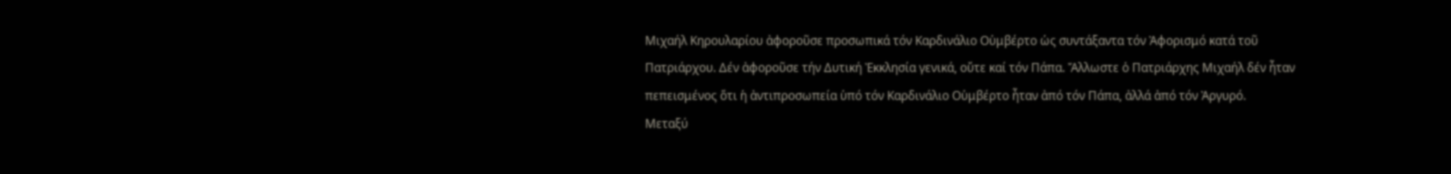Μιχαήλ Κηρουλαρίου ἀφοροῦσε προσωπικά τόν Καρδινάλιο Οὑμβέρτο ὡς συντάξαντα τόν Ἀφορισμό κατά τοῦ Πατριάρχου. Δέν ἀφοροῦσε τήν Δυτική Ἐκκλησία γενικά, οὔτε καί τόν Πάπα. Ἄλλωστε ὁ Πατριάρχης Μιχαήλ δέν ἦταν πεπεισμένος ὅτι ἡ ἀντιπροσωπεία ὑπό τόν Καρδινάλιο Οὑμβέρτο ἦταν ἀπό τόν Πάπα, ἀλλά ἀπό τόν Ἀργυρό.
Μεταξύ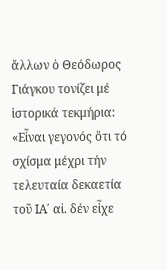ἄλλων ὁ Θεόδωρος Γιάγκου τονίζει μέ ἱστορικά τεκμήρια: «Εἶναι γεγονός ὅτι τό σχίσμα μέχρι τήν τελευταία δεκαετία τοῦ ΙΑ΄ αἰ. δέν εἶχε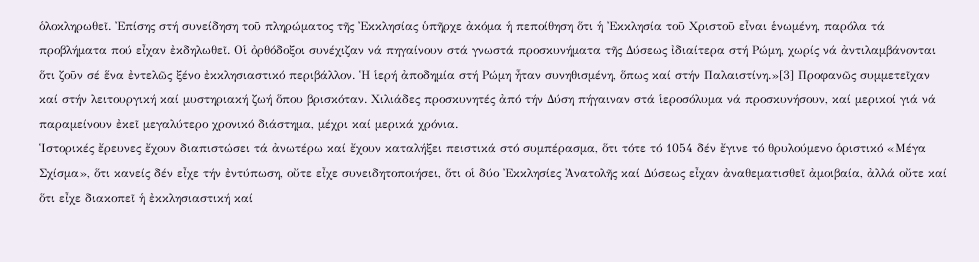ὁλοκληρωθεῖ. Ἐπίσης στή συνείδηση τοῦ πληρώματος τῆς Ἐκκλησίας ὑπῆρχε ἀκόμα ἡ πεποίθηση ὅτι ἡ Ἐκκλησία τοῦ Χριστοῦ εἶναι ἑνωμένη, παρόλα τά προβλήματα πού εἶχαν ἐκδηλωθεῖ. Οἱ ὀρθόδοξοι συνέχιζαν νά πηγαίνουν στά γνωστά προσκυνήματα τῆς Δύσεως ἰδιαίτερα στή Ρώμη, χωρίς νά ἀντιλαμβάνονται ὅτι ζοῦν σέ ἕνα ἐντελῶς ξένο ἐκκλησιαστικό περιβάλλον. Ἡ ἱερή ἀποδημία στή Ρώμη ἦταν συνηθισμένη, ὅπως καί στήν Παλαιστίνη.»[3] Προφανῶς συμμετεῖχαν καί στήν λειτουργική καί μυστηριακή ζωή ὅπου βρισκόταν. Χιλιάδες προσκυνητές ἀπό τήν Δύση πήγαιναν στά ἱεροσόλυμα νά προσκυνήσουν, καί μερικοί γιά νά παραμείνουν ἐκεῖ μεγαλύτερο χρονικό διάστημα, μέχρι καί μερικά χρόνια.
Ἱστορικές ἔρευνες ἔχουν διαπιστώσει τά ἀνωτέρω καί ἔχουν καταλήξει πειστικά στό συμπέρασμα, ὅτι τότε τό 1054 δέν ἔγινε τό θρυλούμενο ὁριστικό «Μέγα Σχίσμα», ὅτι κανείς δέν εἶχε τήν ἐντύπωση, οὔτε εἶχε συνειδητοποιήσει, ὅτι οἱ δύο Ἐκκλησίες Ἀνατολῆς καί Δύσεως εἶχαν ἀναθεματισθεῖ ἀμοιβαία, ἀλλά οὔτε καί ὅτι εἶχε διακοπεῖ ἡ ἐκκλησιαστική καί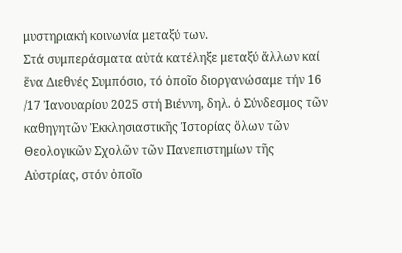μυστηριακή κοινωνία μεταξύ των.
Στά συμπεράσματα αὐτά κατέληξε μεταξύ ἄλλων καί ἕνα Διεθνές Συμπόσιο, τό ὁποῖο διοργανώσαμε τήν 16 /17 Ἰανουαρίου 2025 στή Βιέννη, δηλ. ὁ Σύνδεσμος τῶν καθηγητῶν Ἐκκλησιαστικῆς Ἱστορίας ὅλων τῶν Θεολογικῶν Σχολῶν τῶν Πανεπιστημίων τῆς Αὐστρίας, στόν ὁποῖο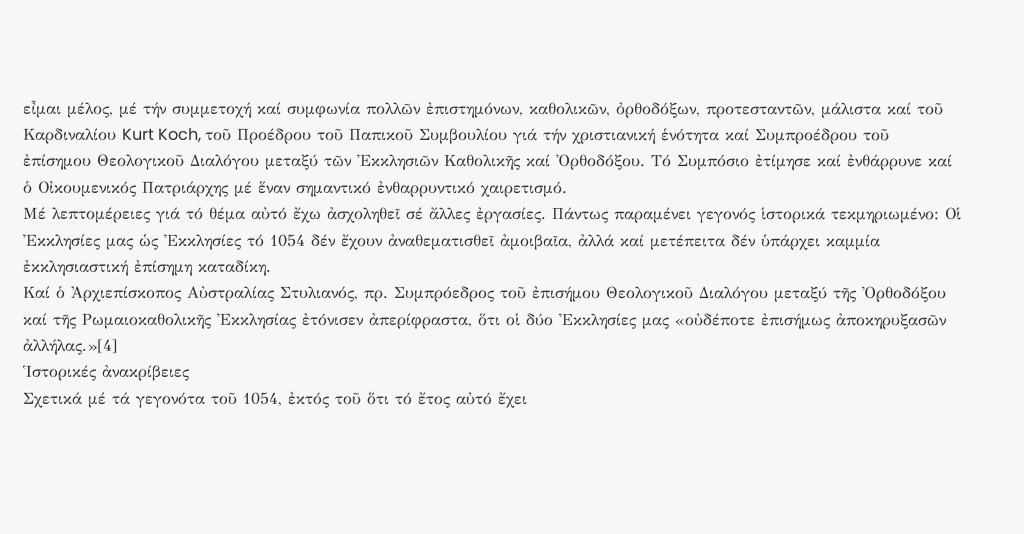εἶμαι μέλος, μέ τήν συμμετοχή καί συμφωνία πολλῶν ἐπιστημόνων, καθολικῶν, ὀρθοδόξων, προτεσταντῶν, μάλιστα καί τοῦ Καρδιναλίου Kurt Koch, τοῦ Προέδρου τοῦ Παπικοῦ Συμβουλίου γιά τήν χριστιανική ἑνότητα καί Συμπροέδρου τοῦ ἐπίσημου Θεολογικοῦ Διαλόγου μεταξύ τῶν Ἐκκλησιῶν Καθολικῆς καί Ὀρθοδόξου. Τό Συμπόσιο ἐτίμησε καί ἐνθάρρυνε καί ὁ Οἰκουμενικός Πατριάρχης μέ ἕναν σημαντικό ἐνθαρρυντικό χαιρετισμό.
Μέ λεπτομέρειες γιά τό θέμα αὐτό ἔχω ἀσχοληθεῖ σέ ἄλλες ἐργασίες. Πάντως παραμένει γεγονός ἱστορικά τεκμηριωμένο: Οἱ Ἐκκλησίες μας ὡς Ἐκκλησίες τό 1054 δέν ἔχουν ἀναθεματισθεῖ ἀμοιβαῖα, ἀλλά καί μετέπειτα δέν ὑπάρχει καμμία ἐκκλησιαστική ἐπίσημη καταδίκη.
Καί ὁ Ἀρχιεπίσκοπος Αὐστραλίας Στυλιανός, πρ. Συμπρόεδρος τοῦ ἐπισήμου Θεολογικοῦ Διαλόγου μεταξύ τῆς Ὀρθοδόξου καί τῆς Ρωμαιοκαθολικῆς Ἐκκλησίας ἐτόνισεν ἀπερίφραστα, ὅτι οἱ δύο Ἐκκλησίες μας «οὐδέποτε ἐπισήμως ἀποκηρυξασῶν ἀλλήλας.»[4]
Ἱστορικές ἀνακρίβειες
Σχετικά μέ τά γεγονότα τοῦ 1054, ἐκτός τοῦ ὅτι τό ἔτος αὐτό ἔχει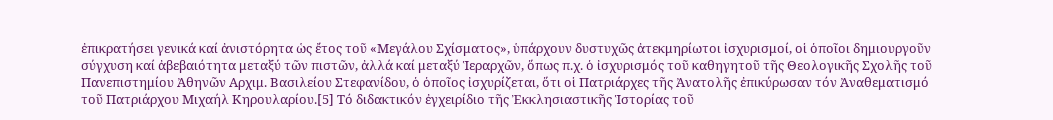ἐπικρατήσει γενικά καί ἀνιστόρητα ὡς ἔτος τοῦ «Μεγάλου Σχίσματος», ὑπάρχουν δυστυχῶς ἀτεκμηρίωτοι ἰσχυρισμοί, οἱ ὁποῖοι δημιουργοῦν σύγχυση καί ἀβεβαιότητα μεταξύ τῶν πιστῶν, ἀλλά καί μεταξύ Ἱεραρχῶν, ὅπως π.χ. ὁ ἰσχυρισμός τοῦ καθηγητοῦ τῆς Θεολογικῆς Σχολῆς τοῦ Πανεπιστημίου Ἀθηνῶν Αρχιμ. Βασιλείου Στεφανίδου, ὁ ὁποῖος ἰσχυρίζεται, ὅτι οἱ Πατριάρχες τῆς Ἀνατολῆς ἐπικύρωσαν τόν Ἀναθεματισμό τοῦ Πατριάρχου Μιχαήλ Κηρουλαρίου.[5] Τό διδακτικόν ἐγχειρίδιο τῆς Ἐκκλησιαστικῆς Ἱστορίας τοῦ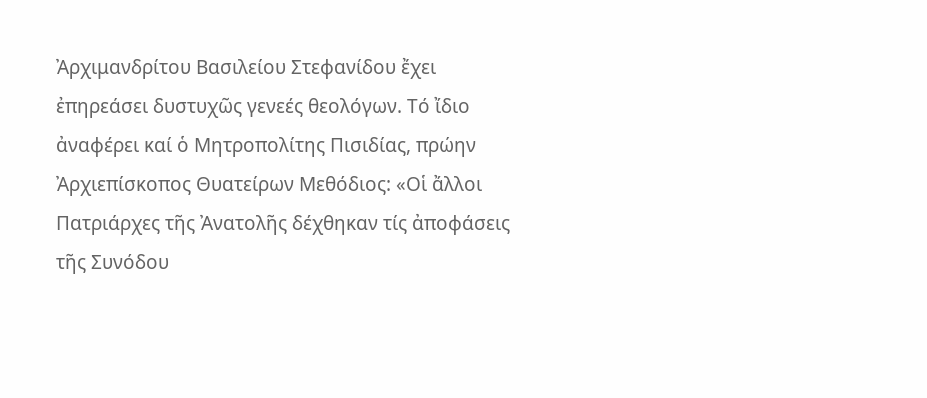Ἀρχιμανδρίτου Βασιλείου Στεφανίδου ἔχει ἐπηρεάσει δυστυχῶς γενεές θεολόγων. Τό ἴδιο ἀναφέρει καί ὁ Μητροπολίτης Πισιδίας, πρώην Ἀρχιεπίσκοπος Θυατείρων Μεθόδιος: «Οἱ ἄλλοι Πατριάρχες τῆς Ἀνατολῆς δέχθηκαν τίς ἀποφάσεις τῆς Συνόδου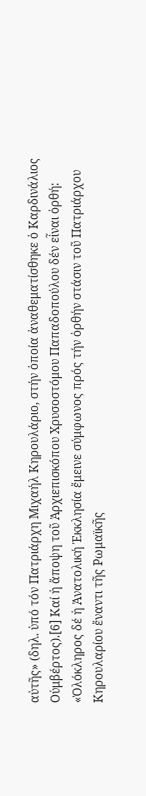αὐτῆς» (δηλ. ὑπό τόν Πατριάρχη Μιχαήλ Κηρουλάριο, στήν ὁποία ἀναθεματίσθηκε ὁ Καρδινάλιος Οὑμβέρτος).[6] Καί ἡ ἄποψη τοῦ Ἀρχιεπισκόπου Χρυσοστόμου Παπαδοπούλου δέν εἶναι ὀρθή: «Ὁλόκληρος δέ ἡ Ἀνατολική Ἐκκλησία ἔμεινε σύμφωνος πρός τήν ὀρθήν στάσιν τοῦ Πατριάρχου Κηρουλαρίου ἔναντι τῆς Ρωμαϊκῆς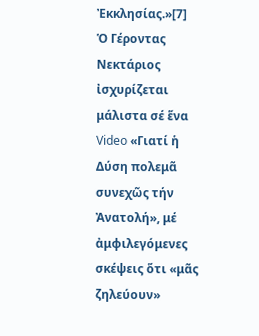Ἐκκλησίας.»[7]
Ὁ Γέροντας Νεκτάριος ἰσχυρίζεται μάλιστα σέ ἕνα Video «Γιατί ἡ Δύση πολεμᾶ συνεχῶς τήν Ἀνατολή», μέ ἀμφιλεγόμενες σκέψεις ὅτι «μᾶς ζηλεύουν»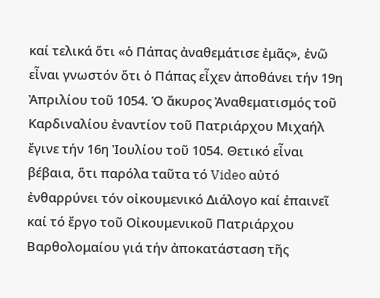καί τελικά ὅτι «ὁ Πάπας ἀναθεμάτισε ἐμᾶς», ἐνῶ εἶναι γνωστόν ὅτι ὁ Πάπας εἶχεν ἀποθάνει τήν 19η Ἀπριλίου τοῦ 1054. Ὁ ἄκυρος Ἀναθεματισμός τοῦ Καρδιναλίου ἐναντίον τοῦ Πατριάρχου Μιχαήλ ἔγινε τήν 16η Ἰουλίου τοῦ 1054. Θετικό εἶναι βέβαια, ὅτι παρόλα ταῦτα τό Video αὐτό ἐνθαρρύνει τόν οἰκουμενικό Διάλογο καί ἐπαινεῖ καί τό ἔργο τοῦ Οἰκουμενικοῦ Πατριάρχου Βαρθολομαίου γιά τήν ἀποκατάσταση τῆς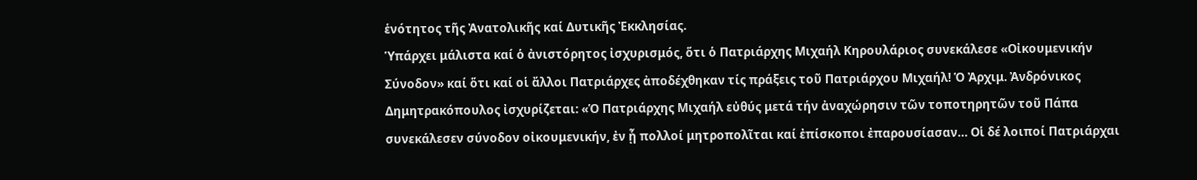ἑνότητος τῆς Ἀνατολικῆς καί Δυτικῆς Ἐκκλησίας.
Ὑπάρχει μάλιστα καί ὁ ἀνιστόρητος ἰσχυρισμός, ὅτι ὁ Πατριάρχης Μιχαήλ Κηρουλάριος συνεκάλεσε «Οἰκουμενικήν Σύνοδον» καί ὅτι καί οἱ ἄλλοι Πατριάρχες ἀποδέχθηκαν τίς πράξεις τοῦ Πατριάρχου Μιχαήλ! Ὁ Ἀρχιμ. Ἀνδρόνικος Δημητρακόπουλος ἰσχυρίζεται: «Ὁ Πατριάρχης Μιχαήλ εὐθύς μετά τήν ἀναχώρησιν τῶν τοποτηρητῶν τοῦ Πάπα συνεκάλεσεν σύνοδον οἰκουμενικήν, ἐν ᾗ πολλοί μητροπολῖται καί ἐπίσκοποι ἐπαρουσίασαν… Οἱ δέ λοιποί Πατριάρχαι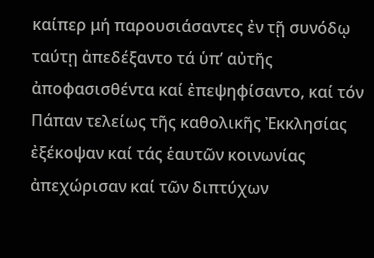καίπερ μή παρουσιάσαντες ἐν τῇ συνόδῳ ταύτῃ ἀπεδέξαντο τά ὑπ’ αὐτῆς ἀποφασισθέντα καί ἐπεψηφίσαντο, καί τόν Πάπαν τελείως τῆς καθολικῆς Ἐκκλησίας ἐξέκοψαν καί τάς ἑαυτῶν κοινωνίας ἀπεχώρισαν καί τῶν διπτύχων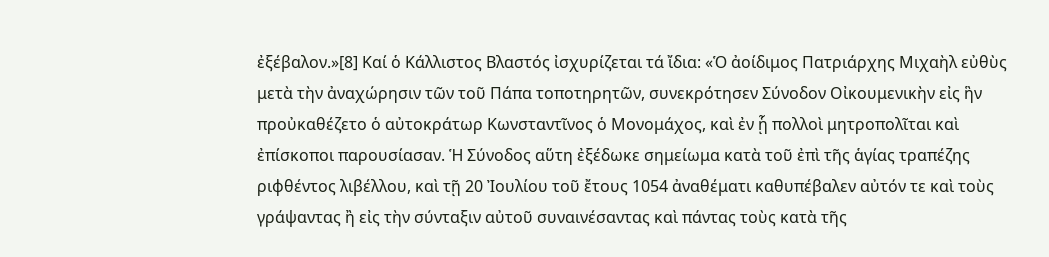ἐξέβαλον.»[8] Καί ὁ Κάλλιστος Βλαστός ἰσχυρίζεται τά ἴδια: «Ὁ ἀοίδιμος Πατριάρχης Μιχαὴλ εὐθὺς μετὰ τὴν ἀναχώρησιν τῶν τοῦ Πάπα τοποτηρητῶν, συνεκρότησεν Σύνοδον Οἰκουμενικὴν εἰς ἣν προὐκαθέζετο ὁ αὐτοκράτωρ Κωνσταντῖνος ὁ Μονομάχος, καὶ ἐν ᾗ πολλοὶ μητροπολῖται καὶ ἐπίσκοποι παρουσίασαν. Ἡ Σύνοδος αὕτη ἐξέδωκε σημείωμα κατὰ τοῦ ἐπὶ τῆς ἁγίας τραπέζης ριφθέντος λιβέλλου, καὶ τῇ 20 Ἰουλίου τοῦ ἔτους 1054 ἀναθέματι καθυπέβαλεν αὐτόν τε καὶ τοὺς γράψαντας ἢ εἰς τὴν σύνταξιν αὐτοῦ συναινέσαντας καὶ πάντας τοὺς κατὰ τῆς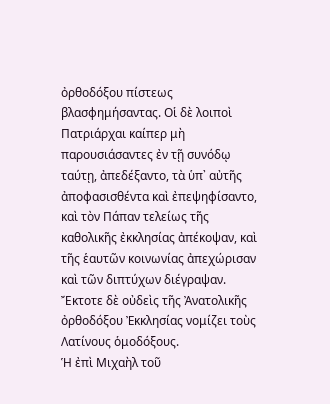ὀρθοδόξου πίστεως βλασφημήσαντας. Οἱ δὲ λοιποὶ Πατριάρχαι καίπερ μὴ παρουσιάσαντες ἐν τῇ συνόδῳ ταύτῃ, ἀπεδέξαντο, τὰ ὑπ᾿ αὐτῆς ἀποφασισθέντα καὶ ἐπεψηφίσαντο, καὶ τὸν Πάπαν τελείως τῆς καθολικῆς ἐκκλησίας ἀπέκοψαν, καὶ τῆς ἑαυτῶν κοινωνίας ἀπεχώρισαν καὶ τῶν διπτύχων διέγραψαν. Ἔκτοτε δὲ οὐδεὶς τῆς Ἀνατολικῆς ὀρθοδόξου Ἐκκλησίας νομίζει τοὺς Λατίνους ὁμοδόξους.
Ἡ ἐπὶ Μιχαὴλ τοῦ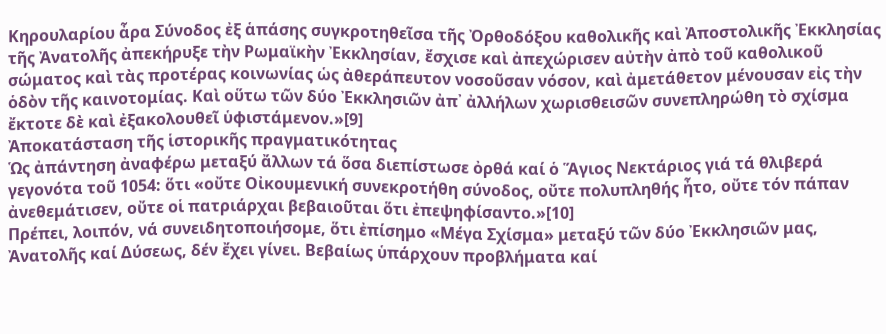Κηρουλαρίου ἆρα Σύνοδος ἐξ ἁπάσης συγκροτηθεῖσα τῆς Ὀρθοδόξου καθολικῆς καὶ Ἀποστολικῆς Ἐκκλησίας τῆς Ἀνατολῆς ἀπεκήρυξε τὴν Ρωμαϊκὴν Ἐκκλησίαν, ἔσχισε καὶ ἀπεχώρισεν αὐτὴν ἀπὸ τοῦ καθολικοῦ σώματος καὶ τὰς προτέρας κοινωνίας ὡς ἀθεράπευτον νοσοῦσαν νόσον, καὶ ἀμετάθετον μένουσαν εἰς τὴν ὁδὸν τῆς καινοτομίας. Καὶ οὕτω τῶν δύο Ἐκκλησιῶν ἀπ᾿ ἀλλήλων χωρισθεισῶν συνεπληρώθη τὸ σχίσμα ἔκτοτε δὲ καὶ ἐξακολουθεῖ ὑφιστάμενον.»[9]
Ἀποκατάσταση τῆς ἱστορικῆς πραγματικότητας
Ὡς ἀπάντηση ἀναφέρω μεταξύ ἄλλων τά ὅσα διεπίστωσε ὀρθά καί ὁ Ἅγιος Νεκτάριος γιά τά θλιβερά γεγονότα τοῦ 1054: ὅτι «οὔτε Οἰκουμενική συνεκροτήθη σύνοδος, οὔτε πολυπληθής ἦτο, οὔτε τόν πάπαν ἀνεθεμάτισεν, οὔτε οἱ πατριάρχαι βεβαιοῦται ὅτι ἐπεψηφίσαντο.»[10]
Πρέπει, λοιπόν, νά συνειδητοποιήσομε, ὅτι ἐπίσημο «Μέγα Σχίσμα» μεταξύ τῶν δύο Ἐκκλησιῶν μας, Ἀνατολῆς καί Δύσεως, δέν ἔχει γίνει. Βεβαίως ὑπάρχουν προβλήματα καί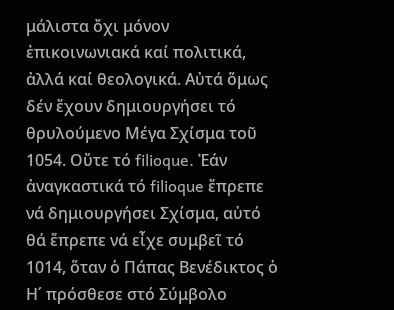μάλιστα ὄχι μόνον ἐπικοινωνιακά καί πολιτικά, ἀλλά καί θεολογικά. Αὐτά ὅμως δέν ἔχουν δημιουργήσει τό θρυλούμενο Μέγα Σχίσμα τοῦ 1054. Οὔτε τό filioque. Ἐάν ἀναγκαστικά τό filioque ἔπρεπε νά δημιουργήσει Σχίσμα, αὐτό θά ἔπρεπε νά εἶχε συμβεῖ τό 1014, ὅταν ὁ Πάπας Βενέδικτος ὁ Η΄ πρόσθεσε στό Σύμβολο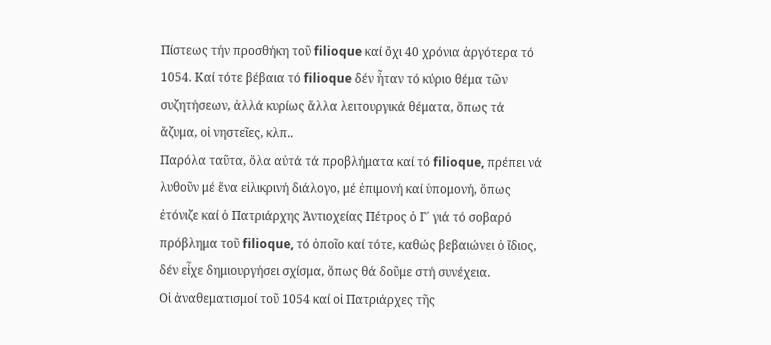Πίστεως τήν προσθήκη τοῦ filioque καί ὄχι 40 χρόνια ἀργότερα τό 1054. Καί τότε βέβαια τό filioque δέν ἦταν τό κύριο θέμα τῶν συζητήσεων, ἀλλά κυρίως ἄλλα λειτουργικά θέματα, ὅπως τά ἄζυμα, οἱ νηστεῖες, κλπ..
Παρόλα ταῦτα, ὅλα αὐτά τά προβλήματα καί τό filioque, πρέπει νά λυθοῦν μέ ἕνα εἰλικρινή διάλογο, μέ ἐπιμονή καί ὑπομονή, ὅπως ἐτόνιζε καί ὁ Πατριάρχης Ἀντιοχείας Πέτρος ὁ Γ΄ γιά τό σοβαρό πρόβλημα τοῦ filioque, τό ὁποῖο καί τότε, καθώς βεβαιώνει ὁ ἴδιος, δέν εἶχε δημιουργήσει σχίσμα, ὅπως θά δοῦμε στή συνέχεια.
Οἱ ἀναθεματισμοί τοῦ 1054 καί οἱ Πατριάρχες τῆς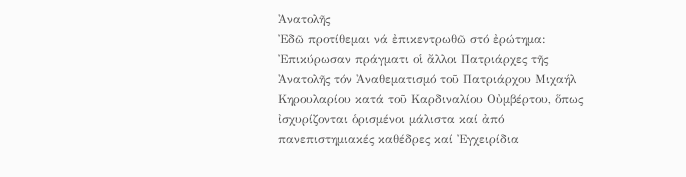Ἀνατολῆς
Ἐδῶ προτίθεμαι νά ἐπικεντρωθῶ στό ἐρώτημα: Ἐπικύρωσαν πράγματι οἱ ἄλλοι Πατριάρχες τῆς Ἀνατολῆς τόν Ἀναθεματισμό τοῦ Πατριάρχου Μιχαήλ Κηρουλαρίου κατά τοῦ Καρδιναλίου Οὐμβέρτου, ὅπως ἰσχυρίζονται ὁρισμένοι μάλιστα καί ἀπό πανεπιστημιακές καθέδρες καί Ἐγχειρίδια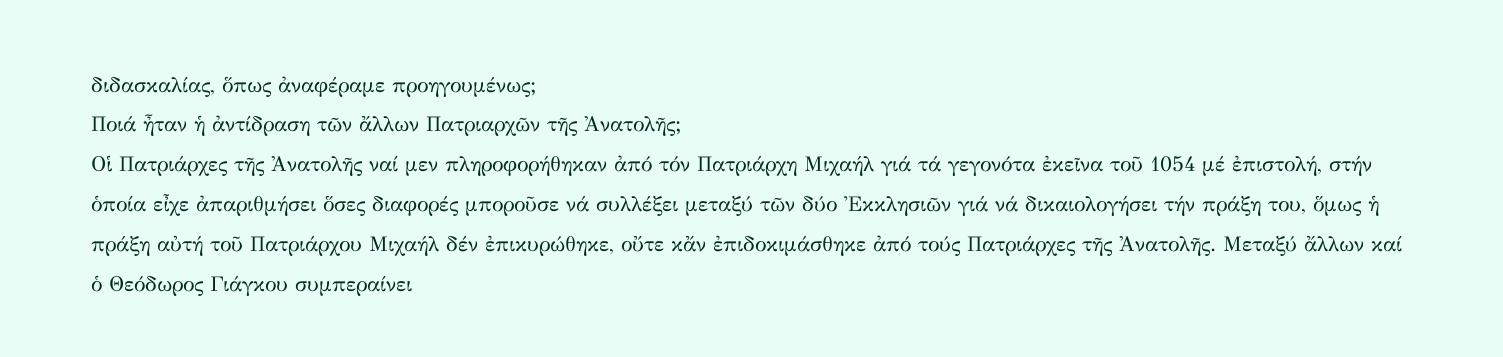διδασκαλίας, ὅπως ἀναφέραμε προηγουμένως;
Ποιά ἦταν ἡ ἀντίδραση τῶν ἄλλων Πατριαρχῶν τῆς Ἀνατολῆς;
Οἱ Πατριάρχες τῆς Ἀνατολῆς ναί μεν πληροφορήθηκαν ἀπό τόν Πατριάρχη Μιχαήλ γιά τά γεγονότα ἐκεῖνα τοῦ 1054 μέ ἐπιστολή, στήν ὁποία εἶχε ἀπαριθμήσει ὅσες διαφορές μποροῦσε νά συλλέξει μεταξύ τῶν δύο Ἐκκλησιῶν γιά νά δικαιολογήσει τήν πράξη του, ὅμως ἡ πράξη αὐτή τοῦ Πατριάρχου Μιχαήλ δέν ἐπικυρώθηκε, οὔτε κἄν ἐπιδοκιμάσθηκε ἀπό τούς Πατριάρχες τῆς Ἀνατολῆς. Μεταξύ ἄλλων καί ὁ Θεόδωρος Γιάγκου συμπεραίνει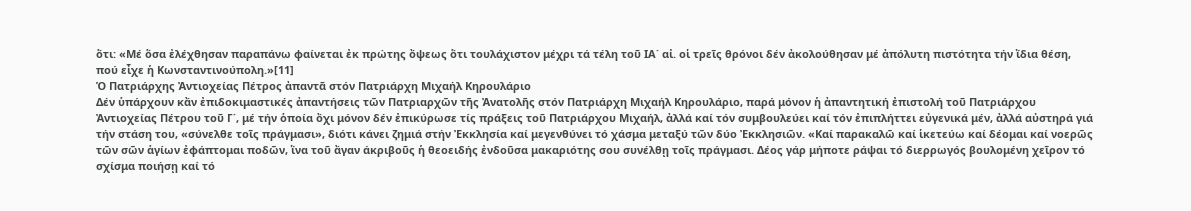ὅτι: «Μέ ὅσα ἐλέχθησαν παραπάνω φαίνεται ἐκ πρώτης ὄψεως ὅτι τουλάχιστον μέχρι τά τέλη τοῦ ΙΑ΄ αἰ. οἱ τρεῖς θρόνοι δέν ἀκολούθησαν μέ ἀπόλυτη πιστότητα τήν ἴδια θέση, πού εἶχε ἡ Κωνσταντινούπολη.»[11]
Ὁ Πατριάρχης Ἀντιοχείας Πέτρος ἀπαντᾶ στόν Πατριάρχη Μιχαήλ Κηρουλάριο
Δέν ὑπάρχουν κἄν ἐπιδοκιμαστικές ἀπαντήσεις τῶν Πατριαρχῶν τῆς Ἀνατολῆς στόν Πατριάρχη Μιχαήλ Κηρουλάριο, παρά μόνον ἡ ἀπαντητική ἐπιστολή τοῦ Πατριάρχου Ἀντιοχείας Πέτρου τοῦ Γ΄, μέ τήν ὁποία ὄχι μόνον δέν ἐπικύρωσε τίς πράξεις τοῦ Πατριάρχου Μιχαήλ, ἀλλά καί τόν συμβουλεύει καί τόν ἐπιπλήττει εὐγενικά μέν, ἀλλά αὐστηρά γιά τήν στάση του, «σύνελθε τοῖς πράγμασι», διότι κάνει ζημιά στήν Ἐκκλησία καί μεγενθύνει τό χάσμα μεταξύ τῶν δύο Ἐκκλησιῶν. «Καί παρακαλῶ καί ἱκετεύω καί δέομαι καί νοερῶς τῶν σῶν ἁγίων ἐφάπτομαι ποδῶν, ἵνα τοῦ ἄγαν άκριβοῦς ἡ θεοειδής ἐνδοῦσα μακαριότης σου συνέλθῃ τοῖς πράγμασι. Δέος γάρ μήποτε ράψαι τό διερρωγός βουλομένη χεῖρον τό σχίσμα ποιήσῃ καί τό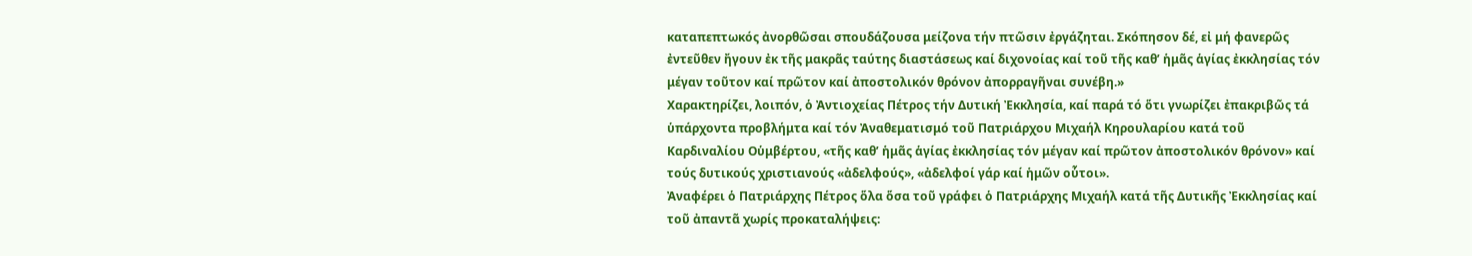καταπεπτωκός ἀνορθῶσαι σπουδάζουσα μείζονα τήν πτῶσιν ἐργάζηται. Σκόπησον δέ, εἰ μή φανερῶς ἐντεῦθεν ἤγουν ἐκ τῆς μακρᾶς ταύτης διαστάσεως καί διχονοίας καί τοῦ τῆς καθ’ ἡμᾶς ἁγίας ἐκκλησίας τόν μέγαν τοῦτον καί πρῶτον καί ἀποστολικόν θρόνον ἀπορραγῆναι συνέβη.»
Xαρακτηρίζει, λοιπόν, ὁ Ἀντιοχείας Πέτρος τήν Δυτική Ἐκκλησία, καί παρά τό ὅτι γνωρίζει ἐπακριβῶς τά ὑπάρχοντα προβλήμτα καί τόν Ἀναθεματισμό τοῦ Πατριάρχου Μιχαήλ Κηρουλαρίου κατά τοῦ Καρδιναλίου Οὑμβέρτου, «τῆς καθ’ ἡμᾶς ἁγίας ἐκκλησίας τόν μέγαν καί πρῶτον ἀποστολικόν θρόνον» καί τούς δυτικούς χριστιανούς «ἀδελφούς», «ἀδελφοί γάρ καί ἡμῶν οὗτοι».
Ἀναφέρει ὁ Πατριάρχης Πέτρος ὅλα ὅσα τοῦ γράφει ὁ Πατριάρχης Μιχαήλ κατά τῆς Δυτικῆς Ἐκκλησίας καί τοῦ ἀπαντᾶ χωρίς προκαταλήψεις: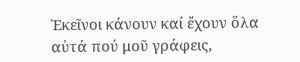Ἐκεῖνοι κάνουν καί ἔχουν ὅλα αὐτά πού μοῦ γράφεις,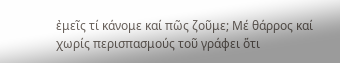ἐμεῖς τί κάνομε καί πῶς ζοῦμε; Μέ θάρρος καί χωρίς περισπασμούς τοῦ γράφει ὅτι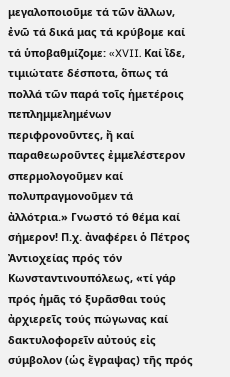μεγαλοποιοῦμε τά τῶν ἄλλων, ἐνῶ τά δικά μας τά κρύβομε καί τά ὑποβαθμίζομε: «XVII. Καί ἴδε, τιμιώτατε δέσποτα, ὅπως τά πολλά τῶν παρά τοῖς ἡμετέροις πεπλημμελημένων περιφρονοῦντες, ἤ καί παραθεωροῦντες ἐμμελέστερον σπερμολογοῦμεν καί πολυπραγμονοῦμεν τά ἀλλότρια.» Γνωστό τό θέμα καί σήμερον! Π.χ. ἀναφέρει ὁ Πέτρος Ἀντιοχείας πρός τόν Κωνσταντινουπόλεως, «τί γάρ πρός ἡμᾶς τό ξυρᾶσθαι τούς ἀρχιερεῖς τούς πώγωνας καί δακτυλοφορεῖν αὐτούς εἰς σύμβολον (ὡς ἔγραψας) τῆς πρός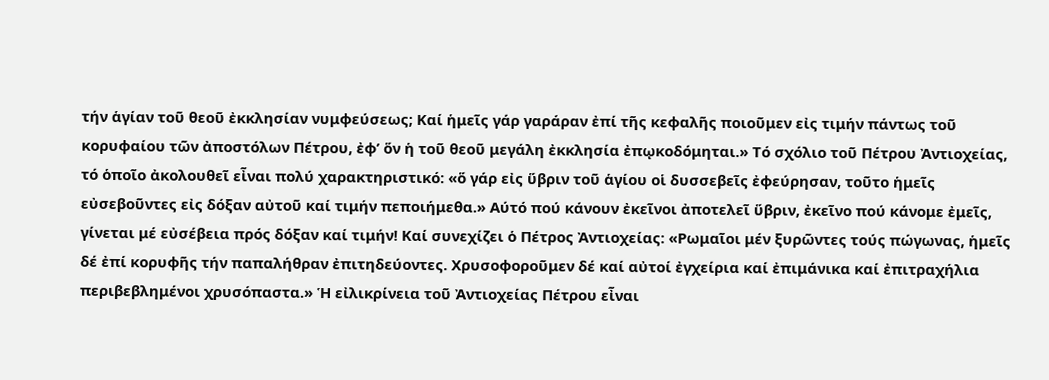τήν ἁγίαν τοῦ θεοῦ ἐκκλησίαν νυμφεύσεως; Καί ἡμεῖς γάρ γαράραν ἐπί τῆς κεφαλῆς ποιοῦμεν εἰς τιμήν πάντως τοῦ κορυφαίου τῶν ἀποστόλων Πέτρου, ἐφ’ ὅν ἡ τοῦ θεοῦ μεγάλη ἐκκλησία ἐπῳκοδόμηται.» Τό σχόλιο τοῦ Πέτρου Ἀντιοχείας, τό ὁποῖο ἀκολουθεῖ εἶναι πολύ χαρακτηριστικό: «ὅ γάρ εἰς ὕβριν τοῦ ἁγίου οἱ δυσσεβεῖς ἐφεύρησαν, τοῦτο ἡμεῖς εὐσεβοῦντες εἰς δόξαν αὐτοῦ καί τιμήν πεποιήμεθα.» Αύτό πού κάνουν ἐκεῖνοι ἀποτελεῖ ὕβριν, ἐκεῖνο πού κάνομε ἐμεῖς, γίνεται μέ εὐσέβεια πρός δόξαν καί τιμήν! Καί συνεχίζει ὁ Πέτρος Ἀντιοχείας: «Ρωμαῖοι μέν ξυρῶντες τούς πώγωνας, ἡμεῖς δέ ἐπί κορυφῆς τήν παπαλήθραν ἐπιτηδεύοντες. Χρυσοφοροῦμεν δέ καί αὐτοί ἐγχείρια καί ἐπιμάνικα καί ἐπιτραχήλια περιβεβλημένοι χρυσόπαστα.» Ἡ εἰλικρίνεια τοῦ Ἀντιοχείας Πέτρου εἶναι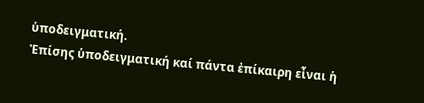ὑποδειγματική.
Ἐπίσης ὑποδειγματική καί πάντα ἐπίκαιρη εἶναι ἡ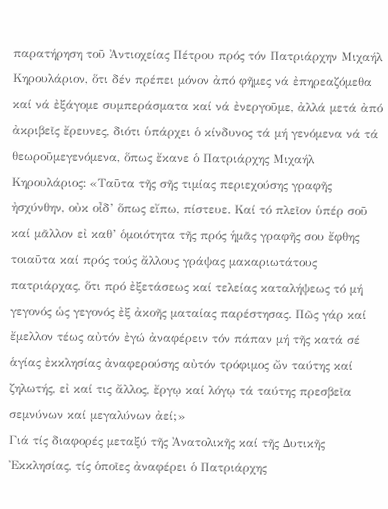παρατήρηση τοῦ Ἀντιοχείας Πέτρου πρός τόν Πατριάρχην Μιχαήλ Κηρουλάριον, ὅτι δέν πρέπει μόνον ἀπό φῆμες νά ἐπηρεαζόμεθα καί νά ἐξάγομε συμπεράσματα καί νά ἐνεργοῦμε, ἀλλά μετά ἀπό ἀκριβεῖς ἔρευνες, διότι ὑπάρχει ὁ κίνδυνος τά μή γενόμενα νά τά θεωροῦμεγενόμενα, ὅπως ἔκανε ὁ Πατριάρχης Μιχαήλ Κηρουλάριος: «Ταῦτα τῆς σῆς τιμίας περιεχούσης γραφῆς ἠσχύνθην, οὐκ οἶδ’ ὅπως εἴπω, πίστευε. Καί τό πλεῖον ὑπέρ σοῦ καί μᾶλλον εἰ καθ’ ὁμοιότητα τῆς πρός ἡμᾶς γραφῆς σου ἔφθης τοιαῦτα καί πρός τούς ἄλλους γράψας μακαριωτάτους πατριάρχας, ὅτι πρό ἐξετάσεως καί τελείας καταλήψεως τό μή γεγονός ὡς γεγονός ἐξ ἀκοῆς ματαίας παρέστησας. Πῶς γάρ καί ἔμελλον τέως αὐτόν ἐγώ ἀναφέρειν τόν πάπαν μή τῆς κατά σέ ἁγίας ἐκκλησίας ἀναφερούσης αὐτόν τρόφιμος ὤν ταύτης καί ζηλωτής, εἰ καί τις ἄλλος, ἔργῳ καί λόγῳ τά ταύτης πρεσβεῖα σεμνύνων καί μεγαλύνων ἀεί;»
Γιά τίς διαφορές μεταξύ τῆς Ἀνατολικῆς καί τῆς Δυτικῆς Ἐκκλησίας, τίς ὁποῖες ἀναφέρει ὁ Πατριάρχης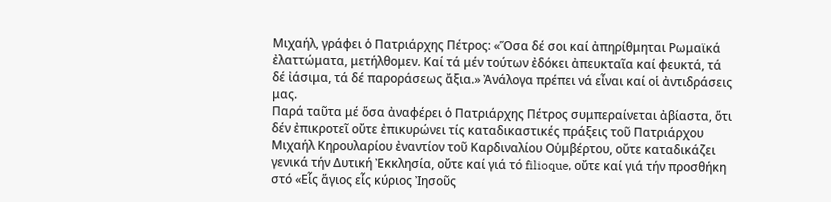Μιχαήλ, γράφει ὁ Πατριάρχης Πέτρος: «Ὅσα δέ σοι καί ἀπηρίθμηται Ρωμαϊκά ἐλαττώματα, μετήλθομεν. Καί τά μέν τούτων ἐδόκει ἀπευκταῖα καί φευκτά, τά δέ ἰάσιμα, τά δέ παροράσεως ἄξια.» Ἀνάλογα πρέπει νά εἶναι καί οἱ ἀντιδράσεις μας.
Παρά ταῦτα μέ ὅσα ἀναφέρει ὁ Πατριάρχης Πέτρος συμπεραίνεται ἀβίαστα, ὅτι δέν ἐπικροτεῖ οὔτε ἐπικυρώνει τίς καταδικαστικές πράξεις τοῦ Πατριάρχου Μιχαήλ Κηρουλαρίου ἐναντίον τοῦ Καρδιναλίου Οὑμβέρτου, οὔτε καταδικάζει γενικά τήν Δυτική Ἐκκλησία, οὔτε καί γιά τό filioque, οὔτε καί γιά τήν προσθήκη στό «Εἷς ἅγιος εἷς κύριος Ἰησοῦς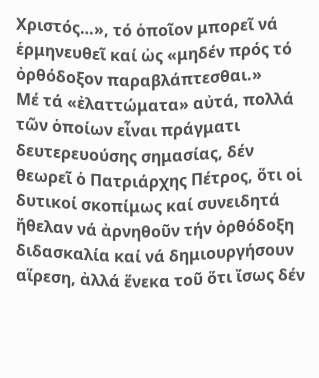Χριστός…», τό ὁποῖον μπορεῖ νά ἑρμηνευθεῖ καί ὡς «μηδέν πρός τό ὀρθόδοξον παραβλάπτεσθαι.»
Μέ τά «ἐλαττώματα» αὐτά, πολλά τῶν ὁποίων εἶναι πράγματι δευτερευούσης σημασίας, δέν θεωρεῖ ὁ Πατριάρχης Πέτρος, ὅτι οἱ δυτικοί σκοπίμως καί συνειδητά ἤθελαν νά ἀρνηθοῦν τήν ὀρθόδοξη διδασκαλία καί νά δημιουργήσουν αἵρεση, ἀλλά ἕνεκα τοῦ ὅτι ἴσως δέν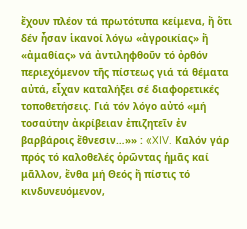ἔχουν πλέον τά πρωτότυπα κείμενα, ἤ ὅτι δέν ἦσαν ἱκανοί λόγω «ἀγροικίας» ἤ «ἀμαθίας» νά ἀντιληφθοῦν τό ὀρθόν περιεχόμενον τῆς πίστεως γιά τά θέματα αὐτά, εἶχαν καταλήξει σέ διαφορετικές τοποθετήσεις. Γιά τόν λόγο αὐτό «μή τοσαύτην ἀκρίβειαν ἐπιζητεῖν ἐν βαρβάροις ἔθνεσιν…»» : «XIV. Καλόν γάρ πρός τό καλοθελές ὁρῶντας ἡμᾶς καί μᾶλλον, ἔνθα μή Θεός ἤ πίστις τό κινδυνευόμενον,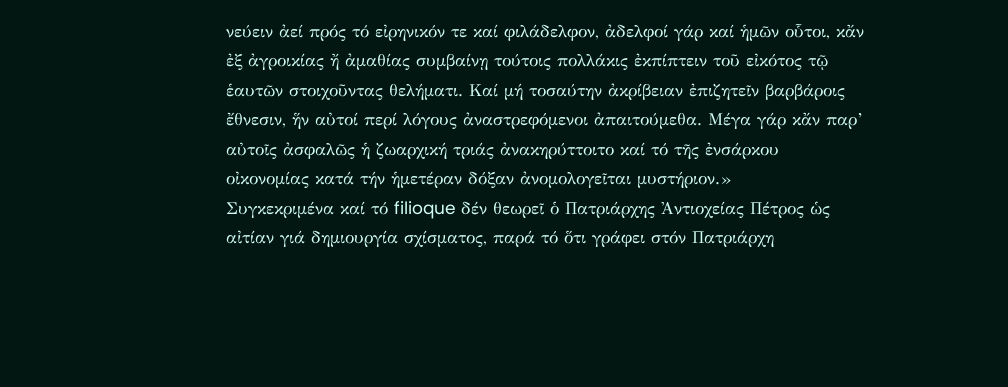νεύειν ἀεί πρός τό εἰρηνικόν τε καί φιλάδελφον, ἀδελφοί γάρ καί ἡμῶν οὗτοι, κἄν ἐξ ἀγροικίας ἤ ἀμαθίας συμβαίνῃ τούτοις πολλάκις ἐκπίπτειν τοῦ εἰκότος τῷ ἑαυτῶν στοιχοῦντας θελήματι. Καί μή τοσαύτην ἀκρίβειαν ἐπιζητεῖν βαρβάροις ἔθνεσιν, ἥν αὐτοί περί λόγους ἀναστρεφόμενοι ἀπαιτούμεθα. Μέγα γάρ κἄν παρ’ αὐτοῖς ἀσφαλῶς ἡ ζωαρχική τριάς ἀνακηρύττοιτο καί τό τῆς ἐνσάρκου οἰκονομίας κατά τήν ἡμετέραν δόξαν ἀνομολογεῖται μυστήριον.»
Συγκεκριμένα καί τό filioque δέν θεωρεῖ ὁ Πατριάρχης Ἀντιοχείας Πέτρος ὡς αἰτίαν γιά δημιουργία σχίσματος, παρά τό ὅτι γράφει στόν Πατριάρχη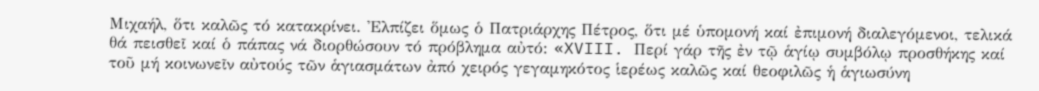Μιχαήλ, ὅτι καλῶς τό κατακρίνει. Ἐλπίζει ὅμως ὁ Πατριάρχης Πέτρος, ὅτι μέ ὑπομονή καί ἐπιμονή διαλεγόμενοι, τελικά θά πεισθεῖ καί ὁ πάπας νά διορθώσουν τό πρόβλημα αὐτό: «XVIII. Περί γάρ τῆς ἐν τῷ ἁγίῳ συμβόλῳ προσθήκης καί τοῦ μή κοινωνεῖν αὐτούς τῶν ἁγιασμάτων ἀπό χειρός γεγαμηκότος ἱερέως καλῶς καί θεοφιλῶς ἡ ἁγιωσύνη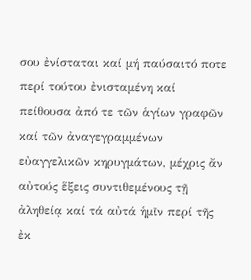σου ἐνίσταται καί μή παύσαιτό ποτε περί τούτου ἐνισταμένη καί πείθουσα ἀπό τε τῶν ἁγίων γραφῶν καί τῶν ἀναγεγραμμένων εὐαγγελικῶν κηρυγμάτων, μέχρις ἄν αὐτούς ἕξεις συντιθεμένους τῇ ἀληθείᾳ καί τά αὐτά ἡμῖν περί τῆς ἐκ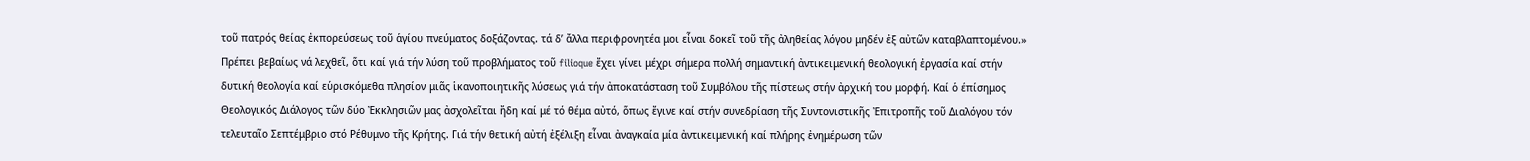τοῦ πατρός θείας ἐκπορεύσεως τοῦ ἁγίου πνεύματος δοξάζοντας. τά δ’ ἄλλα περιφρονητέα μοι εἶναι δοκεῖ τοῦ τῆς ἀληθείας λόγου μηδέν ἐξ αὐτῶν καταβλαπτομένου.»
Πρέπει βεβαίως νά λεχθεῖ, ὅτι καί γιά τήν λύση τοῦ προβλήματος τοῦ filioque ἔχει γίνει μέχρι σήμερα πολλή σημαντική ἀντικειμενική θεολογική ἐργασία καί στήν δυτική θεολογία καί εὑρισκόμεθα πλησίον μιᾶς ἱκανοποιητικῆς λύσεως γιά τήν ἀποκατάσταση τοῦ Συμβόλου τῆς πίστεως στήν ἀρχική του μορφή. Καί ὁ έπίσημος Θεολογικός Διάλογος τῶν δύο Ἐκκλησιῶν μας ἀσχολεῖται ἤδη καί μέ τό θέμα αὐτό, ὅπως ἔγινε καί στήν συνεδρίαση τῆς Συντονιστικῆς Ἐπιτροπῆς τοῦ Διαλόγου τόν τελευταῖο Σεπτέμβριο στό Ρέθυμνο τῆς Κρήτης. Γιά τήν θετική αὐτή ἐξέλιξη εἶναι ἀναγκαία μία ἀντικειμενική καί πλήρης ἐνημέρωση τῶν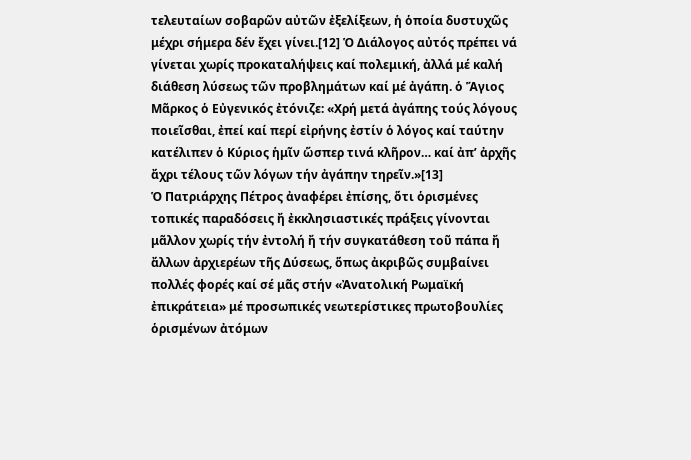τελευταίων σοβαρῶν αὐτῶν ἐξελίξεων, ἡ ὁποία δυστυχῶς μέχρι σήμερα δέν ἔχει γίνει.[12] Ὁ Διάλογος αὐτός πρέπει νά γίνεται χωρίς προκαταλήψεις καί πολεμική, ἀλλά μέ καλή διάθεση λύσεως τῶν προβλημάτων καί μέ ἀγάπη. ὁ Ἅγιος Μᾶρκος ὁ Εὐγενικός ἐτόνιζε: «Χρή μετά ἀγάπης τούς λόγους ποιεῖσθαι, ἐπεί καί περί εἰρήνης ἐστίν ὁ λόγος καί ταύτην κατέλιπεν ὁ Κύριος ἡμῖν ὥσπερ τινά κλῆρον… καί ἀπ’ ἀρχῆς ἄχρι τέλους τῶν λόγων τήν ἀγάπην τηρεῖν.»[13]
Ὁ Πατριάρχης Πέτρος ἀναφέρει ἐπίσης, ὅτι ὁρισμένες τοπικές παραδόσεις ἤ ἐκκλησιαστικές πράξεις γίνονται μᾶλλον χωρίς τήν ἐντολή ἤ τήν συγκατάθεση τοῦ πάπα ἤ ἄλλων ἀρχιερέων τῆς Δύσεως, ὅπως ἀκριβῶς συμβαίνει πολλές φορές καί σέ μᾶς στήν «Ἀνατολική Ρωμαϊκή ἐπικράτεια» μέ προσωπικές νεωτερίστικες πρωτοβουλίες ὁρισμένων ἀτόμων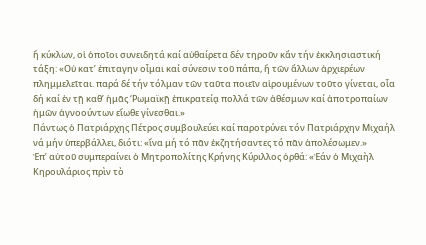ἤ κύκλων, οἱ ὁποῖοι συνειδητά καί αὐθαίρετα δέν τηροῦν κἄν τήν ἐκκλησιαστική τάξη: «Οὐ κατ’ ἐπιταγην οἶμαι καί σύνεσιν τοῦ πάπα, ἤ τῶν ἄλλων ἀρχιερέων πλημμελεῖται. παρά δέ τήν τόλμαν τῶν ταῦτα ποιεῖν αἱρουμένων τοῦτο γίνεται, οἷα δή καί ἐν τῇ καθ’ ἡμᾶς ‘Ρωμαϊκῇ ἐπικρατείᾳ πολλά τῶν ἀθέσμων καί ἀποτροπαίων ἡμῶν ἀγνοούντων εἴωθε γίνεσθαι.»
Πάντως ὁ Πατριάρχης Πέτρος συμβουλεύει καί παροτρύνει τόν Πατριάρχην Μιχαήλ νά μήν ὑπερβάλλει, διότι: «ἵνα μή τό πᾶν ἐκζητήσαντες τό πᾶν ἀπολέσωμεν.»
Ἐπ’ αὐτοῦ συμπεραίνει ὁ Μητροπολίτης Κρήνης Κύριλλος ὀρθά: «Ἐάν ὁ Μιχαὴλ Κηρουλάριος πρὶν τὸ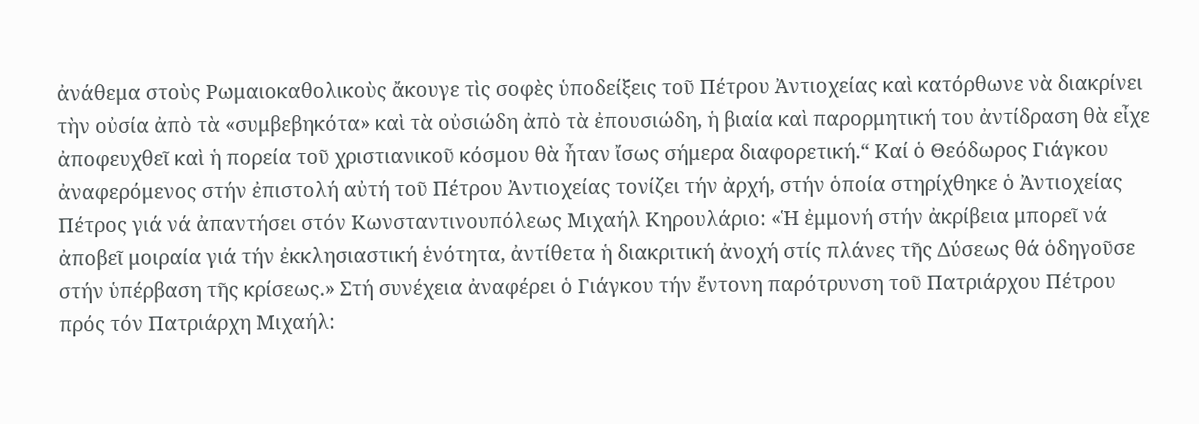ἀνάθεμα στοὺς Ρωμαιοκαθολικοὺς ἄκουγε τὶς σοφὲς ὑποδείξεις τοῦ Πέτρου Ἀντιοχείας καὶ κατόρθωνε νὰ διακρίνει τὴν οὐσία ἀπὸ τὰ «συμβεβηκότα» καὶ τὰ οὐσιώδη ἀπὸ τὰ ἐπουσιώδη, ἡ βιαία καὶ παρορμητική του ἀντίδραση θὰ εἶχε ἀποφευχθεῖ καὶ ἡ πορεία τοῦ χριστιανικοῦ κόσμου θὰ ἦταν ἴσως σήμερα διαφορετική.“ Καί ὁ Θεόδωρος Γιάγκου ἀναφερόμενος στήν ἐπιστολή αὐτή τοῦ Πέτρου Ἀντιοχείας τονίζει τήν ἀρχή, στήν ὁποία στηρίχθηκε ὁ Ἀντιοχείας Πέτρος γιά νά ἀπαντήσει στόν Κωνσταντινουπόλεως Μιχαήλ Κηρουλάριο: «Ἡ ἐμμονή στήν ἀκρίβεια μπορεῖ νά ἀποβεῖ μοιραία γιά τήν ἐκκλησιαστική ἑνότητα, ἀντίθετα ἡ διακριτική ἀνοχή στίς πλάνες τῆς Δύσεως θά ὁδηγοῦσε στήν ὑπέρβαση τῆς κρίσεως.» Στή συνέχεια ἀναφέρει ὁ Γιάγκου τήν ἔντονη παρότρυνση τοῦ Πατριάρχου Πέτρου πρός τόν Πατριάρχη Μιχαήλ: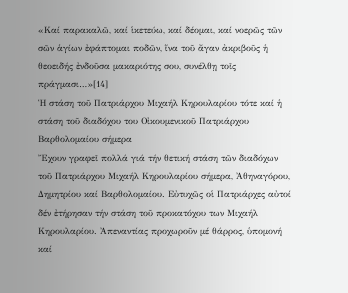«Καί παρακαλῶ, καί ἱκετεύω, καί δέομαι, καί νοερῶς τῶν σῶν ἁγίων ἐφάπτομαι ποδῶν, ἵνα τοῦ ἄγαν ἀκριβοῦς ἡ θεοειδής ἐνδοῦσα μακαριότης σου, συνέλθῃ τοῖς πράγμασι…»[14]
Ἡ στάση τοῦ Πατριάρχου Μιχαήλ Κηρουλαρίου τότε καί ἡ στάση τοῦ διαδόχου του Οἰκουμενικοῦ Πατριάρχου Βαρθολομαίου σήμερα
Ἔχουν γραφεῖ πολλά γιά τήν θετική στάση τῶν διαδόχων τοῦ Πατριάρχου Μιχαήλ Κηρουλαρίου σήμερα, Ἀθηναγόρου, Δημητρίου καί Βαρθολομαίου. Εὐτυχῶς οἱ Πατριάρχες αὐτοί δέν ἐτήρησαν τήν στάση τοῦ προκατόχου των Μιχαήλ Κηρουλαρίου. Ἀπεναντίας προχωροῦν μέ θάρρος, ὑπομονή καί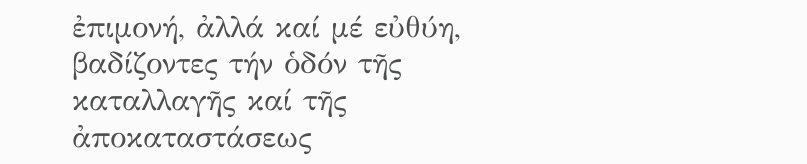ἐπιμονή, ἀλλά καί μέ εὐθύη, βαδίζοντες τήν ὁδόν τῆς καταλλαγῆς καί τῆς ἀποκαταστάσεως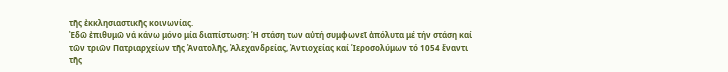τῆς ἐκκλησιαστικῆς κοινωνίας.
Ἐδῶ ἐπιθυμῶ νά κάνω μόνο μία διαπίστωση: Ἡ στάση των αὐτή συμφωνεῖ ἀπόλυτα μέ τήν στάση καί τῶν τριῶν Πατριαρχείων τῆς Ἀνατολῆς, Ἀλεχανδρείας, Ἀντιοχείας καί Ἱεροσολύμων τό 1054 ἔναντι τῆς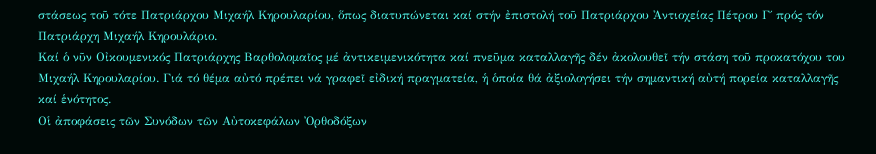στάσεως τοῦ τότε Πατριάρχου Μιχαήλ Κηρουλαρίου, ὅπως διατυπώνεται καί στήν ἐπιστολή τοῦ Πατριάρχου Ἀντιοχείας Πέτρου Γ΄ πρός τόν Πατριάρχη Μιχαήλ Κηρουλάριο.
Καί ὁ νῦν Οἰκουμενικός Πατριάρχης Βαρθολομαῖος μέ ἀντικειμενικότητα καί πνεῦμα καταλλαγῆς δέν ἀκολουθεῖ τήν στάση τοῦ προκατόχου του Μιχαήλ Κηρουλαρίου. Γιά τό θέμα αὐτό πρέπει νά γραφεῖ εἰδική πραγματεία, ἡ ὁποία θά ἀξιολογήσει τήν σημαντική αὐτή πορεία καταλλαγῆς καί ἑνότητος.
Οἱ ἀποφάσεις τῶν Συνόδων τῶν Αὐτοκεφάλων Ὀρθοδόξων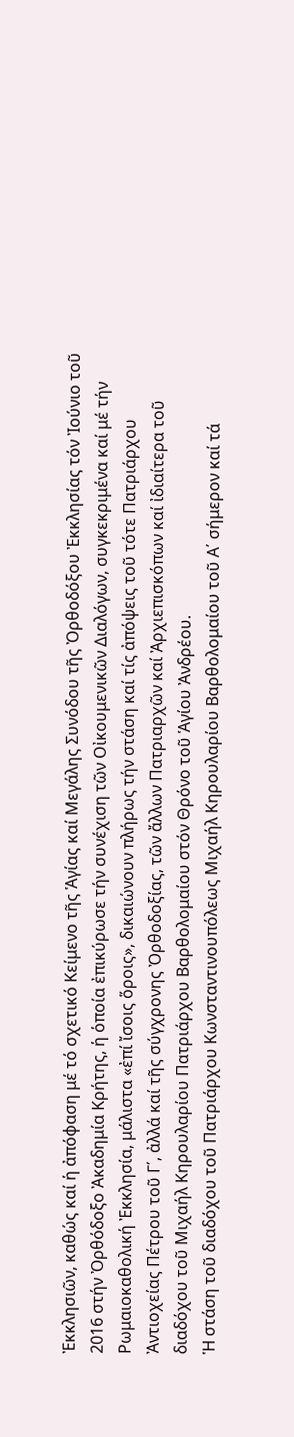Ἐκκλησιῶν, καθώς καί ἡ ἀπόφαση μέ τό σχετικό Κείμενο τῆς Ἁγίας καί Μεγάλης Συνόδου τῆς Ὀρθοδόξου Ἐκκλησίας τόν Ἰούνιο τοῦ 2016 στήν Ὀρθόδοξο Ἀκαδημία Κρήτης, ἡ ὁποία ἐπικύρωσε τήν συνέχιση τῶν Οἰκουμενικῶν Διαλόγων, συγκεκριμένα καί μέ τήν Ρωμαιοκαθολική Ἐκκλησία, μάλιστα «ἐπί ἴσοις ὅροις», δικαιώνουν πλήρως τήν στάση καί τίς ἀπόψεις τοῦ τότε Πατριάρχου Ἀντιοχείας Πέτρου τοῦ Γ΄, ἀλλά καί τῆς σύγχρονης Ὀρθοδοξίας, τῶν ἄλλων Πατριαρχῶν καί Ἀρχιεπισκόπων καί ἰδιαίτερα τοῦ διαδόχου τοῦ Μιχαήλ Κηρουλαρίου Πατριάρχου Βαρθολομαίου στόν Θρόνο τοῦ Ἁγίου Ἀνδρέου.
Ἡ στάση τοῦ διαδόχου τοῦ Πατριάρχου Κωνσταντινουπόλεως Μιχαήλ Κηρουλαρίου Βαρθολομαίου τοῦ Α΄ σήμερον καί τά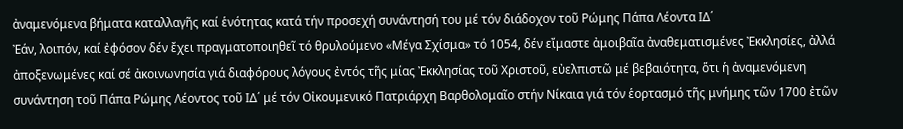ἀναμενόμενα βήματα καταλλαγῆς καί ἑνότητας κατά τήν προσεχή συνάντησή του μέ τόν διάδοχον τοῦ Ρώμης Πάπα Λέοντα ΙΔ΄
Ἐάν, λοιπόν, καί ἐφόσον δέν ἔχει πραγματοποιηθεῖ τό θρυλούμενο «Μέγα Σχίσμα» τό 1054, δέν εἴμαστε ἀμοιβαῖα ἀναθεματισμένες Ἐκκλησίες, ἀλλά ἀποξενωμένες καί σέ ἀκοινωνησία γιά διαφόρους λόγους ἐντός τῆς μίας Ἐκκλησίας τοῦ Χριστοῦ, εὐελπιστῶ μέ βεβαιότητα, ὅτι ἡ ἀναμενόμενη συνάντηση τοῦ Πάπα Ρώμης Λέοντος τοῦ ΙΔ΄ μέ τόν Οἰκουμενικό Πατριάρχη Βαρθολομαῖο στήν Νίκαια γιά τόν ἑορτασμό τῆς μνήμης τῶν 1700 ἐτῶν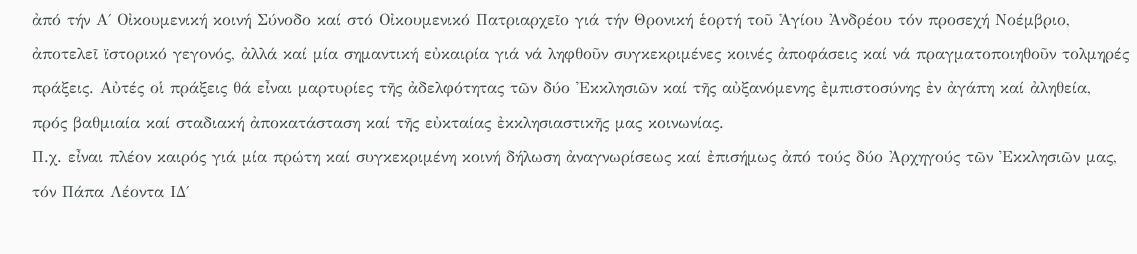ἀπό τήν Α΄ Οἰκουμενική κοινή Σύνοδο καί στό Οἰκουμενικό Πατριαρχεῖο γιά τήν Θρονική ἑορτή τοῦ Ἁγίου Ἀνδρέου τόν προσεχή Νοέμβριο, ἀποτελεῖ ϊστορικό γεγονός, ἀλλά καί μία σημαντική εὐκαιρία γιά νά ληφθοῦν συγκεκριμένες κοινές ἀποφάσεις καί νά πραγματοποιηθοῦν τολμηρές πράξεις. Αὐτές οἱ πράξεις θά εἶναι μαρτυρίες τῆς ἀδελφότητας τῶν δύο Ἐκκλησιῶν καί τῆς αὐξανόμενης ἐμπιστοσύνης ἐν ἀγάπη καί ἀληθεία, πρός βαθμιαία καί σταδιακή ἀποκατάσταση καί τῆς εὐκταίας ἐκκλησιαστικῆς μας κοινωνίας.
Π.χ. εἶναι πλέον καιρός γιά μία πρώτη καί συγκεκριμένη κοινή δήλωση ἀναγνωρίσεως καί ἐπισήμως ἀπό τούς δύο Ἀρχηγούς τῶν Ἐκκλησιῶν μας, τόν Πάπα Λέοντα ΙΔ΄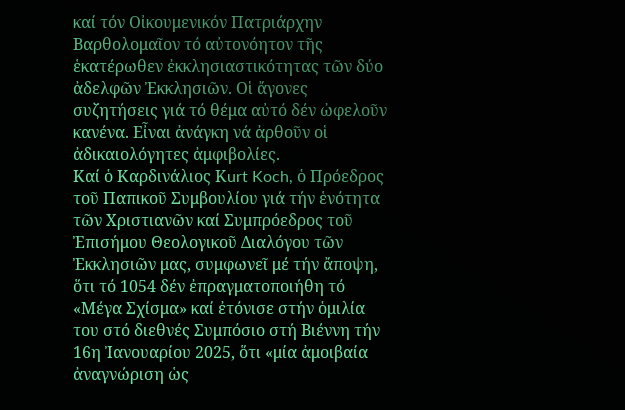καί τόν Οἰκουμενικόν Πατριάρχην Βαρθολομαῖον τό αὐτονόητον τῆς ἑκατέρωθεν ἐκκλησιαστικότητας τῶν δύο ἀδελφῶν Ἐκκλησιῶν. Οἱ ἄγονες συζητήσεις γιά τό θέμα αὐτό δέν ὠφελοῦν κανένα. Εἶναι ἀνάγκη νά ἀρθοῦν οἱ ἀδικαιολόγητες ἀμφιβολίες.
Καί ὁ Καρδινάλιος Κurt Koch, ὁ Πρόεδρος τοῦ Παπικοῦ Συμβουλίου γιά τήν ἑνότητα τῶν Χριστιανῶν καί Συμπρόεδρος τοῦ Ἐπισήμου Θεολογικοῦ Διαλόγου τῶν Ἐκκλησιῶν μας, συμφωνεῖ μέ τήν ἄποψη, ὅτι τό 1054 δέν ἐπραγματοποιήθη τό «Μέγα Σχίσμα» καί ἐτόνισε στήν ὁμιλία του στό διεθνές Συμπόσιο στή Βιέννη τήν 16η Ἰανουαρίου 2025, ὅτι «μία ἀμοιβαία ἀναγνώριση ὡς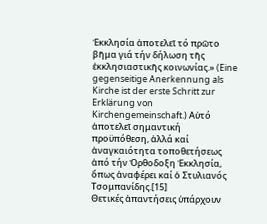Ἐκκλησία ἀποτελεῖ τό πρῶτο βῆμα γιά τήν δήλωση τῆς ἐκκλησιαστικῆς κοινωνίας.» (Eine gegenseitige Anerkennung als Kirche ist der erste Schritt zur Erklärung von Kirchengemeinschaft.) Αὐτό ἀποτελεῖ σημαντική προϋπόθεση, ἀλλά καί ἀναγκαιότητα τοποθετήσεως ἀπό τήν Ὀρθοδοξη Ἐκκλησία, ὅπως ἀναφέρει καί ὁ Στυλιανός Τσομπανίδης.[15]
Θετικές ἀπαντήσεις ὑπάρχουν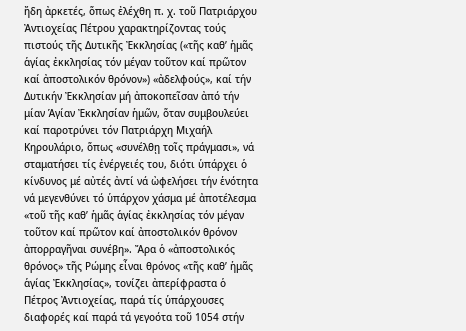ἤδη ἀρκετές, ὅπως ἐλέχθη π. χ. τοῦ Πατριάρχου Ἀντιοχείας Πέτρου χαρακτηρίζοντας τούς πιστούς τῆς Δυτικῆς Ἐκκλησίας («τῆς καθ’ ἡμᾶς ἁγίας ἐκκλησίας τόν μέγαν τοῦτον καί πρῶτον καί ἀποστολικόν θρόνον») «ἀδελφούς», καί τήν Δυτικήν Ἐκκλησίαν μή ἀποκοπεῖσαν ἀπό τήν μίαν Ἁγίαν Ἐκκλησίαν ἡμῶν, ὅταν συμβουλεύει καί παροτρύνει τόν Πατριάρχη Μιχαήλ Κηρουλάριο, ὅπως «συνέλθῃ τοῖς πράγμασι», νά σταματήσει τίς ἐνέργειές του, διότι ὑπάρχει ὁ κίνδυνος μέ αὐτές ἀντί νά ὠφελήσει τήν ἑνότητα νά μεγενθύνει τό ὑπάρχον χάσμα μέ ἀποτέλεσμα «τοῦ τῆς καθ’ ἡμᾶς ἁγίας ἐκκλησίας τόν μέγαν τοῦτον καί πρῶτον καί ἀποστολικόν θρόνον ἀπορραγῆναι συνέβη». Ἄρα ὁ «ἀποστολικός θρόνος» τῆς Ρώμης εἶναι θρόνος «τῆς καθ’ ἡμᾶς ἁγίας Ἐκκλησίας», τονίζει ἀπερίφραστα ὁ Πέτρος Ἀντιοχείας, παρά τίς ὑπάρχουσες διαφορές καί παρά τά γεγοότα τοῦ 1054 στήν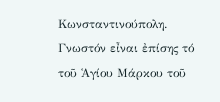Κωνσταντινούπολη.
Γνωστόν εἶναι ἐπίσης τό τοῦ Ἁγίου Μάρκου τοῦ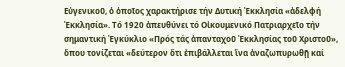Εὐγενικοῦ, ὁ ὁποῖος χαρακτήρισε τήν Δυτική Ἐκκλησία «ἀδελφή Ἐκκλησία». Τό 1920 ἀπευθύνει τό Οἰκουμενικό Πατριαρχεῖο τήν σημαντική Ἐγκύκλιο «Πρός τάς ἀπανταχοῦ Ἐκκλησίας τοῦ Χριστοῦ», ὅπου τονίζεται «δεύτερον ὅτι ἐπιβάλλεται ἵνα ἀναζωπυρωθῇ καί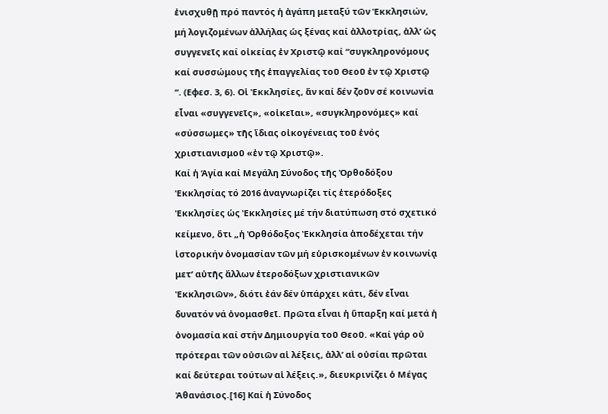ἐνισχυθῇ πρό παντός ἡ ἀγάπη μεταξύ τῶν Ἐκκλησιών, μή λογιζομένων ἀλλήλας ὡς ξένας καί ἀλλοτρίας, ἀλλ’ ὡς συγγενεῖς καί οἰκείας ἐν Χριστῷ καί “συγκληρονόμους καί συσσώμους τῆς ἐπαγγελίας τοῦ Θεοῦ ἐν τῷ Χριστῷ “. (Εφεσ. 3, 6). Οἱ Ἐκκλησίες, ἄν καί δέν ζοῦν σέ κοινωνία εἶναι «συγγενεῖς», «οἰκεῖαι», «συγκληρονόμες» καί «σύσσωμες» τῆς ἴδιας οἰκογένειας τοῦ ἑνός χριστιανισμοῦ «ἐν τῷ Χριστῷ».
Καί ἡ Ἁγία καί Μεγάλη Σύνοδος τῆς Ὀρθοδόξου Ἐκκλησίας τό 2016 ἀναγνωρίζει τίς ἑτερόδοξες Ἐκκλησίες ὡς Ἐκκλησίες μέ τήν διατύπωση στό σχετικό κείμενο, ὅτι „ἡ Ὀρθόδοξος Ἐκκλησία ἀποδέχεται τήν ἱστορικήν ὀνομασίαν τῶν μή εὑρισκομένων ἐν κοινωνίᾳ μετ’ αὐτῆς ἄλλων ἑτεροδόξων χριστιανικῶν Ἐκκλησιῶν», διότι ἐάν δέν ὑπάρχει κάτι, δέν εἶναι δυνατόν νά ὀνομασθεῖ. Πρῶτα εἶναι ἡ ὕπαρξη καί μετά ἡ ὀνομασία καί στήν Δημιουργία τοῦ Θεοῦ. «Καί γάρ οὐ πρότεραι τῶν οὐσιῶν αἱ λέξεις, ἀλλ’ αἱ οὐσίαι πρῶται καί δεύτεραι τούτων αἱ λέξεις.», διευκρινίζει ὁ Μέγας Ἀθανάσιος.[16] Καί ἡ Σύνοδος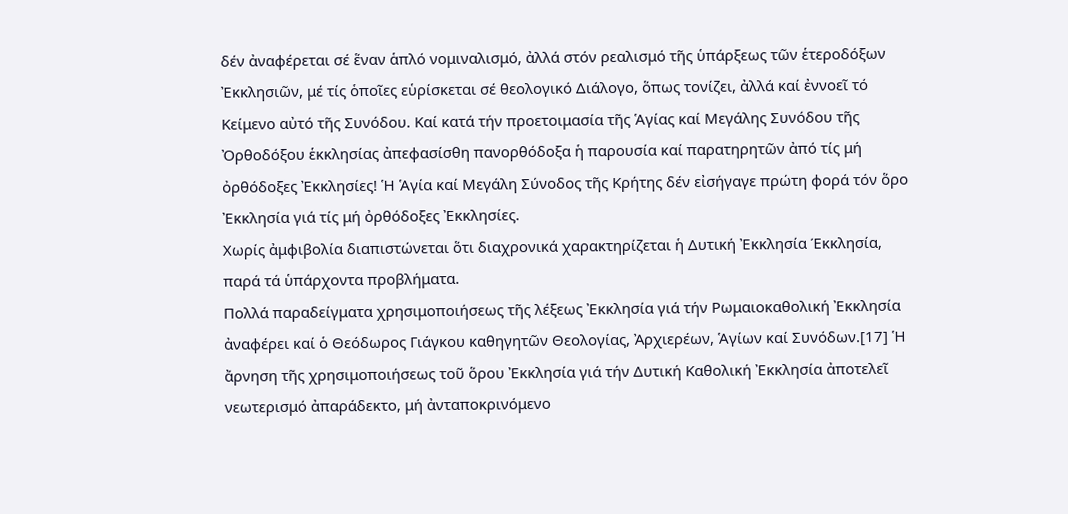δέν ἀναφέρεται σέ ἕναν ἁπλό νομιναλισμό, ἀλλά στόν ρεαλισμό τῆς ὑπάρξεως τῶν ἑτεροδόξων Ἐκκλησιῶν, μέ τίς ὁποῖες εὑρίσκεται σέ θεολογικό Διάλογο, ὅπως τονίζει, ἀλλά καί ἐννοεῖ τό Κείμενο αὐτό τῆς Συνόδου. Καί κατά τήν προετοιμασία τῆς Ἁγίας καί Μεγάλης Συνόδου τῆς Ὀρθοδόξου ἑκκλησίας ἀπεφασίσθη πανορθόδοξα ἡ παρουσία καί παρατηρητῶν ἀπό τίς μή ὀρθόδοξες Ἐκκλησίες! Ἡ Ἁγία καί Μεγάλη Σύνοδος τῆς Κρήτης δέν εἰσήγαγε πρώτη φορά τόν ὅρο Ἐκκλησία γιά τίς μή ὀρθόδοξες Ἐκκλησίες.
Χωρίς ἀμφιβολία διαπιστώνεται ὅτι διαχρονικά χαρακτηρίζεται ἡ Δυτική Ἐκκλησία Έκκλησία, παρά τά ὑπάρχοντα προβλήματα.
Πολλά παραδείγματα χρησιμοποιήσεως τῆς λέξεως Ἐκκλησία γιά τήν Ρωμαιοκαθολική Ἐκκλησία ἀναφέρει καί ὁ Θεόδωρος Γιάγκου καθηγητῶν Θεολογίας, Ἀρχιερέων, Ἁγίων καί Συνόδων.[17] Ἡ ἄρνηση τῆς χρησιμοποιήσεως τοῦ ὅρου Ἐκκλησία γιά τήν Δυτική Καθολική Ἐκκλησία ἀποτελεῖ νεωτερισμό ἀπαράδεκτο, μή ἀνταποκρινόμενο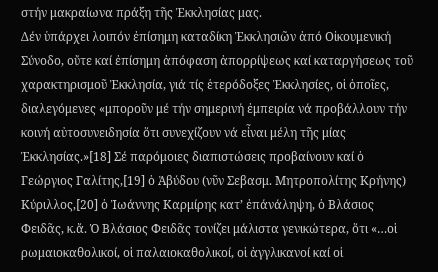στήν μακραίωνα πράξη τῆς Ἐκκλησίας μας.
Δέν ὑπάρχει λοιπόν ἐπίσημη καταδίκη Ἐκκλησιῶν ἀπό Οἰκουμενική Σύνοδο, οὔτε καί ἐπίσημη ἀπόφαση ἀπορρίψεως καί καταργήσεως τοῦ χαρακτηρισμοῦ Ἐκκλησία, γιά τίς ἑτερόδοξες Ἐκκλησίες, οἱ ὁποῖες, διαλεγόμενες «μποροῦν μέ τήν σημερινή ἐμπειρία νά προβάλλουν τήν κοινή αὐτοσυνειδησία ὅτι συνεχίζουν νά εἶναι μέλη τῆς μίας Ἐκκλησίας.»[18] Σέ παρόμοιες διαπιστώσεις προβαίνουν καί ὁ Γεώργιος Γαλίτης,[19] ὁ Ἀβύδου (νῦν Σεβασμ. Μητροπολίτης Κρήνης) Κύριλλος,[20] ὁ Ἰωάννης Καρμίρης κατ’ ἐπάνάληψη, ὁ Βλάσιος Φειδᾶς, κ.ἄ. Ὁ Βλάσιος Φειδᾶς τονίζει μάλιστα γενικώτερα, ὅτι «…οἱ ρωμαιοκαθολικοί, οἱ παλαιοκαθολικοί, οἱ ἀγγλικανοί καί οἱ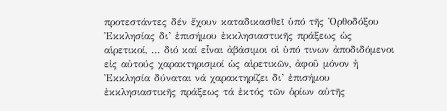προτεστάντες δέν ἔχουν καταδικασθεῖ ὑπό τῆς Ὀρθοδόξου Ἐκκλησίας δι’ ἐπισήμου ἐκκλησιαστικῆς πράξεως ὡς αἱρετικοί, … διό καί εἶναι ἀβάσιμοι οἱ ὑπό τινων ἀποδιδόμενοι εἰς αὐτούς χαρακτηρισμοί ὡς αἱρετικῶν, ἀφοῦ μόνον ἡ Ἐκκλησία δύναται νά χαρακτηρίζει δι’ ἐπισήμου ἐκκλησιαστικῆς πράξεως τά ἐκτός τῶν ὁρίων αὐτῆς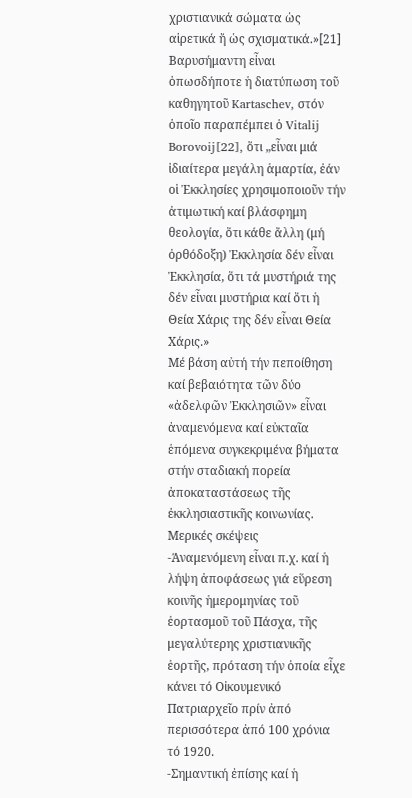χριστιανικά σώματα ὡς αἱρετικά ἤ ὡς σχισματικά.»[21]
Βαρυσήμαντη εἶναι ὁπωσδήποτε ἡ διατύπωση τοῦ καθηγητοῦ Kartaschev, στόν ὁποῖο παραπέμπει ὁ Vitalij Borovoij[22], ὅτι „εἶναι μιά ἰδιαίτερα μεγάλη ἁμαρτία, ἐάν οἱ Ἐκκλησίες χρησιμοποιοῦν τήν ἀτιμωτική καί βλάσφημη θεολογία, ὅτι κάθε ἄλλη (μή ὀρθόδοξη) Ἐκκλησία δέν εἶναι Ἐκκλησία, ὅτι τά μυστήριά της δέν εἶναι μυστήρια καί ὅτι ἡ Θεία Χάρις της δέν εἶναι Θεία Χάρις.»
Μέ βάση αὐτή τήν πεποίθηση καί βεβαιότητα τῶν δύο «ἀδελφῶν Ἐκκλησιῶν» εἶναι ἀναμενόμενα καί εὐκταῖα ἑπόμενα συγκεκριμένα βήματα στήν σταδιακή πορεία ἀποκαταστάσεως τῆς ἐκκλησιαστικῆς κοινωνίας.
Μερικές σκέψεις
-Άναμενόμενη εἶναι π.χ. καί ἡ λήψη ἀποφάσεως γιά εὕρεση κοινῆς ἡμερομηνίας τοῦ ἑορτασμοῦ τοῦ Πάσχα, τῆς μεγαλύτερης χριστιανικῆς ἑορτῆς, πρόταση τήν ὁποία εἶχε κάνει τό Οἰκουμενικό Πατριαρχεῖο πρίν ἀπό περισσότερα ἀπό 100 χρόνια τό 1920.
-Σημαντική ἐπίσης καί ἡ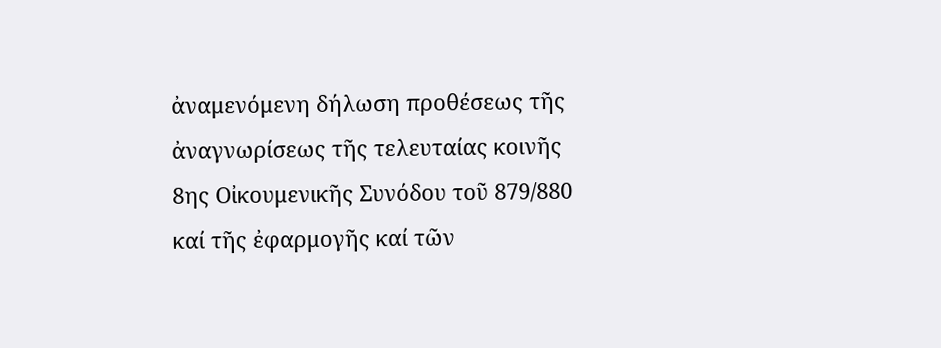ἀναμενόμενη δήλωση προθέσεως τῆς ἀναγνωρίσεως τῆς τελευταίας κοινῆς 8ης Οἰκουμενικῆς Συνόδου τοῦ 879/880 καί τῆς ἐφαρμογῆς καί τῶν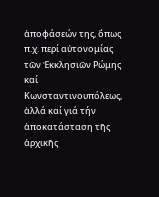ἀποφάσεών της, ὅπως π.χ. περί αὐτονομίας τῶν Ἐκκλησιῶν Ρώμης καί Κωνσταντινουπόλεως, ἀλλά καί γιά τήν ἀποκατάσταση τῆς ἀρχικῆς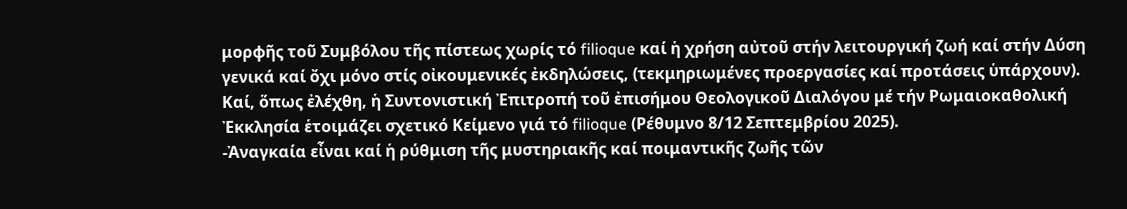μορφῆς τοῦ Συμβόλου τῆς πίστεως χωρίς τό filioque καί ἡ χρήση αὐτοῦ στήν λειτουργική ζωή καί στήν Δύση γενικά καί ὄχι μόνο στίς οἰκουμενικές ἐκδηλώσεις, (τεκμηριωμένες προεργασίες καί προτάσεις ὑπάρχουν). Καί, ὅπως ἐλέχθη, ἡ Συντονιστική Ἐπιτροπή τοῦ ἐπισήμου Θεολογικοῦ Διαλόγου μέ τήν Ρωμαιοκαθολική Ἐκκλησία ἑτοιμάζει σχετικό Κείμενο γιά τό filioque (Ρέθυμνο 8/12 Σεπτεμβρίου 2025).
-Ἀναγκαία εἶναι καί ἡ ρύθμιση τῆς μυστηριακῆς καί ποιμαντικῆς ζωῆς τῶν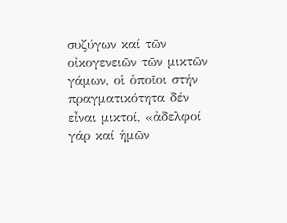συζύγων καί τῶν οἰκογενειῶν τῶν μικτῶν γάμων, οἱ ὁποῖοι στήν πραγματικότητα δέν εἶναι μικτοί, «ἀδελφοί γάρ καί ἡμῶν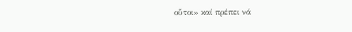οὗτοι» καί πρέπει νά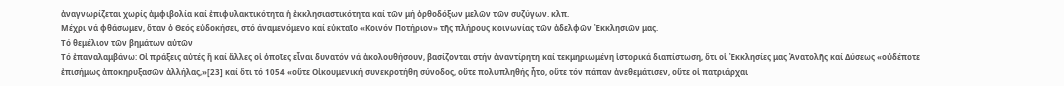ἀναγνωρίζεται χωρίς ἀμφιβολία καί ἐπιφυλακτικότητα ἡ ἐκκλησιαστικότητα καί τῶν μή ὀρθοδόξων μελῶν τῶν συζύγων. κλπ.
Μέχρι νά φθάσωμεν, ὅταν ὁ Θεός εὐδοκήσει, στό άναμενόμενο καί εὐκταῖο «Κοινόν Ποτήριον» τῆς πλήρους κοινωνίας τῶν ἀδελφῶν Ἐκκλησιῶν μας.
Τό θεμέλιον τῶν βημάτων αὐτῶν
Τό ἐπαναλαμβάνω: Οἰ πράξεις αὐτές ἤ καί ἄλλες οἱ ὁποῖες εἶναι δυνατόν νά ἀκολουθήσουν, βασίζονται στήν ἀναντίρητη καί τεκμηριωμένη ἱστορικά διαπίστωση, ὅτι οἱ Ἐκκλησίες μας Ἀνατολῆς καί Δύσεως «οὐδέποτε ἐπισήμως ἀποκηρυξασῶν ἀλλήλας,»[23] καί ὅτι τό 1054 «οὔτε Οἰκουμενική συνεκροτήθη σύνοδος, οὔτε πολυπληθής ἦτο, οὔτε τόν πάπαν ἀνεθεμάτισεν, οὔτε οἱ πατριάρχαι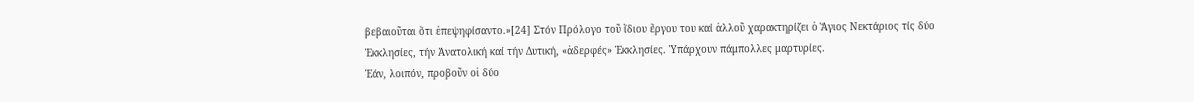βεβαιοῦται ὅτι ἐπεψηφίσαντο.»[24] Στόν Πρόλογο τοῦ ἴδιου ἔργου του καί ἀλλοῦ χαρακτηρίζει ὁ Ἅγιος Νεκτάριος τίς δύο Ἐκκλησίες, τήν Ἀνατολική καί τήν Δυτική, «ἀδερφές» Ἐκκλησίες. Ὑπάρχουν πάμπολλες μαρτυρίες.
Ἐάν, λοιπόν, προβοῦν οἱ δύο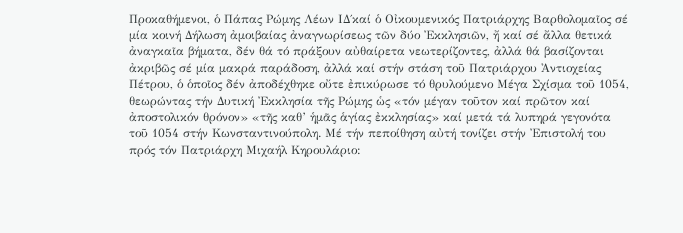Προκαθήμενοι, ὁ Πάπας Ρώμης Λέων ΙΔ΄καί ὁ Οἰκουμενικός Πατριάρχης Βαρθολομαῖος σέ μία κοινή Δήλωση ἀμοιβαίας ἀναγνωρίσεως τῶν δύο Ἐκκλησιῶν, ἤ καί σέ ἄλλα θετικά ἀναγκαῖα βήματα, δέν θά τό πράξουν αὐθαίρετα νεωτερίζοντες, ἀλλά θά βασίζονται ἀκριβῶς σέ μία μακρά παράδοση, ἀλλά καί στήν στάση τοῦ Πατριάρχου Ἀντιοχείας Πέτρου, ὁ ὁποῖος δέν ἀποδέχθηκε οὔτε ἐπικύρωσε τό θρυλούμενο Μέγα Σχίσμα τοῦ 1054, θεωρώντας τήν Δυτική Ἐκκλησία τῆς Ρώμης ὡς «τόν μέγαν τοῦτον καί πρῶτον καί ἀποστολικόν θρόνον» «τῆς καθ’ ἡμᾶς ἁγίας ἐκκλησίας» καί μετά τά λυπηρά γεγονότα τοῦ 1054 στήν Κωνσταντινούπολη. Μέ τήν πεποίθηση αὐτή τονίζει στήν Ἐπιστολή του πρός τόν Πατριάρχη Μιχαήλ Κηρουλάριο: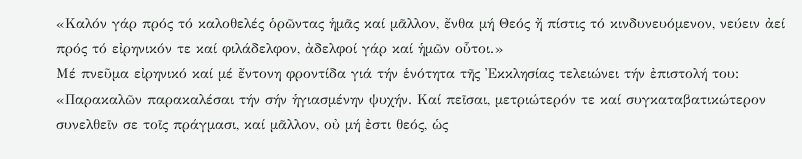«Καλόν γάρ πρός τό καλοθελές ὁρῶντας ἡμᾶς καί μᾶλλον, ἔνθα μή Θεός ἤ πίστις τό κινδυνευόμενον, νεύειν ἀεί πρός τό εἰρηνικόν τε καί φιλάδελφον, ἀδελφοί γάρ καί ἡμῶν οὗτοι.»
Μέ πνεῦμα εἰρηνικό καί μέ ἔντονη φροντίδα γιά τήν ἑνότητα τῆς Ἐκκλησίας τελειώνει τήν ἐπιστολή του: «Παρακαλῶν παρακαλέσαι τήν σήν ἡγιασμένην ψυχήν. Καί πεῖσαι, μετριώτερόν τε καί συγκαταβατικώτερον συνελθεῖν σε τοῖς πράγμασι, καί μᾶλλον, οὐ μή ἐστι θεός, ὡς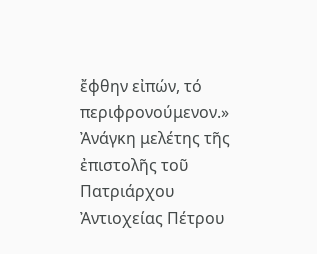ἔφθην εἰπών, τό περιφρονούμενον.»
Ἀνάγκη μελέτης τῆς ἐπιστολῆς τοῦ Πατριάρχου Ἀντιοχείας Πέτρου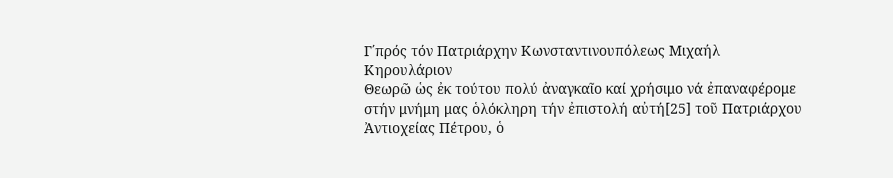Γ΄πρός τόν Πατριάρχην Κωνσταντινουπόλεως Μιχαήλ Κηρουλάριον
Θεωρῶ ὡς ἐκ τούτου πολύ ἀναγκαῖο καί χρήσιμο νά ἐπαναφέρομε στήν μνήμη μας ὁλόκληρη τήν ἐπιστολή αὐτή[25] τοῦ Πατριάρχου Ἀντιοχείας Πέτρου, ὁ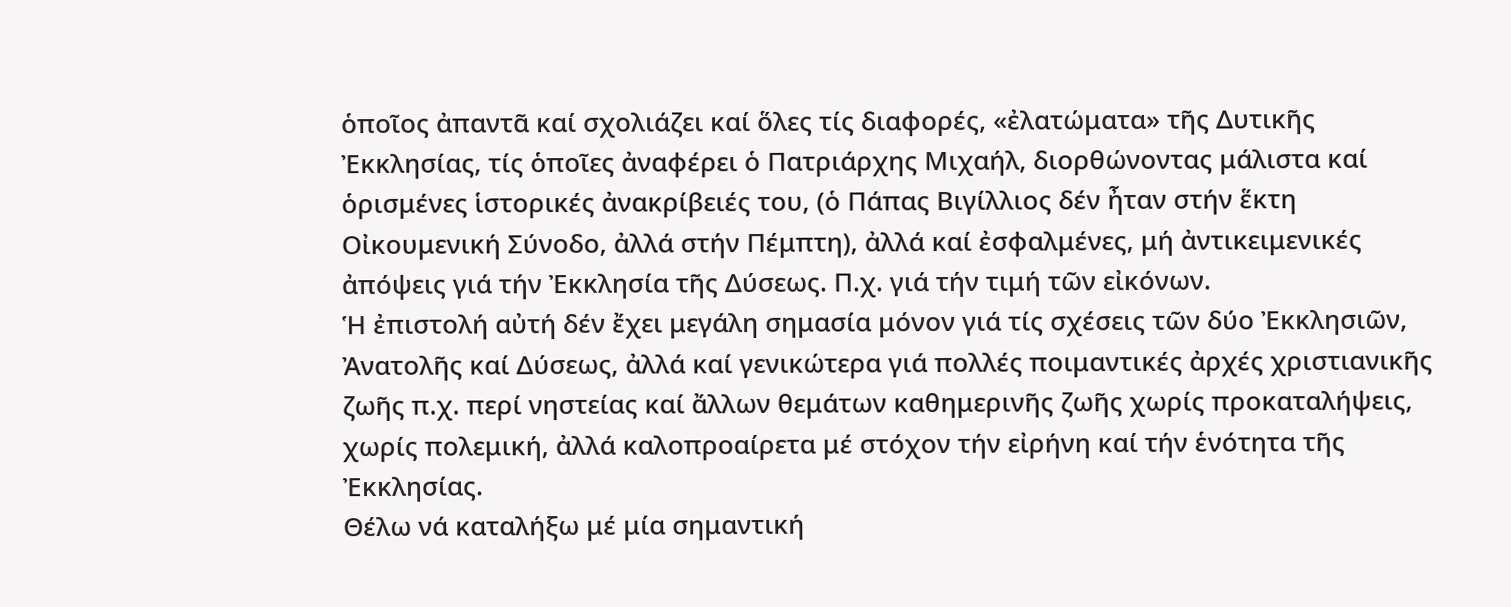ὁποῖος ἀπαντᾶ καί σχολιάζει καί ὅλες τίς διαφορές, «ἐλατώματα» τῆς Δυτικῆς Ἐκκλησίας, τίς ὁποῖες ἀναφέρει ὁ Πατριάρχης Μιχαήλ, διορθώνοντας μάλιστα καί ὁρισμένες ἱστορικές ἀνακρίβειές του, (ὁ Πάπας Βιγίλλιος δέν ἦταν στήν ἕκτη Οἰκουμενική Σύνοδο, ἀλλά στήν Πέμπτη), ἀλλά καί ἐσφαλμένες, μή ἀντικειμενικές ἀπόψεις γιά τήν Ἐκκλησία τῆς Δύσεως. Π.χ. γιά τήν τιμή τῶν εἰκόνων.
Ἡ ἐπιστολή αὐτή δέν ἔχει μεγάλη σημασία μόνον γιά τίς σχέσεις τῶν δύο Ἐκκλησιῶν, Ἀνατολῆς καί Δύσεως, ἀλλά καί γενικώτερα γιά πολλές ποιμαντικές ἀρχές χριστιανικῆς ζωῆς π.χ. περί νηστείας καί ἄλλων θεμάτων καθημερινῆς ζωῆς χωρίς προκαταλήψεις, χωρίς πολεμική, ἀλλά καλοπροαίρετα μέ στόχον τήν εἰρήνη καί τήν ἑνότητα τῆς Ἐκκλησίας.
Θέλω νά καταλήξω μέ μία σημαντική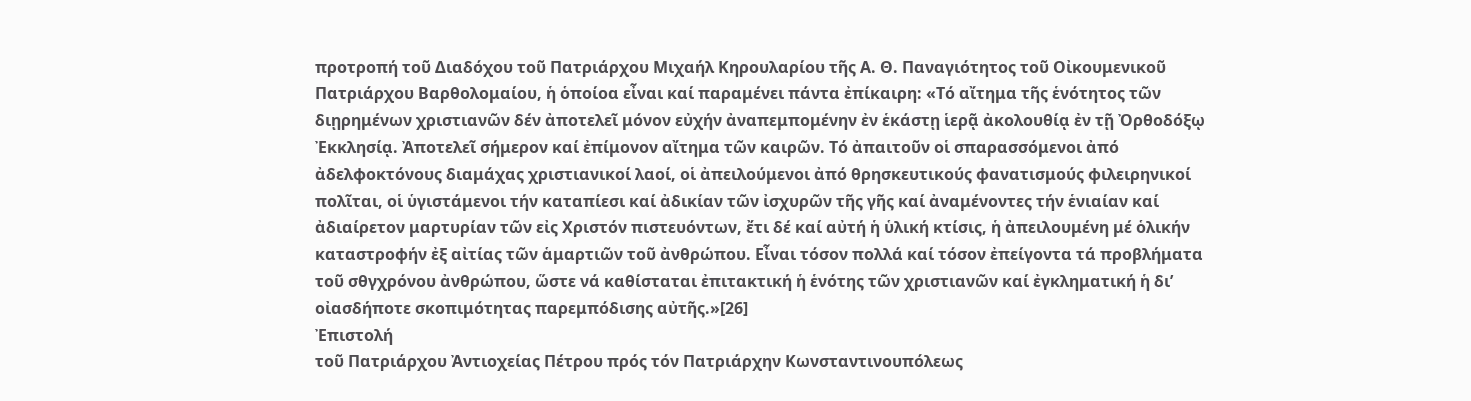προτροπή τοῦ Διαδόχου τοῦ Πατριάρχου Μιχαήλ Κηρουλαρίου τῆς Α. Θ. Παναγιότητος τοῦ Οἰκουμενικοῦ Πατριάρχου Βαρθολομαίου, ἡ ὁποίοα εἶναι καί παραμένει πάντα ἐπίκαιρη: «Τό αἴτημα τῆς ἑνότητος τῶν διῃρημένων χριστιανῶν δέν ἀποτελεῖ μόνον εὐχήν ἀναπεμπομένην ἐν ἑκάστῃ ἱερᾷ ἀκολουθίᾳ ἐν τῇ Ὀρθοδόξῳ Ἐκκλησίᾳ. Ἀποτελεῖ σήμερον καί ἐπίμονον αἴτημα τῶν καιρῶν. Τό ἀπαιτοῦν οἱ σπαρασσόμενοι ἀπό ἀδελφοκτόνους διαμάχας χριστιανικοί λαοί, οἱ ἀπειλούμενοι ἀπό θρησκευτικούς φανατισμούς φιλειρηνικοί πολῖται, οἱ ὑγιστάμενοι τήν καταπίεσι καί ἀδικίαν τῶν ἰσχυρῶν τῆς γῆς καί ἀναμένοντες τήν ἑνιαίαν καί ἀδιαίρετον μαρτυρίαν τῶν εἰς Χριστόν πιστευόντων, ἔτι δέ καί αὐτή ἡ ὑλική κτίσις, ἡ ἀπειλουμένη μέ ὁλικήν καταστροφήν ἐξ αἰτίας τῶν ἁμαρτιῶν τοῦ ἀνθρώπου. Εἶναι τόσον πολλά καί τόσον ἐπείγοντα τά προβλήματα τοῦ σθγχρόνου ἀνθρώπου, ὥστε νά καθίσταται ἐπιτακτική ἡ ἑνότης τῶν χριστιανῶν καί ἐγκληματική ἡ δι’ οἰασδήποτε σκοπιμότητας παρεμπόδισης αὐτῆς.»[26]
Ἐπιστολή
τοῦ Πατριάρχου Ἀντιοχείας Πέτρου πρός τόν Πατριάρχην Κωνσταντινουπόλεως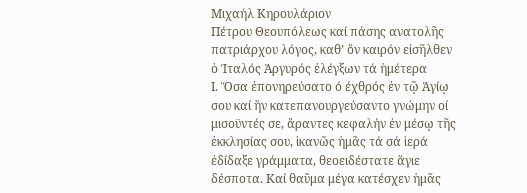Μιχαήλ Κηρουλάριον
Πέτρου Θεουπόλεως καί πάσης ανατολῆς πατριάρχου λόγος, καθ’ ὅν καιρόν εἰσῆλθεν ὁ Ίταλός Ἀργυρός ἐλέγξων τά ἡμέτερα
Ι. Ὅσα ἐπονηρεύσατο ό έχθρός ἐν τῷ Ἁγίῳ σου καί ἥν κατεπανουργεύσαντο γνώμην οί μισοϋντές σε, ἄραντες κεφαλήν ἐν μέσῳ τῆς ἐκκλησίας σου, ἱκανῶς ἡμᾶς τά σά ἱερά ἐδίδαξε γράμματα, θεοειδέστατε ἅγιε δέσποτα. Καί θαῦμα μέγα κατέσχεν ἡμᾶς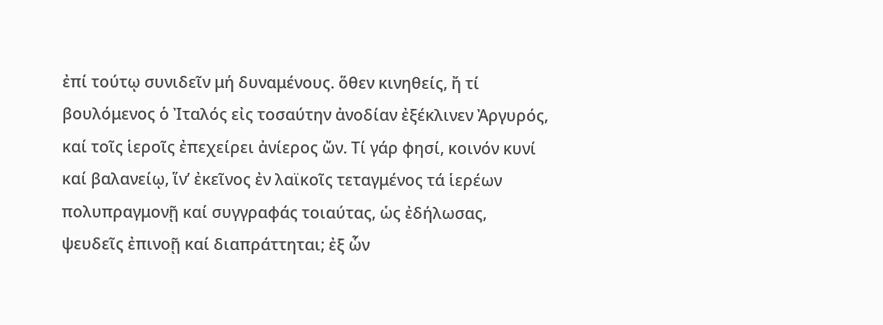ἐπί τούτῳ συνιδεῖν μή δυναμένους. ὅθεν κινηθείς, ἤ τί βουλόμενος ὁ Ἰταλός εἰς τοσαύτην ἀνοδίαν ἐξέκλινεν Ἀργυρός, καί τοῖς ἱεροῖς ἐπεχείρει ἀνίερος ὤν. Τί γάρ φησί, κοινόν κυνί καί βαλανείῳ, ἵν’ ἐκεῖνος ἐν λαϊκοῖς τεταγμένος τά ἱερέων πολυπραγμονῇ καί συγγραφάς τοιαύτας, ὡς ἐδήλωσας, ψευδεῖς ἐπινοῇ καί διαπράττηται; ἐξ ὧν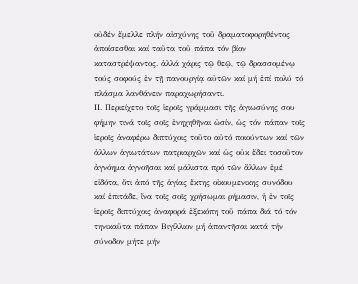οὐδέν ἔμελλε πλήν αἰσχύνης τοῦ δραματοφορηθέντος ἀποίσεσθαι καί ταῦτα τοῦ πάπα τόν βίον καταστρέψαντος. ἀλλά χάρις τῷ θεῷ, τῷ δρασσομένῳ τούς σοφούς ἐν τῇ πανουργίᾳ αὐτῶν καί μή ἐπί πολύ τό πλάσμα λανθάνειν παραχωρήσαντι.
ΙΙ. Περιείχετο τοῖς ἱεροῖς γράμμασι τῆς ἁγιωσύνης σου φήμην τινά τοῖς σοῖς ἐνηχηθῆναι ὠσίν, ὡς τόν πάπαν τοῖς ἱεροῖς ἀναφέρω διπτύχοις τοῦτο αὐτό ποιούντων καί τῶν ἀλλων ἁγιωτάτων πατριαρχῶν καί ὡς οὐκ ἔδει τοσοῦτον ἀγνόημα ἀγνοῆσαι καί μάλιστα πρό τῶν ἄλλων ἐμέ εἰδότα, ὅτι ἀπό τῆς ἁγίας ἕκτης οἰκουμενικης συνόδου καί ἐπιτάδε, ἵνα τοῖς σοῖς χρήσωμαι ρήμασιν, ἡ ἐν τοῖς ἱεροῖς διπτύχοις ἀναφορά ἐξεκόπη τοῦ πάπα διά τό τόν τηνικαῦτα πάπαν Βιγίλλιον μή ἀπαντῆσαι κατά τήν σύνοδον μήτε μήν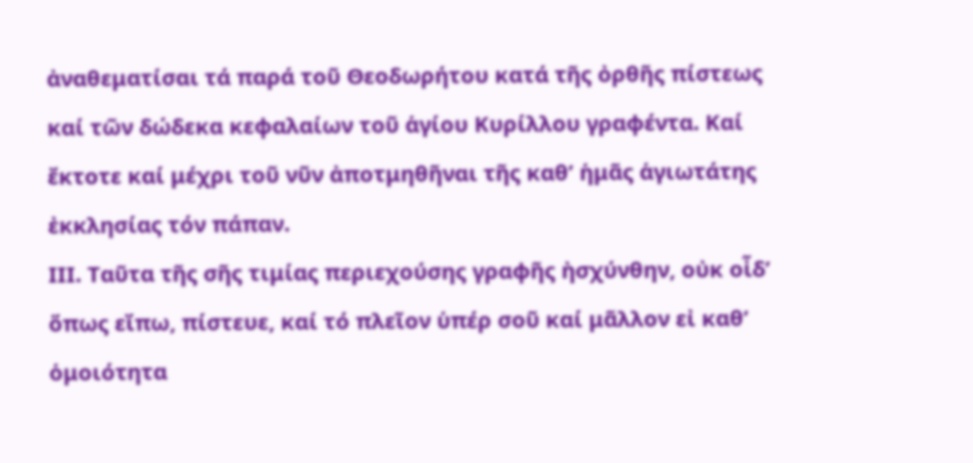ἀναθεματίσαι τά παρά τοῦ Θεοδωρήτου κατά τῆς ὀρθῆς πίστεως καί τῶν δώδεκα κεφαλαίων τοῦ ἁγίου Κυρίλλου γραφέντα. Καί ἔκτοτε καί μέχρι τοῦ νῦν ἀποτμηθῆναι τῆς καθ’ ἡμᾶς ἁγιωτάτης ἐκκλησίας τόν πάπαν.
ΙΙΙ. Ταῦτα τῆς σῆς τιμίας περιεχούσης γραφῆς ἠσχύνθην, οὐκ οἶδ’ ὅπως εἴπω, πίστευε, καί τό πλεῖον ὑπέρ σοῦ καί μᾶλλον εἰ καθ’ ὁμοιότητα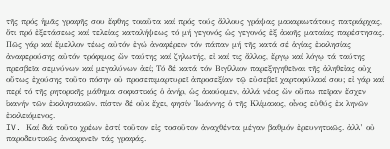τῆς πρός ἡμᾶς γραφῆς σου ἔφθης τοιαῦτα καί πρός τούς ἄλλους γράψας μακαριωτάτους πατριάρχας, ὅτι πρό ἐξετάσεως καί τελείας καταλήψεως τό μή γεγονός ὡς γεγονός ἐξ ἀκοῆς ματαίας παρέστησας. Πῶς γάρ καί ἔμελλον τέως αὐτόν ἐγώ ἀναφέρειν τόν πάπαν μή τῆς κατά σέ ἁγίας ἐκκλησίας ἀναφερούσης αὐτόν τρόφιμος ὤν ταύτης καί ζηλωτής, εἰ καί τις ἄλλος, ἔργῳ καί λόγῳ τά ταύτης πρεσβεῖα σεμνύνων καί μεγαλύνων ἀεί; Τό δέ κατά τόν Βιγίλλιον παρεξηγηθεῖναι τῆς ἀληθεἰας οὐχ οὕτως ἐχούσης τοῦτο πόσην οὐ προσεπιμαρτυρεῖ ἀπροσεξίαν τῷ εὐσεβεῖ χαρτοφύλακί σου; εἰ γάρ καί περί τό τῆς ρητορικῆς μάθημα σοφιστικός ὁ ἀνήρ, ὡς ἀκούομεν, ἀλλά νέος ὤν οὔπω πεῖραν ἔσχεν ἱκανήν τῶν ἐκκλησιακῶν. πίστιν δέ οὐκ ἔχει, φησίν Ἰωάννης ὁ τῆς Κλίμακος, οἶνος εὐθύς ἐκ ληνῶν ἐκκλειόμενος.
IV. Καί διά τοῦτο χρέων ἐστί τοῦτον εἰς τοσοῦτον ἀναχθέντα μέγαν βαθμόν ἐρευνητικῶς. ἀλλ’ οὐ παροδευτικῶς ἀνακρινεῖν τάς γραφάς.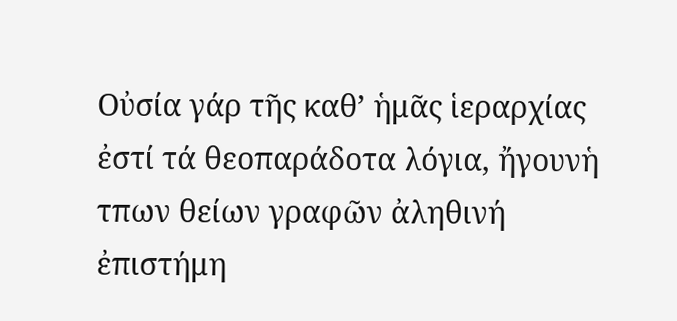Οὐσία γάρ τῆς καθ’ ἡμᾶς ἱεραρχίας ἐστί τά θεοπαράδοτα λόγια, ἤγουνἡ τπων θείων γραφῶν ἀληθινή ἐπιστήμη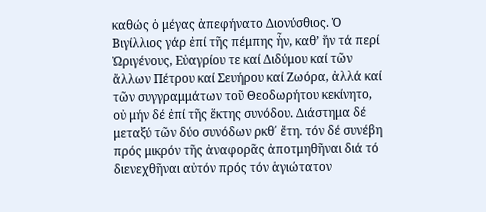καθώς ὁ μέγας ἀπεφήνατο Διονύσθιος. Ὁ Βιγίλλιος γάρ ἐπί τῆς πέμπης ἦν, καθ’ ἥν τά περί Ὠριγένους, Εὐαγρίου τε καί Διδύμου καί τῶν ἄλλων Πέτρου καί Σευήρου καί Ζωόρα, ἀλλά καί τῶν συγγραμμάτων τοῦ Θεοδωρήτου κεκίνητο, οὐ μήν δέ ἐπί τῆς ἕκτης συνόδου. Διάστημα δέ μεταξύ τῶν δύο συνόδων ρκθ΄ ἔτη. τόν δέ συνέβη πρός μικρόν τῆς ἀναφορᾶς ἀποτμηθῆναι διά τό διενεχθῆναι αὐτόν πρός τόν ἁγιώτατον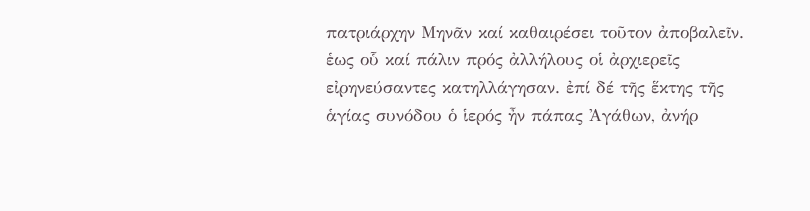πατριάρχην Μηνᾶν καί καθαιρέσει τοῦτον ἀποβαλεῖν. ἑως οὗ καί πάλιν πρός ἀλλήλους οἱ ἀρχιερεῖς εἰρηνεύσαντες κατηλλάγησαν. ἐπί δέ τῆς ἕκτης τῆς ἁγίας συνόδου ὁ ἱερός ἦν πάπας Ἀγάθων, ἀνήρ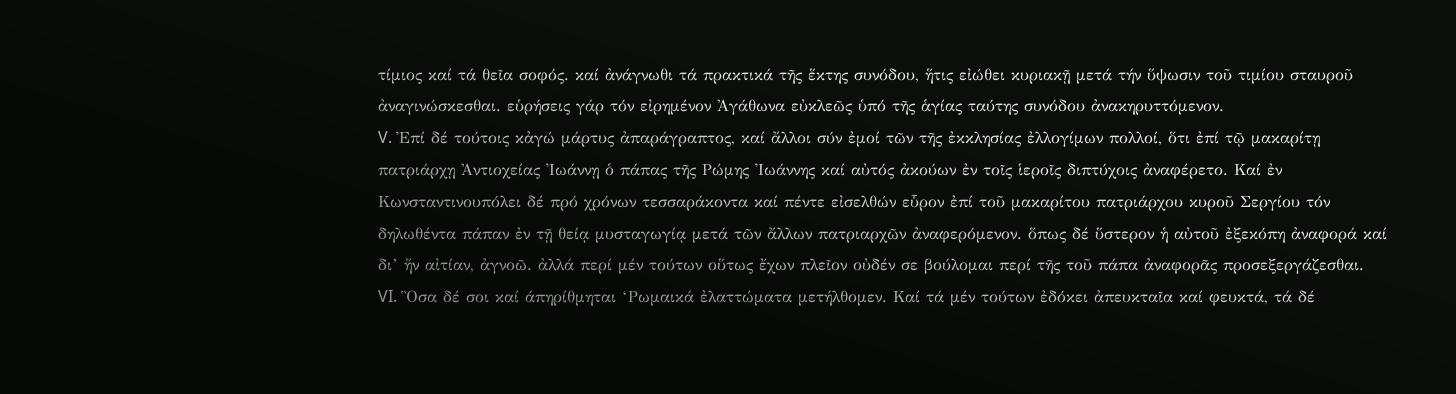τίμιος καί τά θεῖα σοφός. καί ἀνάγνωθι τά πρακτικά τῆς ἕκτης συνόδου, ἥτις εἰώθει κυριακῇ μετά τήν ὕψωσιν τοῦ τιμίου σταυροῦ ἀναγινώσκεσθαι. εὑρήσεις γάρ τόν εἰρημένον Ἀγάθωνα εὐκλεῶς ὑπό τῆς ἁγίας ταύτης συνόδου ἀνακηρυττόμενον.
V. Ἐπί δέ τούτοις κἀγώ μάρτυς ἀπαράγραπτος, καί ἄλλοι σύν ἐμοί τῶν τῆς ἐκκλησίας ἐλλογίμων πολλοί, ὅτι ἐπί τῷ μακαρίτῃ πατριάρχῃ Ἀντιοχείας Ἰωάννῃ ὁ πάπας τῆς Ρώμης Ἰωάννης καί αὐτός ἀκούων ἐν τοῖς ἱεροῖς διπτύχοις ἀναφέρετο. Καί ἐν Κωνσταντινουπόλει δέ πρό χρόνων τεσσαράκοντα καί πέντε εἰσελθών εὗρον ἐπί τοῦ μακαρίτου πατριάρχου κυροῦ Σεργίου τόν δηλωθέντα πάπαν ἐν τῇ θείᾳ μυσταγωγίᾳ μετά τῶν ἄλλων πατριαρχῶν ἀναφερόμενον. ὅπως δέ ὕστερον ἡ αὐτοῦ ἐξεκόπη ἀναφορά καί δι’ ἥν αἰτίαν, ἀγνοῶ. ἀλλά περί μέν τούτων οὕτως ἔχων πλεῖον οὐδέν σε βούλομαι περί τῆς τοῦ πάπα ἀναφορᾶς προσεξεργάζεσθαι.
VI. Ὃσα δέ σοι καί άπηρίθμηται ‘Ρωμαικά ἐλαττώματα μετήλθομεν. Καί τά μέν τούτων ἐδόκει ἀπευκταῖα καί φευκτά, τά δέ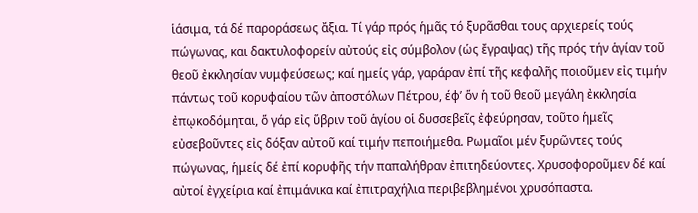ἱάσιμα, τά δέ παροράσεως ἄξια. Τί γάρ πρός ἡμᾶς τό ξυρᾶσθαι τους αρχιερείς τούς πώγωνας, και δακτυλοφορείν αὐτούς εἰς σύμβολον (ὡς ἔγραψας) τῆς πρός τήν ἁγίαν τοῦ θεοῦ ἐκκλησίαν νυμφεύσεως; καί ημείς γάρ, γαράραν ἐπί τῆς κεφαλῆς ποιοῦμεν εἰς τιμήν πάντως τοῦ κορυφαίου τῶν ἀποστόλων Πέτρου, έφ’ ὅν ἡ τοῦ θεοῦ μεγάλη ἐκκλησία ἐπῳκοδόμηται, ὅ γάρ εἰς ὕβριν τοῦ ἁγίου οἱ δυσσεβεῖς ἐφεύρησαν, τοῦτο ἡμεῖς εὐσεβοῦντες εἰς δόξαν αὐτοῦ καί τιμήν πεποιήμεθα. Ρωμαῖοι μέν ξυρῶντες τούς πώγωνας, ἡμείς δέ ἐπί κορυφῆς τήν παπαλήθραν ἐπιτηδεύοντες. Χρυσοφοροῦμεν δέ καί αὐτοί ἐγχείρια καί ἐπιμάνικα καί ἐπιτραχήλια περιβεβλημένοι χρυσόπαστα.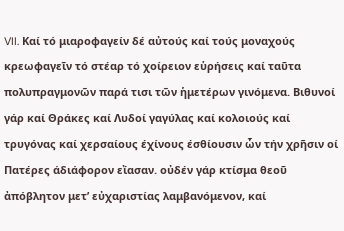VII. Καί τό μιαροφαγείν δέ αὐτούς καί τούς μοναχούς κρεωφαγεῖν τό στέαρ τό χοίρειον εὑρήσεις καί ταῦτα πολυπραγμονῶν παρά τισι τῶν ἡμετέρων γινόμενα. Βιθυνοί γάρ καί Θράκες καί Λυδοί γαγύλας καί κολοιούς καί τρυγόνας καί χερσαίους έχίνους έσθίουσιν ὧν τήν χρῆσιν οί Πατέρες άδιάφορον εἴασαν. οὐδέν γάρ κτίσμα θεοῦ ἀπόβλητον μετ’ εὐχαριστίας λαμβανόμενον, καί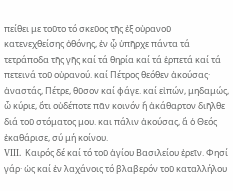πείθει με τοῦτο τό σκεῦος τῆς ἐξ οὐρανοῦ κατενεχθείσης ὀθόνης, ἐν ᾧ ὑπῆρχε πάντα τά τετράποδα τῆς γῆς καί τά θηρία καί τά ἑρπετά καί τά πετεινά τοῦ οὐρανού. καί Πέτρος θεόθεν ἀκούσας· ἀναστάς, Πέτρε, θῦσον καί φάγε. καί εἰπών, μηδαμώς, ὦ κύριε, ὅτι οὐδέποτε πᾶν κοινόν ἤ ἀκάθαρτον διῆλθε διά τοῦ στόματος μου. και πάλιν ἀκούσας, ἅ ὁ Θεός ἐκαθάρισε, σύ μή κοίνου.
VIII. Καιρός δέ καί τό τοῦ ἁγίου Βασιλείου ἐρεῖν. Φησί γάρ· ὡς καί ἐν λαχάνοις τό βλαβερόν τοῦ καταλλήλου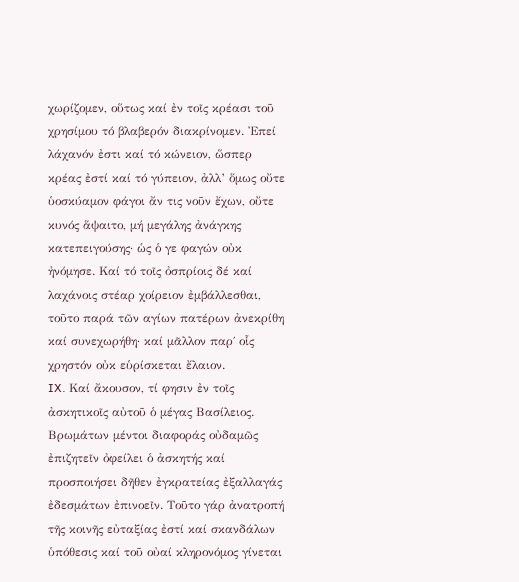χωρίζομεν, οὕτως καί ἐν τοῖς κρέασι τοῦ χρησίμου τό βλαβερόν διακρίνομεν. Ἐπεί λάχανόν ἐστι καί τό κώνειον, ὥσπερ κρέας ἐστί καί τό γύπειον, ἀλλ’ ὅμως οὔτε ὑοσκύαμον φάγοι ἄν τις νοῦν ἔχων, οὔτε κυνός ἅψαιτο, μή μεγάλης ἀνάγκης κατεπειγούσης· ὡς ὁ γε φαγών οὐκ ἠνόμησε. Καί τό τοῖς ὀσπρίοις δέ καί λαχάνοις στέαρ χοίρειον ἐμβάλλεσθαι, τοῦτο παρά τῶν αγίων πατέρων ἀνεκρίθη καί συνεχωρήθη· καί μᾶλλον παρ΄ οἷς χρηστόν οὐκ εὑρίσκεται ἔλαιον.
IX. Καί ἄκουσον, τί φησιν ἐν τοῖς ἀσκητικοῖς αὐτοῦ ὁ μέγας Βασίλειος. Βρωμάτων μέντοι διαφοράς οὐδαμῶς ἐπιζητεῖν ὀφείλει ὁ ἀσκητής καί προσποιήσει δῆθεν ἐγκρατείας ἐξαλλαγάς ἐδεσμάτων ἐπινοεῖν. Τοῦτο γάρ ἀνατροπή τῆς κοινῆς εὐταξίας ἐστί καί σκανδάλων ὑπόθεσις καί τοῦ οὐαί κληρονόμος γίνεται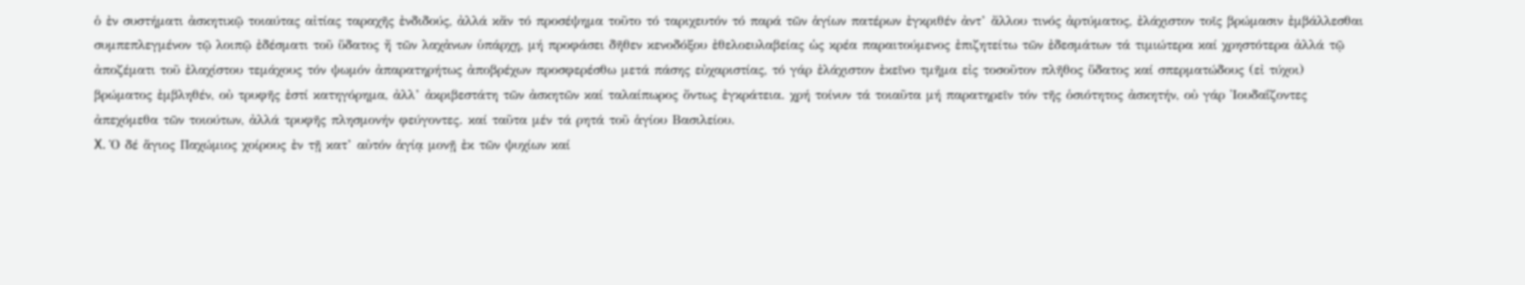ὁ ἐν συστήματι ἀσκητικῷ τοιαύτας αἰτίας ταραχῆς ἐνδιδούς, ἀλλά κἄν τό προσέψημα τοῦτο τό ταριχευτόν τό παρά τῶν ἁγίων πατέρων ἐγκριθέν ἀντ’ ἄλλου τινός ἀρτύματος, ἐλάχιστον τοῖς βρώμασιν ἐμβάλλεσθαι συμπεπλεγμένον τῷ λοιπῷ ἐδέσματι τοῦ ὕδατος ἤ τῶν λαχἀνων ὑπάρχῃ, μή προφάσει δῆθεν κενοδόξου ἐθελοευλαβείας ὡς κρέα παραιτούμενος ἐπιζητείτω τῶν ἐδεσμάτων τά τιμιώτερα καί χρηστότερα ἀλλά τῷ ἀποζέματι τοῦ ἐλαχίστου τεμάχους τόν ψωμόν ἀπαρατηρήτως ἀποβρέχων προσφερέσθω μετά πάσης εὐχαριστίας, τό γάρ ἐλάχιστον ἐκεῖνο τμῆμα εἰς τοσοῦτον πλῆθος ὕδατος καί σπερματώδους (εἰ τύχοι) βρώματος ἐμβληθέν, οὐ τρυφῆς ἐστί κατηγόρημα, ἀλλ’ ἀκριβεστάτη τῶν ἀσκητῶν καί ταλαίπωρος ὄντως ἐγκράτεια. χρή τοίνυν τά τοιαῦτα μή παρατηρεῖν τόν τῆς ὁσιότητος ἀσκητήν, οὐ γάρ Ἰουδαΐζοντες ἀπεχόμεθα τῶν τοιούτων, ἀλλά τρυφῆς πλησμονήν φεύγοντες. καί ταῦτα μέν τά ρητά τοῦ ἁγίου Βασιλείου.
X. Ὁ δέ ἅγιος Παχώμιος χοίρους ἐν τῇ κατ’ αὐτόν ἁγίᾳ μονῇ ἐκ τῶν ψυχίων καί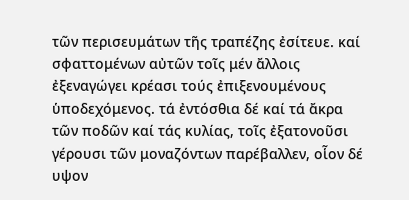τῶν περισευμάτων τῆς τραπέζης ἐσίτευε. καί σφαττομένων αὐτῶν τοῖς μέν ἄλλοις ἐξεναγώγει κρέασι τούς ἐπιξενουμένους ὑποδεχόμενος. τά ἐντόσθια δέ καί τά ἄκρα τῶν ποδῶν καί τάς κυλίας, τοῖς ἐξατονοῦσι γέρουσι τῶν μοναζόντων παρέβαλλεν, οἷον δέ υψον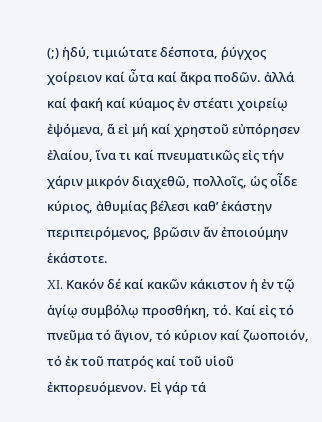(;) ἡδύ, τιμιώτατε δέσποτα, ῥύγχος χοίρειον καί ὦτα καί ἄκρα ποδῶν. ἀλλά καί φακή καί κύαμος ἐν στέατι χοιρείῳ ἐψόμενα, ἅ εἰ μή καί χρηστοῦ εὐπόρησεν ἐλαίου, ἵνα τι καί πνευματικῶς εἰς τήν χάριν μικρόν διαχεθῶ, πολλοῖς, ὡς οἶδε κύριος, ἀθυμίας βέλεσι καθ’ ἑκάστην περιπειρόμενος, βρῶσιν ἄν ἐποιούμην ἑκάστοτε.
XI. Κακόν δέ καί κακῶν κάκιστον ἡ ἐν τῷ ἁγίῳ συμβόλῳ προσθήκη, τό. Καί εἰς τό πνεῦμα τό ἅγιον, τό κύριον καί ζωοποιόν, τό ἐκ τοῦ πατρός καί τοῦ υἱοῦ ἐκπορευόμενον. Εἰ γάρ τά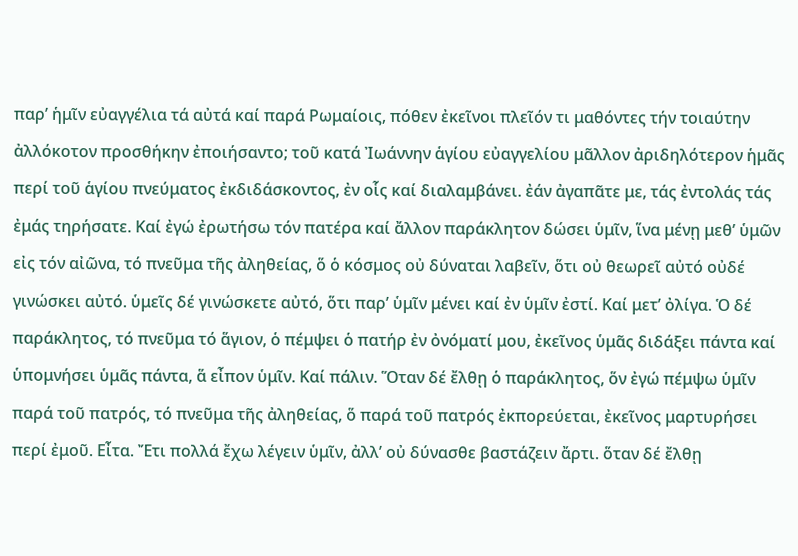παρ’ ἡμῖν εὐαγγέλια τά αὐτά καί παρά Ρωμαίοις, πόθεν ἐκεῖνοι πλεῖόν τι μαθόντες τήν τοιαύτην ἀλλόκοτον προσθήκην ἐποιήσαντο; τοῦ κατά Ἰωάννην ἁγίου εὐαγγελίου μᾶλλον ἀριδηλότερον ἡμᾶς περί τοῦ ἁγίου πνεύματος ἐκδιδάσκοντος, ἐν οἷς καί διαλαμβάνει. ἐάν ἀγαπᾶτε με, τάς ἐντολάς τάς ἐμάς τηρήσατε. Καί ἐγώ ἐρωτήσω τόν πατέρα καί ἄλλον παράκλητον δώσει ὑμῖν, ἵνα μένῃ μεθ’ ὑμῶν εἰς τόν αἰῶνα, τό πνεῦμα τῆς ἀληθείας, ὅ ὁ κόσμος οὐ δύναται λαβεῖν, ὅτι οὐ θεωρεῖ αὐτό οὐδέ γινώσκει αὐτό. ὑμεῖς δέ γινώσκετε αὐτό, ὅτι παρ’ ὑμῖν μένει καί ἐν ὑμῖν ἐστί. Καί μετ’ ὀλίγα. Ὁ δέ παράκλητος, τό πνεῦμα τό ἅγιον, ὁ πέμψει ὁ πατήρ ἐν ὀνόματί μου, ἐκεῖνος ὑμᾶς διδάξει πάντα καί ὑπομνήσει ὑμᾶς πάντα, ἅ εἶπον ὑμῖν. Καί πάλιν. Ὅταν δέ ἔλθῃ ὁ παράκλητος, ὅν ἐγώ πέμψω ὑμῖν παρά τοῦ πατρός, τό πνεῦμα τῆς ἀληθείας, ὅ παρά τοῦ πατρός ἐκπορεύεται, ἐκεῖνος μαρτυρήσει περί ἐμοῦ. Εἶτα. Ἔτι πολλά ἔχω λέγειν ὑμῖν, ἀλλ’ οὐ δύνασθε βαστάζειν ἄρτι. ὅταν δέ ἔλθῃ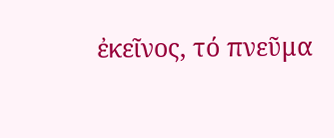ἐκεῖνος, τό πνεῦμα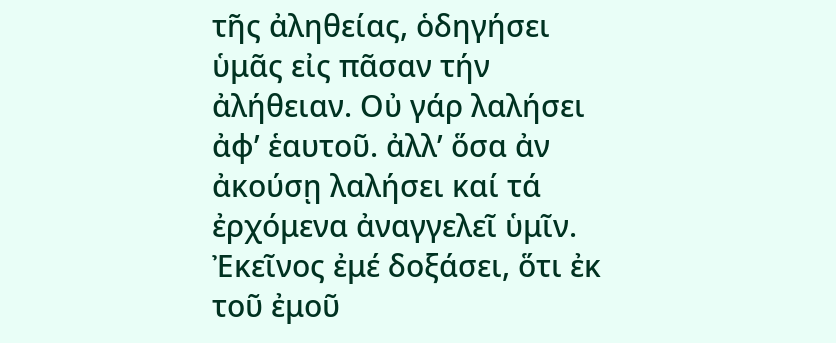τῆς ἀληθείας, ὁδηγήσει ὑμᾶς εἰς πᾶσαν τήν ἀλήθειαν. Οὐ γάρ λαλήσει ἀφ’ ἑαυτοῦ. ἀλλ’ ὅσα ἀν ἀκούσῃ λαλήσει καί τά ἐρχόμενα ἀναγγελεῖ ὑμῖν. Ἐκεῖνος ἐμέ δοξάσει, ὅτι ἐκ τοῦ ἐμοῦ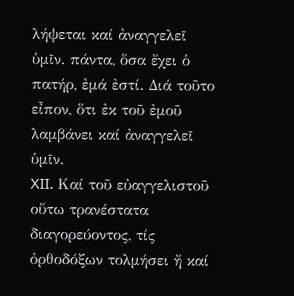λήψεται καί ἀναγγελεῖ ὑμῖν. πάντα, ὅσα ἔχει ὁ πατήρ, ἐμά ἐστί. Διά τοῦτο εἶπον, ὅτι ἐκ τοῦ ἐμοῦ λαμβάνει καί ἀναγγελεῖ ὑμῖν.
XII. Καί τοῦ εὐαγγελιστοῦ οὕτω τρανέστατα διαγορεύοντος, τίς ὀρθοδόξων τολμήσει ἤ καί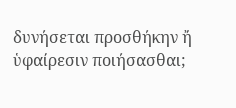δυνήσεται προσθήκην ἤ ὑφαίρεσιν ποιήσασθαι;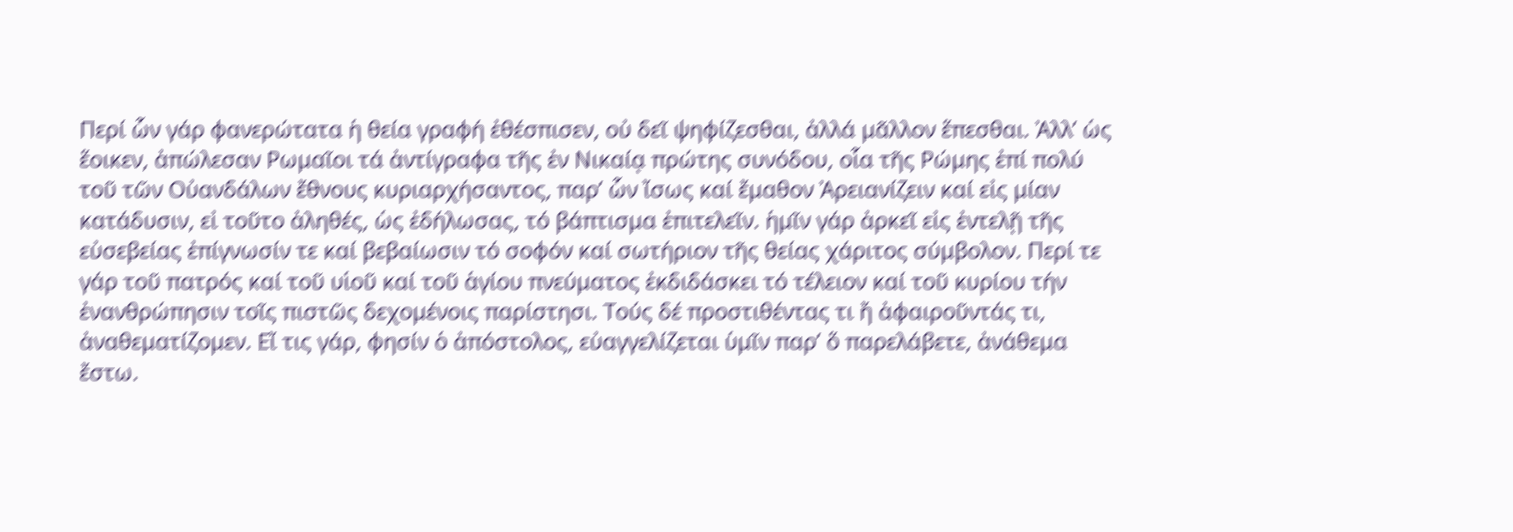Περί ὧν γάρ φανερώτατα ἡ θεία γραφή ἐθέσπισεν, οὐ δεῖ ψηφίζεσθαι, ἀλλά μᾶλλον ἕπεσθαι. Ἀλλ’ ὡς ἕοικεν, ἀπώλεσαν Ρωμαῖοι τά ἀντίγραφα τῆς ἐν Νικαίᾳ πρώτης συνόδου, οἷα τῆς Ρώμης ἐπί πολύ τοῦ τῶν Οὐανδάλων ἔθνους κυριαρχήσαντος, παρ’ ὧν ἴσως καί ἔμαθον Ἀρειανίζειν καί εἰς μίαν κατάδυσιν, εἰ τοῦτο ἀληθές, ὡς ἐδήλωσας, τό βάπτισμα ἐπιτελεῖν. ἡμῖν γάρ ἀρκεῖ εἰς ἐντελῇ τῆς εὐσεβείας ἐπίγνωσίν τε καί βεβαίωσιν τό σοφόν καί σωτήριον τῆς θείας χάριτος σύμβολον. Περί τε γάρ τοῦ πατρός καί τοῦ υἱοῦ καί τοῦ ἁγίου πνεύματος ἐκδιδάσκει τό τέλειον καί τοῦ κυρίου τήν ἐνανθρώπησιν τοῖς πιστῶς δεχομένοις παρίστησι. Τούς δέ προστιθέντας τι ἤ ἀφαιροῦντάς τι, ἀναθεματίζομεν. Εἴ τις γάρ, φησίν ὁ ἀπόστολος, εὐαγγελίζεται ὑμῖν παρ’ ὅ παρελάβετε, ἀνάθεμα ἔστω.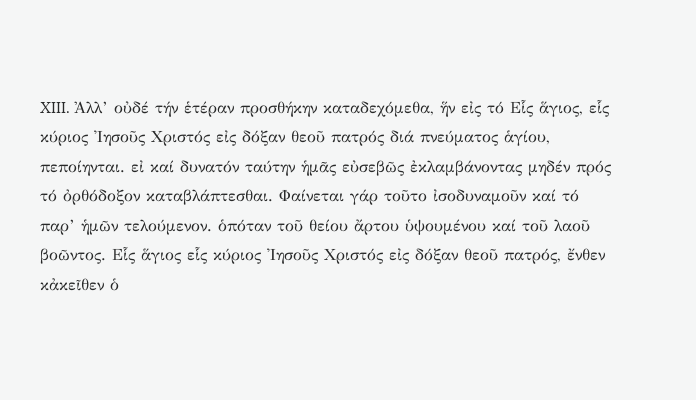XIII. Ἀλλ’ οὐδέ τήν ἑτέραν προσθήκην καταδεχόμεθα, ἥν εἰς τό Εἷς ἅγιος, εἷς κύριος Ἰησοῦς Χριστός εἰς δόξαν θεοῦ πατρός διά πνεύματος ἁγίου, πεποίηνται. εἰ καί δυνατόν ταύτην ἡμᾶς εὐσεβῶς ἐκλαμβάνοντας μηδέν πρός τό ὀρθόδοξον καταβλάπτεσθαι. Φαίνεται γάρ τοῦτο ἰσοδυναμοῦν καί τό παρ’ ἡμῶν τελούμενον. ὁπόταν τοῦ θείου ἄρτου ὑψουμένου καί τοῦ λαοῦ βοῶντος. Εἷς ἅγιος εἷς κύριος Ἰησοῦς Χριστός εἰς δόξαν θεοῦ πατρός, ἔνθεν κἀκεῖθεν ὁ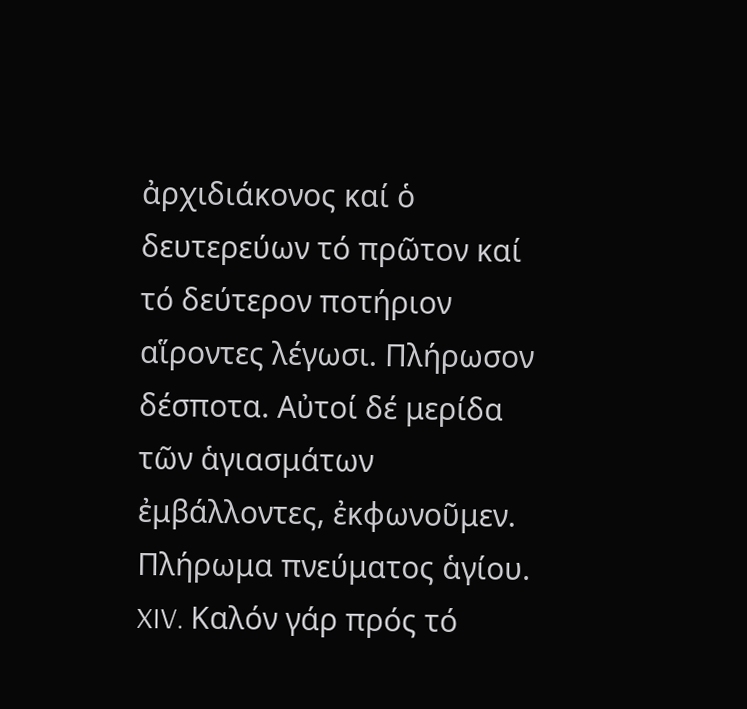ἀρχιδιάκονος καί ὁ δευτερεύων τό πρῶτον καί τό δεύτερον ποτήριον αἵροντες λέγωσι. Πλήρωσον δέσποτα. Αὐτοί δέ μερίδα τῶν ἁγιασμάτων ἐμβάλλοντες, ἐκφωνοῦμεν. Πλήρωμα πνεύματος ἁγίου.
XIV. Καλόν γάρ πρός τό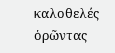καλοθελές ὁρῶντας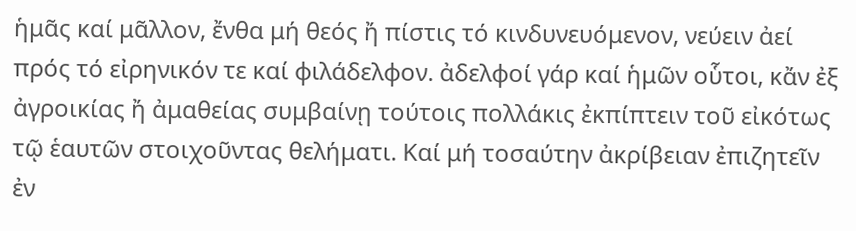ἡμᾶς καί μᾶλλον, ἔνθα μή θεός ἤ πίστις τό κινδυνευόμενον, νεύειν ἀεί πρός τό εἰρηνικόν τε καί φιλάδελφον. ἀδελφοί γάρ καί ἡμῶν οὗτοι, κἄν ἐξ ἀγροικίας ἤ ἀμαθείας συμβαίνῃ τούτοις πολλάκις ἐκπίπτειν τοῦ εἰκότως τῷ ἑαυτῶν στοιχοῦντας θελήματι. Καί μή τοσαύτην ἀκρίβειαν ἐπιζητεῖν ἐν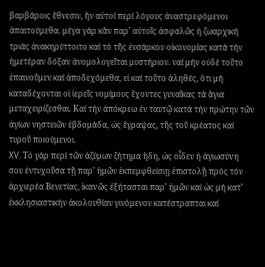βαρβάροις ἔθνεσιν, ἥν αὐτοί περί λόγους ἀναστρεφόμενοι ἀπαιτούμεθα. μέγα γάρ κἄν παρ’ αὐτοῖς ἀσφαλῶς ἡ ζωαρχική τριάς ἀνακηρύττοιτο καί τό τῆς ἐνσάρκου οἰκονομίας κατά τήν ἡμετέραν δόξαν ἀνομολογεῖται μυστήριον. ναί μήν οὐδέ τοῦτο ἐπαινοῦμεν καί ἀποδεχόμεθα, εἰ καί τοῦτο ἀληθές, ὅτι μή καταδέχονται οἱ ἱερεῖς νομίμους ἔχοντες γυναῖκας τά ἅγια μεταχειρίζεσθαι. Καί τήν ἀπόκρεω ἐν ταυτῷ κατά τήν πρώτην τῶν ἁγίων νηστειῶν ἑβδομάδα, ὡς ἔγραψας, τῆς τοῦ κρέατος καί τυροῦ ποιούμενοι.
XV. Τὀ γάρ περί τῶν ἀζύμων ζήτημα ἤδη, ὡς οἶδεν ἡ ἁγιωσύvη σου ἐντυχοῦσα τῇ παρ’ ἡμῶν ἐκπεμφθείσιῃ ἐπιστολῇ πρός τόν ἀρχιερέα Βενετίας, ἱκαvῶς ἐξήτασται παρ’ ἡμῶν καί ὡς μή κατ’ ἐκκλησιαστικήν ἀκολουθίαν γινόμενον κατέστραπται καί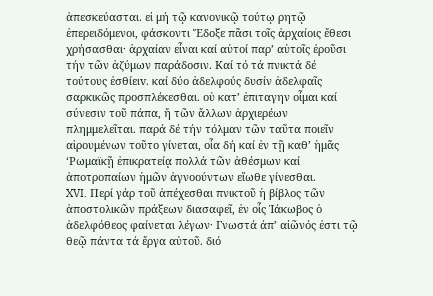ἀπεσκεύασται. εἰ μή τῷ κανονικῷ τούτῳ ρητῷ ἐπερειδόμενοι, φάσκοντι Ἔδοξε πᾶσι τοῖς ἀρχαίοις ἔθεσι χρήσασθαι· ἀρχαίαν εἶναι καί αὐτοί παρ’ αὐτοῖς ἐροῦσι τήν τῶν ἀζύμων παράδοσιν. Καί τό τά πνικτά δέ τούτους ἐσθίειv. καί δύο ἀδελφούς δυσίν ἀδελφαῖς σαρκικῶς προσπλέκεσθαι. οὐ κατ’ ἐπιταγην οἶμαι καί σύνεσιν τοῦ πάπα, ἤ τῶν ἄλλων ἀρχιερέων πλημμελεῖται. παρά δέ τήν τόλμαν τῶν ταῦτα ποιεῖν αἱρουμένων τοῦτο γίνεται, οἷα δή καί ἐν τῇ καθ’ ἡμᾶς ‘Ρωμαϊκῇ ἐπικρατείᾳ πολλά τῶν ἀθέσμων καί ἀποτροπαίων ἡμῶν ἀγνοούντων εἴωθε γίνεσθαι.
XVI. Περί γάρ τοῦ ἀπέχεσθαι πνικτοῦ ἡ βίβλος τῶν ἀποστολικῶν πράξεων διασαφεῖ, ἐν οἷς Ἰάκωβος ὁ ἀδελφόθεος φαίνεται λέγων· Γνωστά άπ’ αἰῶνός ἐστι τῷ θεῷ πάντα τά ἔργα αὐτοῦ. διό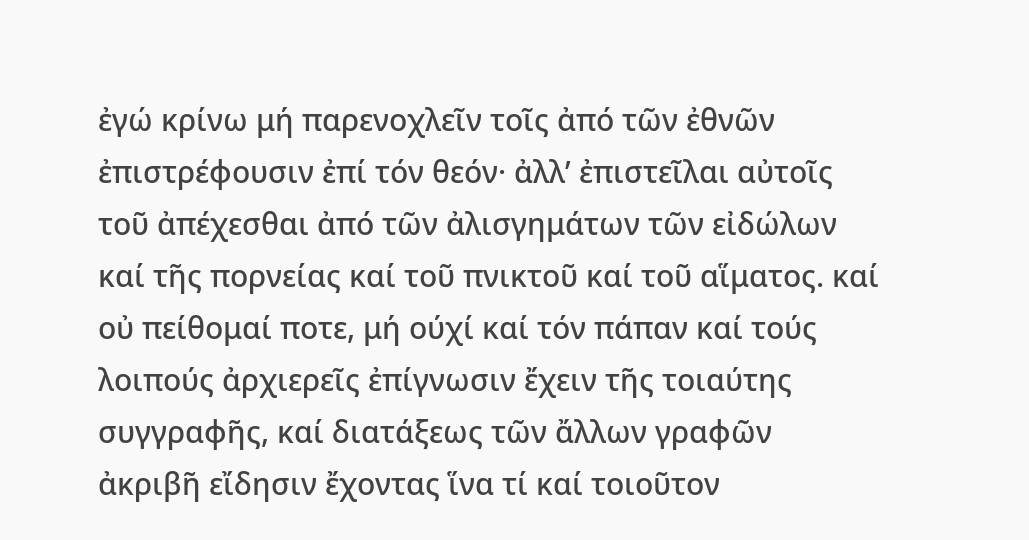ἐγώ κρίνω μή παρενοχλεῖν τοῖς ἀπό τῶν ἐθνῶν ἐπιστρέφουσιν ἐπί τόν θεόν· ἀλλ’ ἐπιστεῖλαι αὐτοῖς τοῦ ἀπέχεσθαι ἀπό τῶν ἀλισγημάτων τῶν εἰδώλων καί τῆς πορνείας καί τοῦ πνικτοῦ καί τοῦ αἵματος. καί οὐ πείθομαί ποτε, μή ούχί καί τόν πάπαν καί τούς λοιπούς ἀρχιερεῖς ἐπίγνωσιν ἔχειν τῆς τοιαύτης συγγραφῆς, καί διατάξεως τῶν ἄλλων γραφῶν ἀκριβῆ εἴδησιν ἔχοντας ἵνα τί καί τοιοῦτον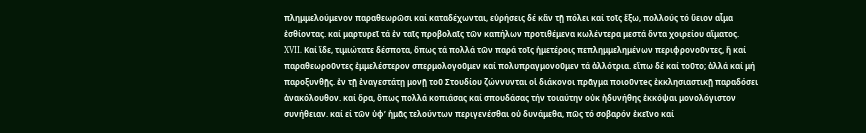πλημμελούμενον παραθεωρῶσι καί καταδέχωνται, εὑρήσεις δέ κἄν τῇ πόλει καί τοῖς ἔξω, πολλούς τό ὕειον αἷμα ἐσθίοντας. καί μαρτυρεῖ τά ἐν ταῖς προβολαῖς τῶν καπήλων προτιθέμενα κωλέντερα μεστά ὅντα χοιρείου αἵματος.
XVII. Καί ἴδε, τιμιώτατε δέσποτα, ὅπως τά πολλά τῶν παρά τοῖς ἡμετέροις πεπλημμελημένων περιφρονοῦντες, ἤ καί παραθεωροῦντες ἐμμελέστερον σπερμολογοῦμεν καί πολυπραγμονοῦμεν τά ἀλλότρια. εἴπω δέ καί τοῦτο; ἀλλά καί μή παροξυνθῇς. ἐν τῇ ἐναγεστάτῃ μονῇ τοῦ Στουδίου ζώννυνται οἱ διάκονοι πρᾶγμα ποιοῦντeς ἐκκλησιαστικῇ παραδόσει ἀνακόλουθον. καί ὅρα, ὅπως πολλά κοπιάσας καί σπουδάσας τήν τοιαύτην οὐκ ἠδυνήθης ἐκκόψαι μονολόγιστον συνήθειαν. καί εί τῶν ὑφ’ ἡμᾶς τελούντων περιγενέσθαι οὐ δυνάμεθα, πῶς τό σοβαρόν ἐκεῖνo καί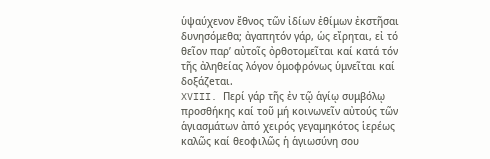ὑψαύχενον ἔθνος τῶν ἰδίων ἐθίμων ἐκστῆσαι δυνησόμεθα; ἀγαπητόν γάρ, ὡς εἴρηται, εἰ τό θεῖον παρ’ αὐτοῖς ὀρθοτομεῖται καί κατά τόν τῆς ἀληθείας λόγον ὁμοφρόνως ὑμνεῖται καί δοξάζeται.
XVIII. Περί γάρ τῆς ἐν τῷ ἁγίῳ συμβόλῳ προσθήκης καί τοῦ μή κοινωνεῖν αὐτούς τῶν ἁγιασμάτων ἀπό χειρός γεγαμηκότος ἱερέως καλῶς καί θεοφιλῶς ἡ ἁγιωσύνη σου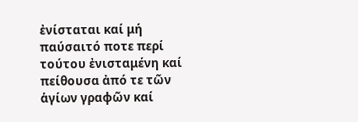ἐνίσταται καί μή παύσαιτό ποτε περί τούτου ἐνισταμένη καί πείθουσα ἀπό τε τῶν ἁγίων γραφῶν καί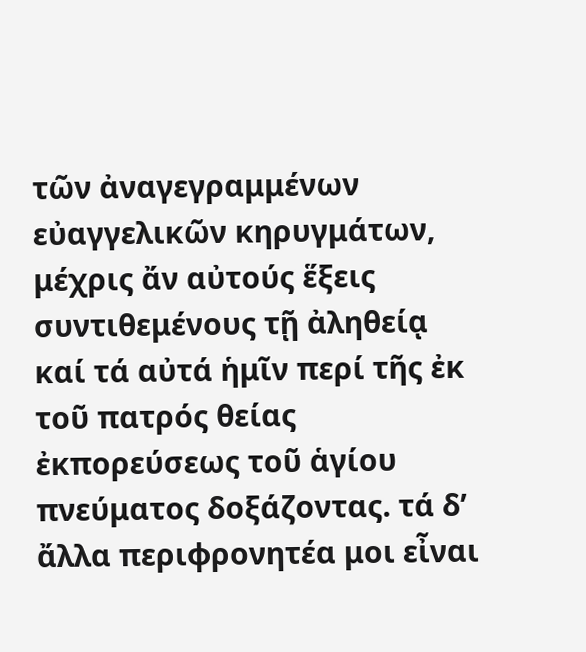τῶν ἀναγεγραμμένων εὐαγγελικῶν κηρυγμάτων, μέχρις ἄν αὐτούς ἕξεις συντιθεμένους τῇ ἀληθείᾳ καί τά αὐτά ἡμῖν περί τῆς ἐκ τοῦ πατρός θείας ἐκπορεύσεως τοῦ ἁγίου πνεύματος δοξάζοντας. τά δ’ ἄλλα περιφρονητέα μοι εἶναι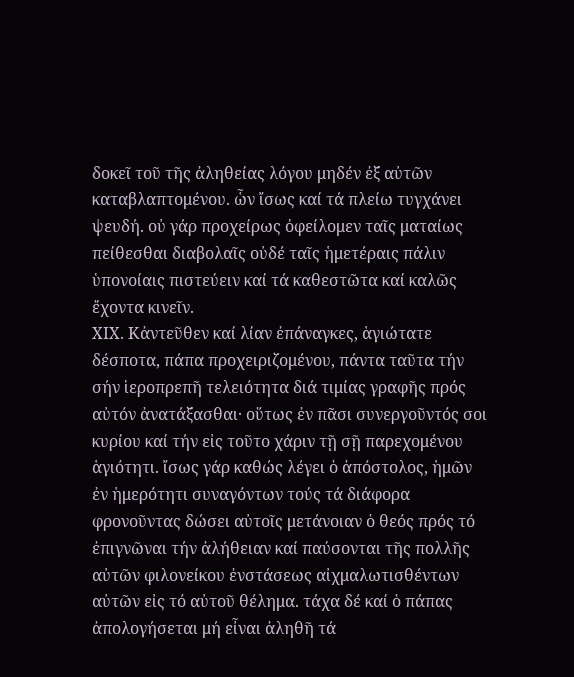δοκεῖ τοῦ τῆς ἀληθείας λόγου μηδέν ἐξ αὐτῶν καταβλαπτομένου. ὧν ἴσως καί τά πλείω τυγχάνει ψευδή. οὐ γάρ προχείρως ὀφείλομεν ταῖς ματαίως πείθεσθαι διαβολαῖς οὐδέ ταῖς ἡμετέραις πάλιν ὑπονοίαις πιστεύειν καί τά καθεστῶτα καί καλῶς ἔχοντα κινεῖν.
ΧIΧ. Κἀντεῦθεν καί λίαν ἐπάναγκες, ἁγιώτατε δέσποτα, πάπα προχειριζομένου, πάντα ταῦτα τήν σήν ἱεροπρεπῆ τελειότητα διά τιμίας γραφῆς πρός αὐτόν ἀνατάξασθαι· οὕτως ἐν πᾶσι συνεργοῦντός σοι κυρίου καί τήν εἰς τοῦτο χάριν τῇ σῇ παρεχομένου ἁγιότητι. ἴσως γάρ καθώς λέγει ὁ ἀπόστολος, ἡμῶν ἐν ἡμερότητι συναγόντων τούς τά διάφορα φρονοῦντας δώσει αὐτοῖς μετάνοιαν ὁ θεός πρός τό ἐπιγνῶναι τήν ἀλήθειαν καί παύσονται τῆς πολλῆς αὐτῶν φιλονείκου ἐνστάσεως αἰχμαλωτισθέντων αὐτῶν εἰς τό αὐτοῦ θέλημα. τάχα δέ καί ὁ πάπας ἀπολογήσεται μή εἶναι ἀληθῆ τά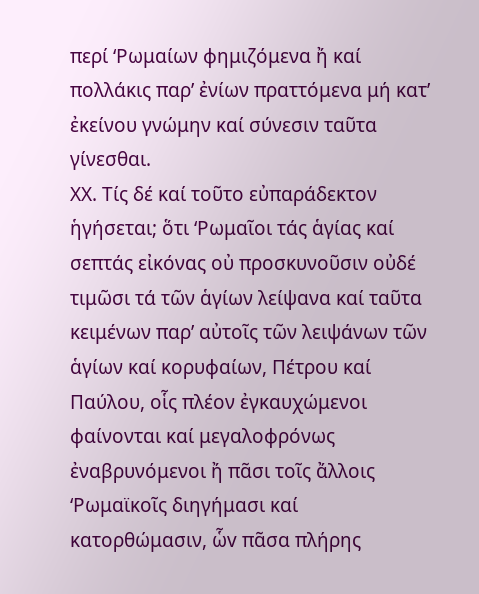περί ‘Ρωμαίων φημιζόμενα ἤ καί πολλάκις παρ’ ἐνίων πραττόμενα μή κατ’ ἐκείνου γνώμην καί σύνεσιν ταῦτα γίνεσθαι.
ΧΧ. Τίς δέ καί τοῦτο εὐπαράδεκτον ἡγήσεται; ὅτι ‘Ρωμαῖοι τάς ἁγίας καί σεπτάς εἰκόνας οὐ προσκυνοῦσιν οὐδέ τιμῶσι τά τῶν ἁγίων λείψανα καί ταῦτα κειμένων παρ’ αὐτοῖς τῶν λειψάνων τῶν ἁγίων καί κορυφαίων, Πέτρου καί Παύλου, οἷς πλέον ἐγκαυχώμενοι φαίνονται καί μεγαλοφρόνως ἐναβρυνόμενοι ἤ πᾶσι τοῖς ἄλλοις ‘Ρωμαϊκοῖς διηγήμασι καί κατορθώμασιν, ὧv πᾶσα πλήρης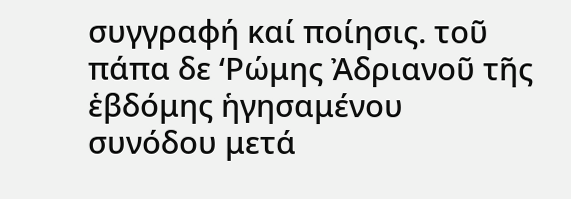συγγραφή καί ποίησις. τοῦ πάπα δε ‘Ρώμης Ἀδριανοῦ τῆς ἑβδόμης ἡγησαμένου συνόδου μετά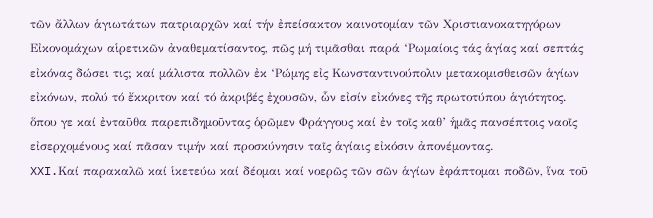τῶν ἄλλων ἁγιωτάτων πατριαρχῶν καί τήν ἐπείσακτον καινοτομίαν τῶν Χριστιανοκατηγόρων Εἰκονομάχων αἱρετικῶν ἀναθεματίσαντος, πῶς μή τιμᾶσθαι παρά ‘Ρωμαίοις τάς ἁγίας καί σεπτάς εἰκόνας δώσει τις; καί μάλιστα πολλῶν ἐκ ‘Ρώμης εἰς Κωνσταντινούπολιν μετακομισθεισῶν ἁγίων εἰκόνων, πολύ τό ἔκκριτον καί τό ἀκριβές ἐχουσῶν, ὧν εἰσίν εἰκόνες τῆς πρωτοτύπου ἁγιότητος. ὅπου γε καί ἐνταῦθα παρεπιδημοῦντας ὁρῶμεν Φράγγους καί ἐν τοῖς καθ’ ἡμᾶς πανσέπτοις ναοῖς εἰσερχομένους καί πᾶσαν τιμήν καί προσκύνησιν ταῖς ἁγίαις εἰκόσιν ἀπονέμοντας.
XXI.Καί παρακαλῶ καί ἱκετεύω καί δέομαι καί νοερῶς τῶν σῶν ἁγίων ἐφάπτομαι ποδῶν, ἵνα τοῦ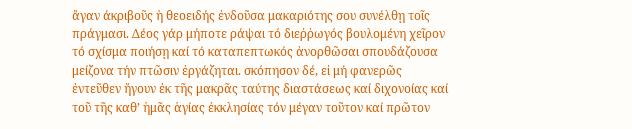ἄγαν άκριβοῦς ἡ θεοειδής ἐνδοῦσα μακαριότης σου συνέλθῃ τοῖς πράγμασι. Δέος γάρ μήποτε ράψαι τό διεῤῥωγός βουλομένη χεῖρον τό σχίσμα ποιήσῃ καί τό καταπεπτωκός ἀνορθῶσαι σπουδάζουσα μείζονα τήν πτῶσιν ἐργάζηται. σκόπησον δέ, εἰ μή φανερῶς ἐντεῦθεν ἤγουν ἐκ τῆς μακρᾶς ταύτης διαστάσεως καί διχονοίας καί τοῦ τῆς καθ’ ἡμᾶς ἁγίας ἐκκλησίας τόν μέγαν τοῦτον καί πρῶτον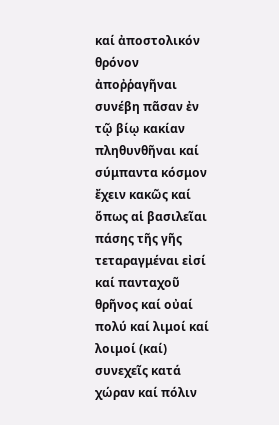καί ἀποστολικόν θρόνον ἀποῤῥαγῆναι συνέβη πᾶσαν ἐν τῷ βίῳ κακίαν πληθυνθῆναι καί σύμπαντα κόσμον ἔχειν κακῶς καί ὅπως αἱ βασιλεῖαι πάσης τῆς γῆς τεταραγμέναι εἰσί καί πανταχοῦ θρῆνος καί οὐαί πολύ καί λιμοί καί λοιμοί (καί) συνεχεῖς κατά χώραν καί πόλιν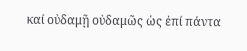καί οὐδαμῇ οὐδαμῶς ὡς ἐπί πάντα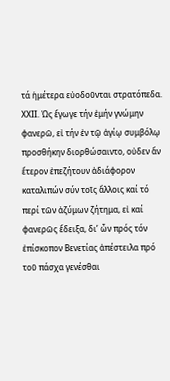τά ἡμέτερα εὐοδοῦνται στρατόπεδα.
ΧΧΙΙ. Ὡς ἔγωγε τήν ἐμήν γνώμην φανερῶ, εἰ τήν ἐν τῷ ἁγίῳ συμβόλῳ προσθήκην διορθώσαιντο, οὐδεν ἄν ἕτερον ἐπεζήτουν ἀδιάφορον καταλιπών σύν τοῖς ἄλλοις καί τό περί τῶν ἀζύμων ζήτημα, εἰ καί φανερῶς ἔδειξα, δι’ ὧν πρός τόν ἐπίσκοπον Βενετίας ἀπέστειλα πρό τοῦ πάσχα γενέσθαι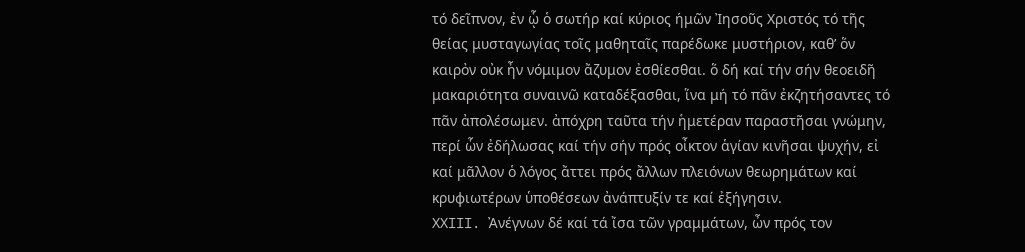τό δεῖπνον, ἐν ᾧ ὁ σωτήρ καί κύριος ήμῶν Ἰησοῦς Χριστός τό τῆς θείας μυσταγωγίας τοῖς μαθηταῖς παρέδωκε μυστήριον, καθ’ ὅν καιρὀν οὐκ ἦν νόμιμον ἄζυμον ἐσθίεσθαι. ὅ δή καί τήν σήν θεοειδῆ μακαριότητα συναινῶ καταδέξασθαι, ἵνα μή τό πᾶν ἐκζητήσαντες τό πᾶν ἀπολέσωμεν. ἀπόχρη ταῦτα τήν ἡμετέραν παραστῆσαι γνώμην, περί ὧν ἐδήλωσας καί τήν σήν πρός οἶκτον ἁγίαν κινῆσαι ψυχήν, εἰ καί μᾶλλον ὁ λόγος ἄττει πρός ἄλλων πλειόνων θεωρημάτων καί κρυφιωτέρων ὑποθέσεων ἀνάπτυξίν τε καί ἐξήγησιν.
ΧΧIII. Ἀνέγνων δέ καί τά ἴσα τῶν γραμμάτων, ὦν πρός τον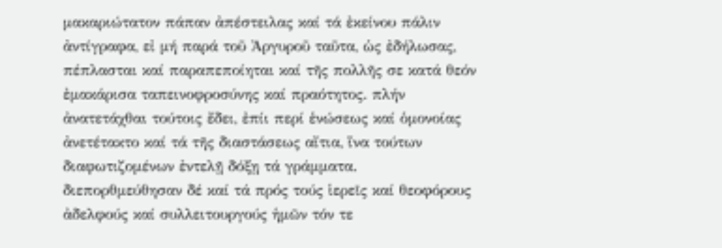μακαριώτατον πάπαν ἀπέστειλας καί τά ἐκείνου πάλιν ἀντίγραφα, εἰ μή παρά τοῦ Ἀργυροῦ ταῦτα, ὡς ἐδήλωσας, πέπλασται καί παραπεποίηται καί τῆς πολλῆς σε κατά θεόν ἐμακάρισα ταπεινοφροσύνης καί πραότητος. πλήν ἀνατετάχθαι τούτοις ἔδει, ἐπίι περί ἑνώσεως καί ὁμονοίας ἀνετέτακτο καί τά τῆς διαστάσεως αἴτια, ἵνα τούτων διαφωτιζομένων ἐντελῇ δόξῃ τά γράμματα. διεπορθμεύθησαν δέ καί τά πρός τούς ἱερεῖς καί θεοφόρους ἀδελφούς καί συλλειτουργούς ἡμῶν τόν τε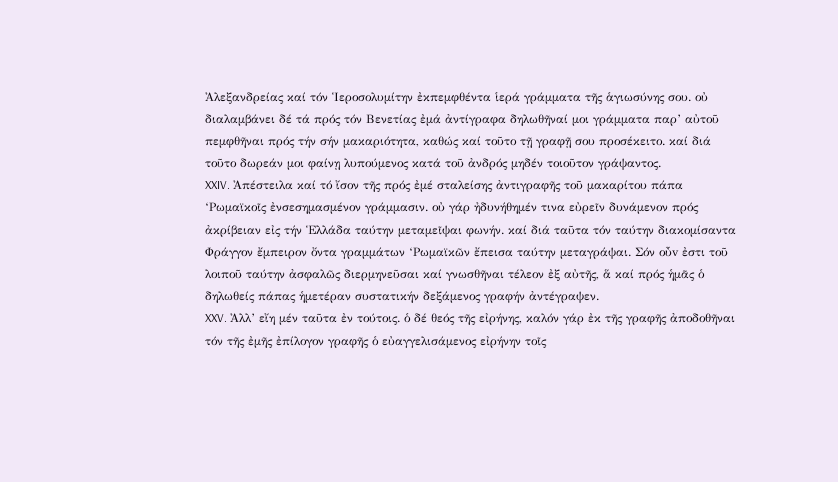Ἀλεξανδρείας καί τόν Ἱεροσολυμίτην ἐκπεμφθέντα ἱερά γράμματα τῆς ἁγιωσύνης σου. οὐ διαλαμβάνει δέ τά πρός τόν Βενετίας ἐμά ἀντίγραφα δηλωθῆναί μοι γράμματα παρ’ αὐτοῦ πεμφθῆναι πρός τήν σήν μακαριότητα, καθώς καί τοῦτο τῇ γραφῇ σου προσέκειτο. καί διά τοῦτο δωρεάν μοι φαίνῃ λυπούμενος κατά τοῦ ἀνδρός μηδέν τοιοῦτον γράψαντος.
XXIV. Ἀπέστειλα καί τό ἴσον τῆς πρός ἐμέ σταλείσης ἀντιγραφῆς τοῦ μακαρίτου πάπα ‘Ρωμαϊκοῖς ἐνσεσημασμένον γράμμασιν. οὐ γάρ ἠδυνήθημέν τινα εὐρεῖν δυνάμενον πρός ἀκρίβειαν εἰς τήν Ἑλλάδα ταύτην μεταμεῖψαι φωνήν. καί διά ταῦτα τόν ταύτην διακομίσαντα Φράγγον ἔμπειρον ὄντα γραμμάτων ‘Ρωμαϊκῶν ἔπεισα ταύτην μεταγράψαι. Σόν οὖv ἐστι τοῦ λοιποῦ ταύτην ἀσφαλῶς διερμηνεῦσαι καί γνωσθῆναι τέλεον ἐξ αὐτῆς, ἅ καί πρός ἡμᾶς ὁ δηλωθείς πάπας ἡμετέραν συστατικήν δεξάμενος γραφήν ἀντέγραψεν.
XXV. Ἀλλ’ εἴη μέν ταῦτα ἐν τούτοις. ὁ δέ θεός τῆς εἰρήνης, καλόν γάρ ἐκ τῆς γραφῆς ἀποδοθῆναι τόν τῆς ἐμῆς ἐπίλογον γραφῆς ὁ εὐαγγελισάμενος εἰρήνην τοῖς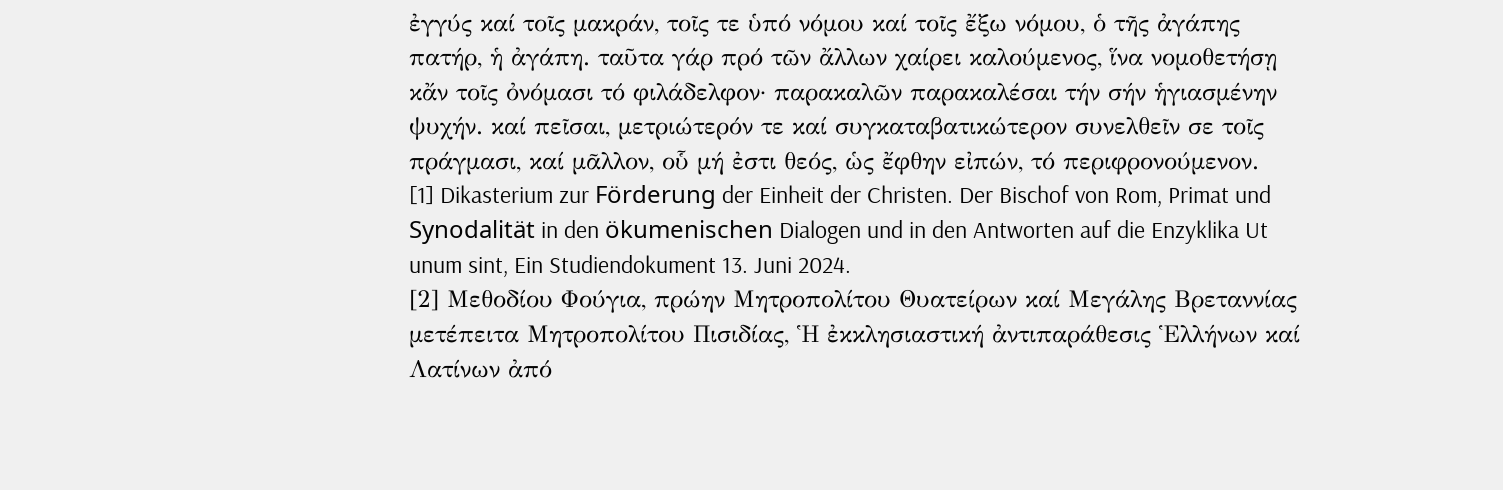ἐγγύς καί τοῖς μακράν, τοῖς τε ὑπό νόμου καί τοῖς ἔξω νόμου, ὁ τῆς ἀγάπης πατήρ, ἡ ἀγάπη. ταῦτα γάρ πρό τῶν ἄλλων χαίρει καλούμενος, ἵνα νομοθετήσῃ κἄν τοῖς ὀνόμασι τό φιλάδελφον· παρακαλῶν παρακαλέσαι τήν σήν ἡγιασμένην ψυχήν. καί πεῖσαι, μετριώτερόν τε καί συγκαταβατικώτερον συνελθεῖν σε τοῖς πράγμασι, καί μᾶλλον, οὗ μή ἐστι θεός, ὡς ἔφθην εἰπών, τό περιφρονούμενον.
[1] Dikasterium zur Förderung der Einheit der Christen. Der Bischof von Rom, Primat und Synodalität in den ökumenischen Dialogen und in den Antworten auf die Enzyklika Ut unum sint, Ein Studiendokument 13. Juni 2024.
[2] Μεθοδίου Φούγια, πρώην Μητροπολίτου Θυατείρων καί Μεγάλης Βρεταννίας μετέπειτα Μητροπολίτου Πισιδίας, Ἡ ἐκκλησιαστική ἀντιπαράθεσις Ἑλλήνων καί Λατίνων ἀπό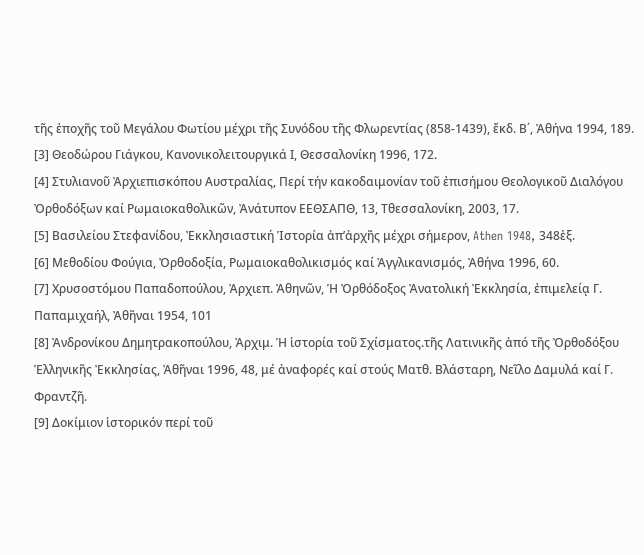τῆς ἐποχῆς τοῦ Μεγάλου Φωτίου μέχρι τῆς Συνόδου τῆς Φλωρεντίας (858-1439), ἔκδ. Β΄, Ἀθήνα 1994, 189.
[3] Θεοδώρου Γιάγκου, Κανονικολειτουργικά Ι, Θεσσαλονίκη 1996, 172.
[4] Στυλιανοῦ Ἀρχιεπισκόπου Αυστραλίας, Περί τήν κακοδαιμονίαν τοῦ ἐπισήμου Θεολογικοῦ Διαλόγου Ὀρθοδόξων καί Ρωμαιοκαθολικῶν, Ἀνάτυπον ΕΕΘΣΑΠΘ, 13, Tθεσσαλονίκη, 2003, 17.
[5] Βασιλείου Στεφανίδου, Ἐκκλησιαστική Ἱστορία ἀπ’ἀρχῆς μέχρι σήμερον, Athen 1948, 348ἑξ.
[6] Μεθοδίου Φούγια, Ὀρθοδοξία, Ρωμαιοκαθολικισμός καί Ἀγγλικανισμός, Ἀθήνα 1996, 60.
[7] Χρυσοστόμου Παπαδοπούλου, Ἀρχιεπ. Ἀθηνῶν, Ἡ Ὀρθόδοξος Ἀνατολική Ἐκκλησία, ἐπιμελείᾳ Γ. Παπαμιχαήλ, Ἀθῆναι 1954, 101
[8] Ἀνδρονίκου Δημητρακοπούλου, Ἀρχιμ. Ἡ ἱστορία τοῦ Σχίσματος.τῆς Λατινικῆς ἀπό τῆς Ὀρθοδόξου Ἑλληνικῆς Ἐκκλησίας, Ἀθῆναι 1996, 48, μέ ἀναφορές καί στούς Ματθ. Βλάσταρη, Νεῖλο Δαμυλά καί Γ. Φραντζῆ.
[9] Δοκίμιον ἱστορικόν περί τοῦ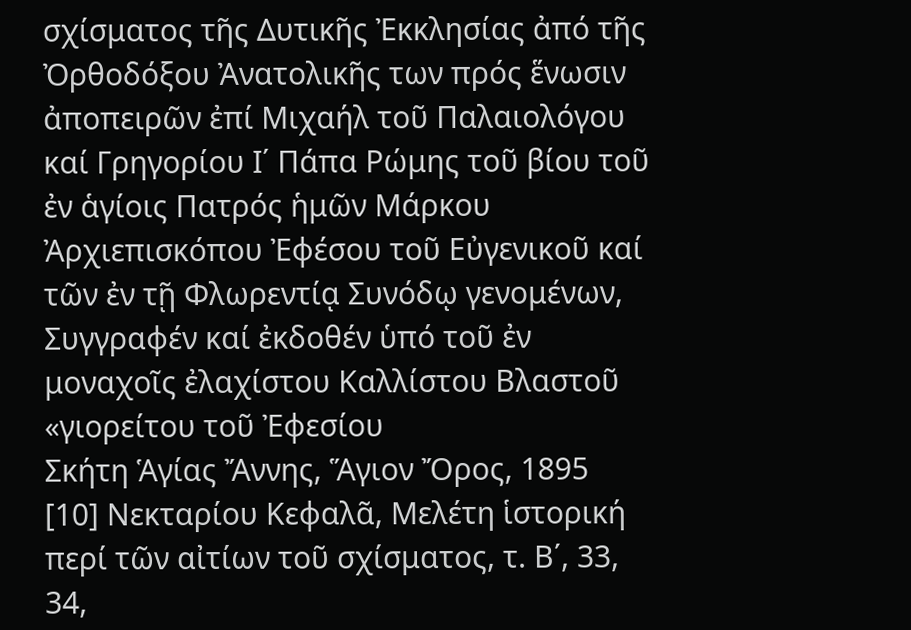σχίσματος τῆς Δυτικῆς Ἐκκλησίας ἀπό τῆς Ὀρθοδόξου Ἀνατολικῆς των πρός ἕνωσιν ἀποπειρῶν ἐπί Μιχαήλ τοῦ Παλαιολόγου καί Γρηγορίου Ι΄ Πάπα Ρώμης τοῦ βίου τοῦ ἐν ἁγίοις Πατρός ἡμῶν Μάρκου Ἀρχιεπισκόπου Ἐφέσου τοῦ Εὐγενικοῦ καί τῶν ἐν τῇ Φλωρεντίᾳ Συνόδῳ γενομένων, Συγγραφέν καί ἐκδοθέν ὑπό τοῦ ἐν μοναχοῖς ἐλαχίστου Καλλίστου Βλαστοῦ «γιορείτου τοῦ Ἐφεσίου
Σκήτη Ἁγίας Ἄννης, Ἅγιον Ὄρος, 1895
[10] Νεκταρίου Κεφαλᾶ, Μελέτη ἱστορική περί τῶν αἰτίων τοῦ σχίσματος, τ. Β΄, 33, 34,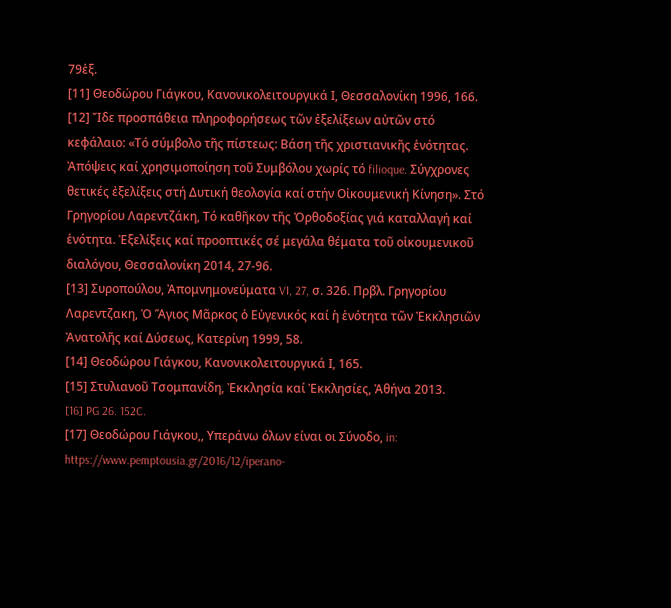79ἑξ.
[11] Θεοδώρου Γιάγκου, Κανονικολειτουργικά Ι, Θεσσαλονίκη 1996, 166.
[12] Ἴδε προσπάθεια πληροφορήσεως τῶν ἐξελίξεων αὐτῶν στό κεφάλαιο: «Τό σύμβολο τῆς πίστεως: Βάση τῆς χριστιανικῆς ἑνότητας. Ἀπόψεις καί χρησιμοποίηση τοῦ Συμβόλου χωρίς τό filioque. Σύγχρονες θετικές ἐξελίξεις στή Δυτική θεολογία καί στήν Οἰκουμενική Κίνηση». Στό Γρηγορίου Λαρεντζάκη, Τό καθῆκον τῆς Ὀρθοδοξίας γιά καταλλαγή καί ἑνότητα. Ἐξελίξεις καί προοπτικές σέ μεγάλα θέματα τοῦ οἰκουμενικοῦ διαλόγου, Θεσσαλονίκη 2014, 27-96.
[13] Συροπούλου, Ἀπομνημονεύματα VI, 27, σ. 326. Πρβλ. Γρηγορίου Λαρεντζακη, Ὁ Ἅγιος Μᾶρκος ὁ Εὐγενικός καί ἡ ἑνότητα τῶν Ἐκκλησιῶν Ἀνατολῆς καί Δύσεως, Κατερίνη 1999, 58.
[14] Θεοδώρου Γιάγκου, Κανονικολειτουργικά Ι, 165.
[15] Στυλιανοῦ Τσομπανίδη, Ἐκκλησία καί Ἐκκλησίες, Ἀθήνα 2013.
[16] PG 26. 152C.
[17] Θεοδώρου Γιάγκου,, Υπεράνω όλων είναι οι Σύνοδο, in: https://www.pemptousia.gr/2016/12/iperano-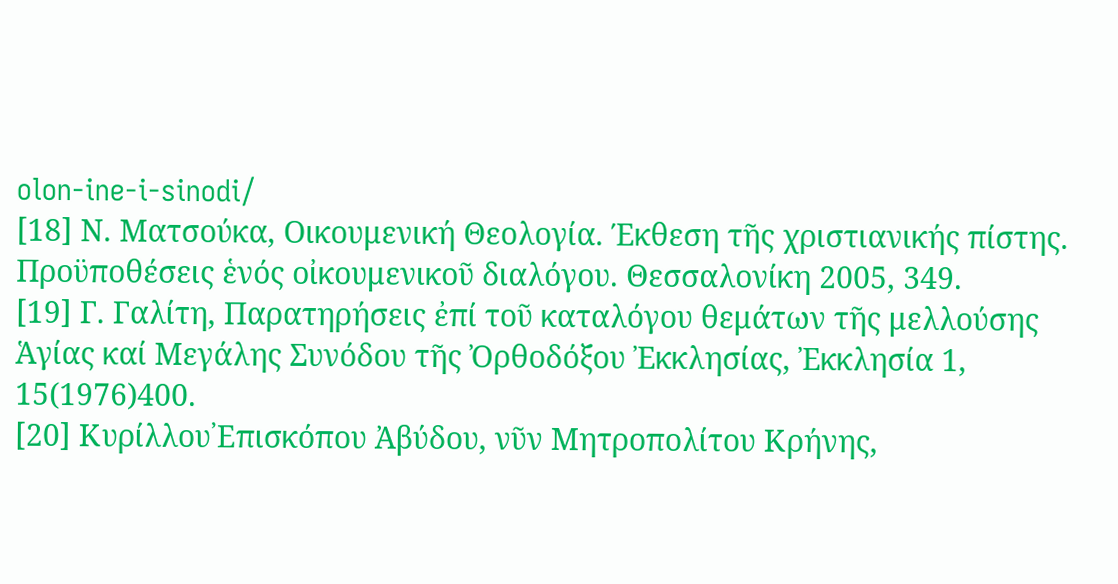olon-ine-i-sinodi/
[18] Ν. Ματσούκα, Οικουμενική Θεολογία. Έκθεση τῆς χριστιανικής πίστης. Προϋποθέσεις ἑνός οἰκουμενικοῦ διαλόγου. Θεσσαλονίκη 2005, 349.
[19] Γ. Γαλίτη, Παρατηρήσεις ἐπί τοῦ καταλόγου θεμάτων τῆς μελλούσης Ἁγίας καί Μεγάλης Συνόδου τῆς Ὀρθοδόξου Ἐκκλησίας, Ἐκκλησία 1, 15(1976)400.
[20] Κυρίλλου᾽Επισκόπου Ἀβύδου, νῦν Μητροπολίτου Κρήνης,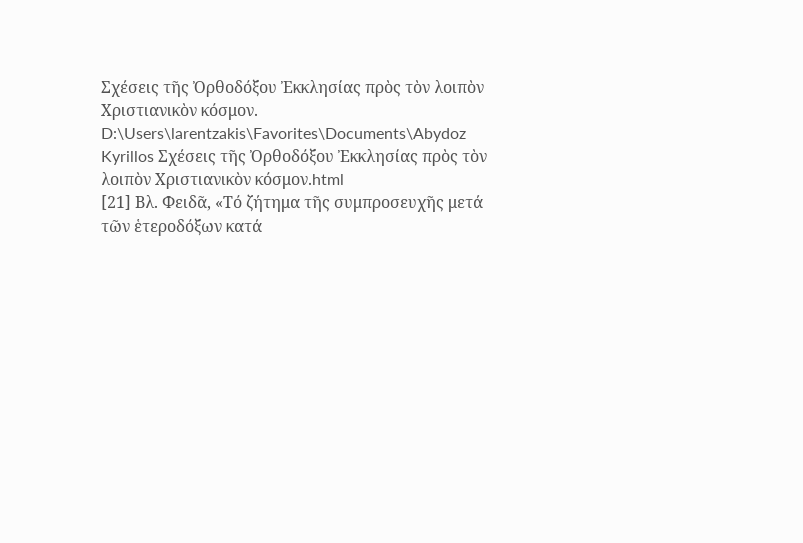Σχέσεις τῆς Ὀρθοδόξου Ἐκκλησίας πρὸς τὸν λοιπὸν Χριστιανικὸν κόσμον. D:\Users\larentzakis\Favorites\Documents\Abydoz Kyrillos Σχέσεις τῆς Ὀρθοδόξου Ἐκκλησίας πρὸς τὸν λοιπὸν Χριστιανικὸν κόσμον.html
[21] Βλ. Φειδᾶ, «Τό ζήτημα τῆς συμπροσευχῆς μετά τῶν ἑτεροδόξων κατά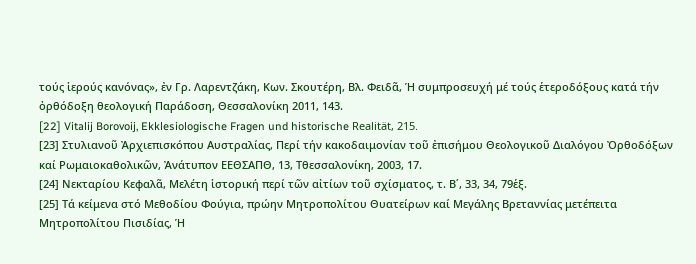τούς ἱερούς κανόνας», ἐν Γρ. Λαρεντζάκη, Κων. Σκουτέρη, Βλ. Φειδᾶ, Ἡ συμπροσευχή μέ τούς ἑτεροδόξους κατά τήν ὀρθόδοξη θεολογική Παράδοση, Θεσσαλονίκη 2011, 143.
[22] Vitalij Borovoij, Ekklesiologische Fragen und historische Realität, 215.
[23] Στυλιανοῦ Ἀρχιεπισκόπου Αυστραλίας, Περί τήν κακοδαιμονίαν τοῦ ἐπισήμου Θεολογικοῦ Διαλόγου Ὀρθοδόξων καί Ρωμαιοκαθολικῶν, Ἀνάτυπον ΕΕΘΣΑΠΘ, 13, Tθεσσαλονίκη, 2003, 17.
[24] Νεκταρίου Κεφαλᾶ, Μελέτη ἱστορική περί τῶν αἰτίων τοῦ σχίσματος, τ. Β΄, 33, 34, 79ἑξ.
[25] Τά κείμενα στό Μεθοδίου Φούγια, πρώην Μητροπολίτου Θυατείρων καί Μεγάλης Βρεταννίας μετέπειτα Μητροπολίτου Πισιδίας, Ἡ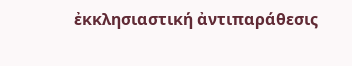ἐκκλησιαστική ἀντιπαράθεσις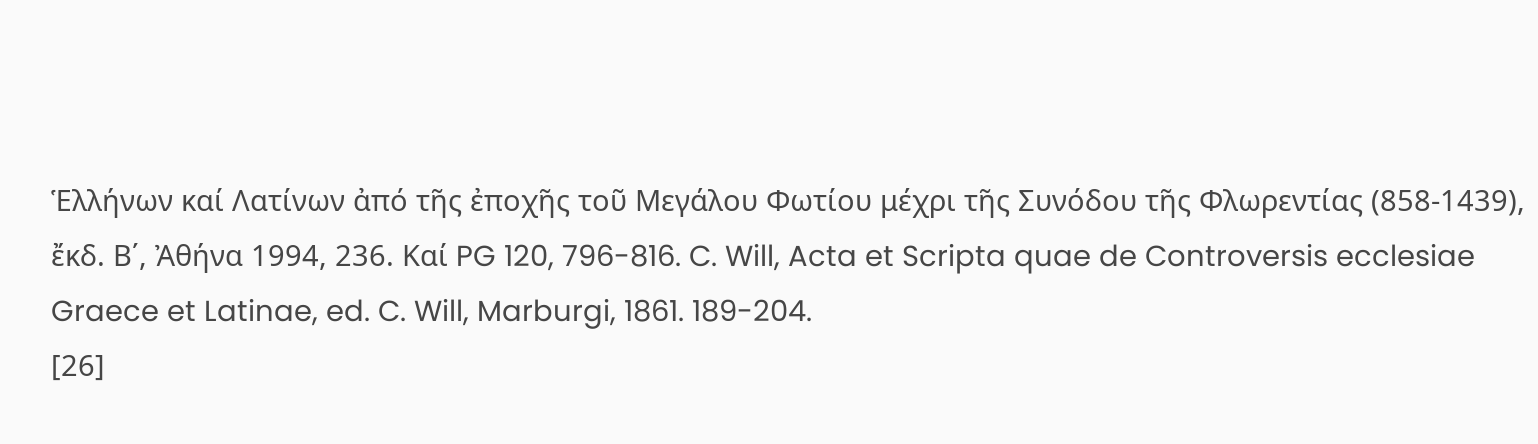Ἑλλήνων καί Λατίνων ἀπό τῆς ἐποχῆς τοῦ Μεγάλου Φωτίου μέχρι τῆς Συνόδου τῆς Φλωρεντίας (858-1439), ἔκδ. Β΄, Ἀθήνα 1994, 236. Καί PG 120, 796-816. C. Will, Acta et Scripta quae de Controversis ecclesiae Graece et Latinae, ed. C. Will, Marburgi, 1861. 189-204.
[26]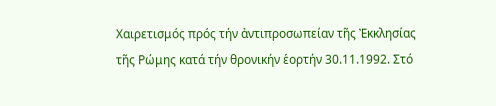Χαιρετισμός πρός τήν ἀντιπροσωπείαν τῆς Ἐκκλησίας τῆς Ρώμης κατά τήν θρονικήν ἑορτήν 30.11.1992. Στό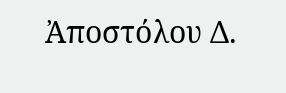Ἀποστόλου Δ.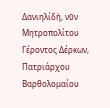Δανιηλίδἠ, νῦν Μητροπολίτου Γέροντος Δέρκων, Πατριάρχου Βαρθολομαίου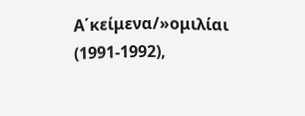Α΄κείμενα/»ομιλίαι (1991-1992),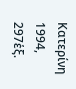Κατερίνη 1994, 297ἑξ.